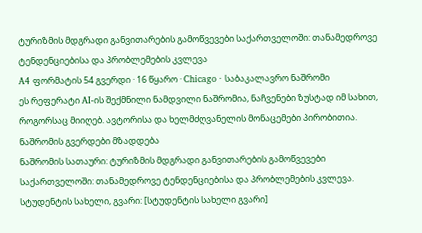ტურიზმის მდგრადი განვითარების გამოწვევები საქართველოში: თანამედროვე ტენდენციებისა და პრობლემების კვლევა
A4 ფორმატის 54 გვერდი · 16 წყარო · Chicago · საბაკალავრო ნაშრომი
ეს რეფერატი AI-ის შექმნილი ნამდვილი ნაშრომია, ნაჩვენები ზუსტად იმ სახით, როგორსაც მიიღებ. ავტორისა და ხელმძღვანელის მონაცემები პირობითია.
ნაშრომის გვერდები მზადდება
ნაშრომის სათაური: ტურიზმის მდგრადი განვითარების გამოწვევები საქართველოში: თანამედროვე ტენდენციებისა და პრობლემების კვლევა.
სტუდენტის სახელი, გვარი: [სტუდენტის სახელი გვარი]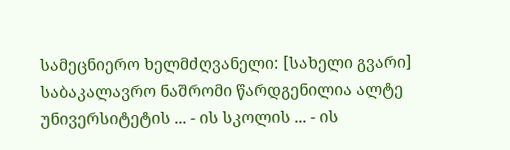სამეცნიერო ხელმძღვანელი: [სახელი გვარი]
საბაკალავრო ნაშრომი წარდგენილია ალტე უნივერსიტეტის ... - ის სკოლის ... - ის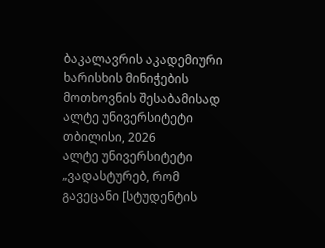ბაკალავრის აკადემიური ხარისხის მინიჭების მოთხოვნის შესაბამისად
ალტე უნივერსიტეტი
თბილისი, 2026
ალტე უნივერსიტეტი
„ვადასტურებ, რომ გავეცანი [სტუდენტის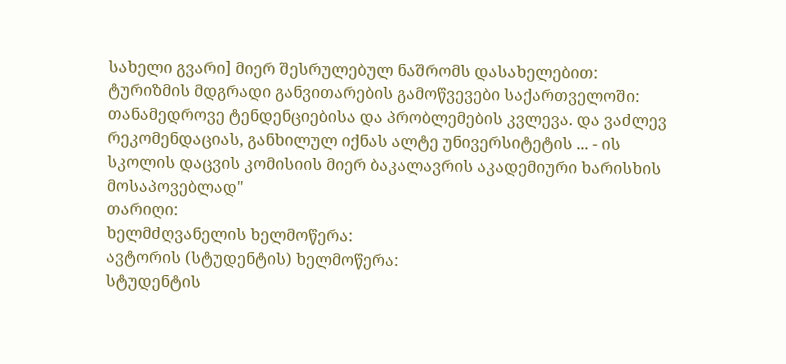სახელი გვარი] მიერ შესრულებულ ნაშრომს დასახელებით: ტურიზმის მდგრადი განვითარების გამოწვევები საქართველოში: თანამედროვე ტენდენციებისა და პრობლემების კვლევა. და ვაძლევ რეკომენდაციას, განხილულ იქნას ალტე უნივერსიტეტის ... - ის სკოლის დაცვის კომისიის მიერ ბაკალავრის აკადემიური ხარისხის მოსაპოვებლად"
თარიღი:
ხელმძღვანელის ხელმოწერა:
ავტორის (სტუდენტის) ხელმოწერა:
სტუდენტის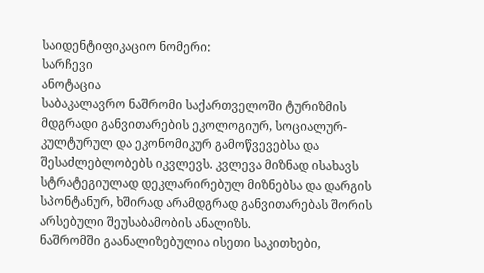საიდენტიფიკაციო ნომერი:
სარჩევი
ანოტაცია
საბაკალავრო ნაშრომი საქართველოში ტურიზმის მდგრადი განვითარების ეკოლოგიურ, სოციალურ-კულტურულ და ეკონომიკურ გამოწვევებსა და შესაძლებლობებს იკვლევს. კვლევა მიზნად ისახავს სტრატეგიულად დეკლარირებულ მიზნებსა და დარგის სპონტანურ, ხშირად არამდგრად განვითარებას შორის არსებული შეუსაბამობის ანალიზს.
ნაშრომში გაანალიზებულია ისეთი საკითხები,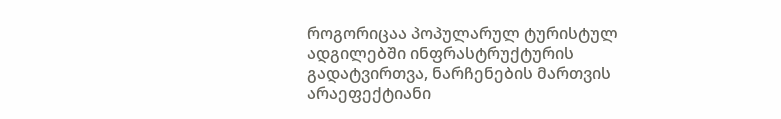როგორიცაა პოპულარულ ტურისტულ ადგილებში ინფრასტრუქტურის გადატვირთვა, ნარჩენების მართვის არაეფექტიანი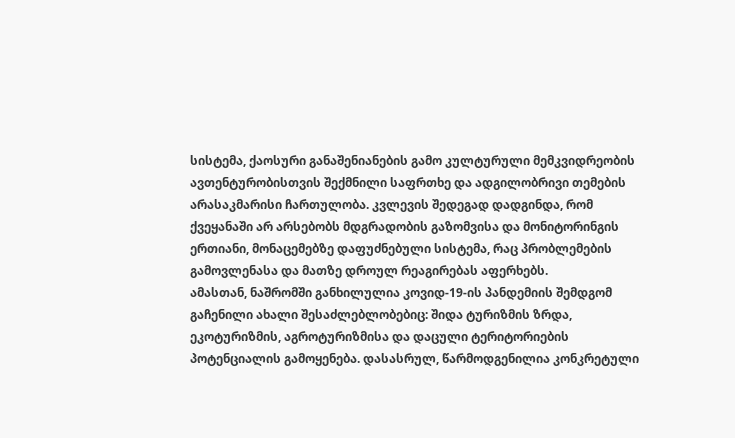სისტემა, ქაოსური განაშენიანების გამო კულტურული მემკვიდრეობის ავთენტურობისთვის შექმნილი საფრთხე და ადგილობრივი თემების არასაკმარისი ჩართულობა. კვლევის შედეგად დადგინდა, რომ ქვეყანაში არ არსებობს მდგრადობის გაზომვისა და მონიტორინგის ერთიანი, მონაცემებზე დაფუძნებული სისტემა, რაც პრობლემების გამოვლენასა და მათზე დროულ რეაგირებას აფერხებს.
ამასთან, ნაშრომში განხილულია კოვიდ-19-ის პანდემიის შემდგომ გაჩენილი ახალი შესაძლებლობებიც: შიდა ტურიზმის ზრდა, ეკოტურიზმის, აგროტურიზმისა და დაცული ტერიტორიების პოტენციალის გამოყენება. დასასრულ, წარმოდგენილია კონკრეტული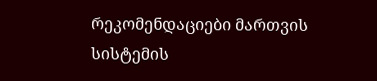რეკომენდაციები მართვის სისტემის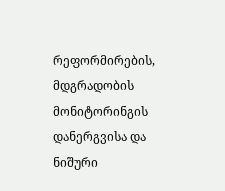რეფორმირების, მდგრადობის მონიტორინგის დანერგვისა და ნიშური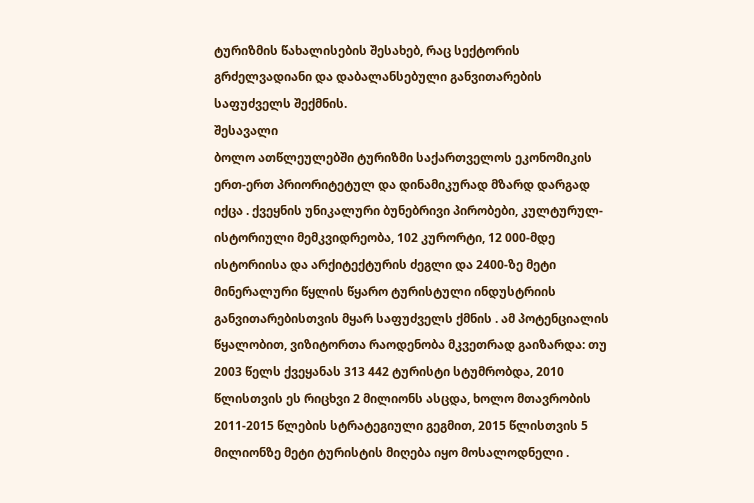ტურიზმის წახალისების შესახებ, რაც სექტორის გრძელვადიანი და დაბალანსებული განვითარების საფუძველს შექმნის.
შესავალი
ბოლო ათწლეულებში ტურიზმი საქართველოს ეკონომიკის ერთ-ერთ პრიორიტეტულ და დინამიკურად მზარდ დარგად იქცა . ქვეყნის უნიკალური ბუნებრივი პირობები, კულტურულ-ისტორიული მემკვიდრეობა, 102 კურორტი, 12 000-მდე ისტორიისა და არქიტექტურის ძეგლი და 2400-ზე მეტი მინერალური წყლის წყარო ტურისტული ინდუსტრიის განვითარებისთვის მყარ საფუძველს ქმნის . ამ პოტენციალის წყალობით, ვიზიტორთა რაოდენობა მკვეთრად გაიზარდა: თუ 2003 წელს ქვეყანას 313 442 ტურისტი სტუმრობდა, 2010 წლისთვის ეს რიცხვი 2 მილიონს ასცდა, ხოლო მთავრობის 2011-2015 წლების სტრატეგიული გეგმით, 2015 წლისთვის 5 მილიონზე მეტი ტურისტის მიღება იყო მოსალოდნელი .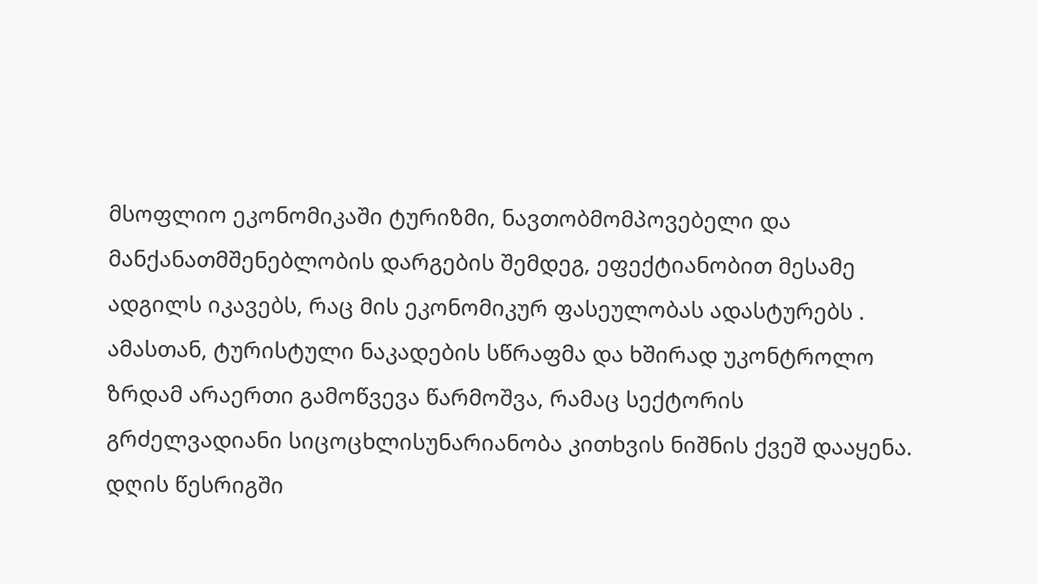მსოფლიო ეკონომიკაში ტურიზმი, ნავთობმომპოვებელი და მანქანათმშენებლობის დარგების შემდეგ, ეფექტიანობით მესამე ადგილს იკავებს, რაც მის ეკონომიკურ ფასეულობას ადასტურებს .
ამასთან, ტურისტული ნაკადების სწრაფმა და ხშირად უკონტროლო ზრდამ არაერთი გამოწვევა წარმოშვა, რამაც სექტორის გრძელვადიანი სიცოცხლისუნარიანობა კითხვის ნიშნის ქვეშ დააყენა. დღის წესრიგში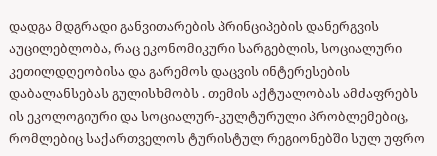დადგა მდგრადი განვითარების პრინციპების დანერგვის აუცილებლობა, რაც ეკონომიკური სარგებლის, სოციალური კეთილდღეობისა და გარემოს დაცვის ინტერესების დაბალანსებას გულისხმობს . თემის აქტუალობას ამძაფრებს ის ეკოლოგიური და სოციალურ-კულტურული პრობლემებიც, რომლებიც საქართველოს ტურისტულ რეგიონებში სულ უფრო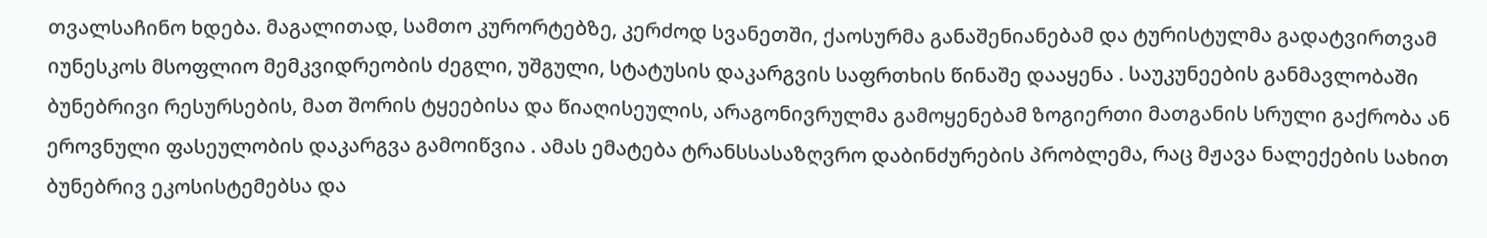თვალსაჩინო ხდება. მაგალითად, სამთო კურორტებზე, კერძოდ სვანეთში, ქაოსურმა განაშენიანებამ და ტურისტულმა გადატვირთვამ იუნესკოს მსოფლიო მემკვიდრეობის ძეგლი, უშგული, სტატუსის დაკარგვის საფრთხის წინაშე დააყენა . საუკუნეების განმავლობაში ბუნებრივი რესურსების, მათ შორის ტყეებისა და წიაღისეულის, არაგონივრულმა გამოყენებამ ზოგიერთი მათგანის სრული გაქრობა ან ეროვნული ფასეულობის დაკარგვა გამოიწვია . ამას ემატება ტრანსსასაზღვრო დაბინძურების პრობლემა, რაც მჟავა ნალექების სახით ბუნებრივ ეკოსისტემებსა და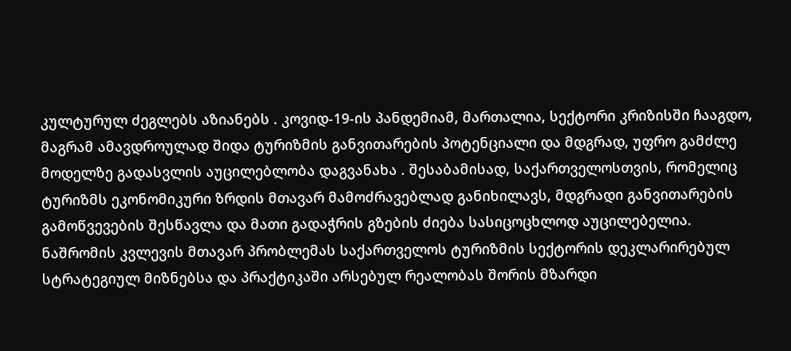კულტურულ ძეგლებს აზიანებს . კოვიდ-19-ის პანდემიამ, მართალია, სექტორი კრიზისში ჩააგდო, მაგრამ ამავდროულად შიდა ტურიზმის განვითარების პოტენციალი და მდგრად, უფრო გამძლე მოდელზე გადასვლის აუცილებლობა დაგვანახა . შესაბამისად, საქართველოსთვის, რომელიც ტურიზმს ეკონომიკური ზრდის მთავარ მამოძრავებლად განიხილავს, მდგრადი განვითარების გამოწვევების შესწავლა და მათი გადაჭრის გზების ძიება სასიცოცხლოდ აუცილებელია.
ნაშრომის კვლევის მთავარ პრობლემას საქართველოს ტურიზმის სექტორის დეკლარირებულ სტრატეგიულ მიზნებსა და პრაქტიკაში არსებულ რეალობას შორის მზარდი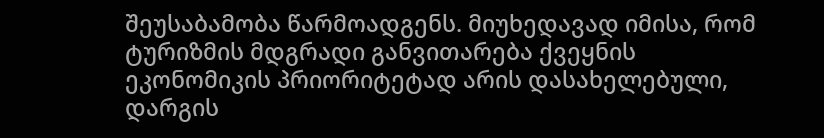შეუსაბამობა წარმოადგენს. მიუხედავად იმისა, რომ ტურიზმის მდგრადი განვითარება ქვეყნის ეკონომიკის პრიორიტეტად არის დასახელებული, დარგის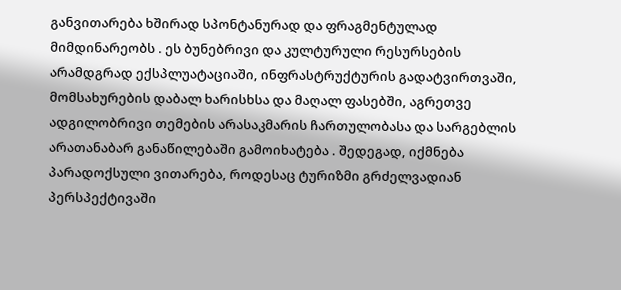განვითარება ხშირად სპონტანურად და ფრაგმენტულად მიმდინარეობს . ეს ბუნებრივი და კულტურული რესურსების არამდგრად ექსპლუატაციაში, ინფრასტრუქტურის გადატვირთვაში, მომსახურების დაბალ ხარისხსა და მაღალ ფასებში, აგრეთვე ადგილობრივი თემების არასაკმარის ჩართულობასა და სარგებლის არათანაბარ განაწილებაში გამოიხატება . შედეგად, იქმნება პარადოქსული ვითარება, როდესაც ტურიზმი გრძელვადიან პერსპექტივაში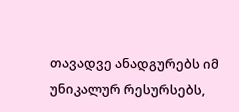თავადვე ანადგურებს იმ უნიკალურ რესურსებს,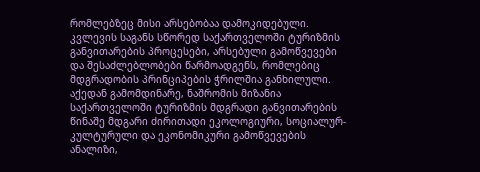რომლებზეც მისი არსებობაა დამოკიდებული. კვლევის საგანს სწორედ საქართველოში ტურიზმის განვითარების პროცესები, არსებული გამოწვევები და შესაძლებლობები წარმოადგენს, რომლებიც მდგრადობის პრინციპების ჭრილშია განხილული.
აქედან გამომდინარე, ნაშრომის მიზანია საქართველოში ტურიზმის მდგრადი განვითარების წინაშე მდგარი ძირითადი ეკოლოგიური, სოციალურ-კულტურული და ეკონომიკური გამოწვევების ანალიზი,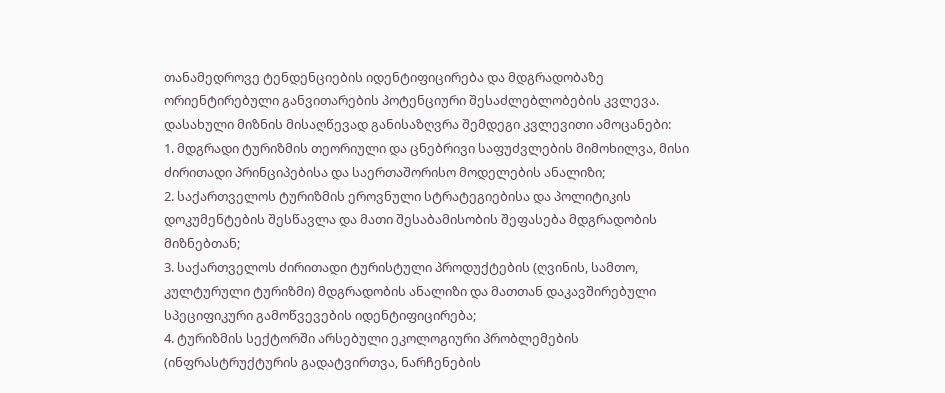თანამედროვე ტენდენციების იდენტიფიცირება და მდგრადობაზე ორიენტირებული განვითარების პოტენციური შესაძლებლობების კვლევა.
დასახული მიზნის მისაღწევად განისაზღვრა შემდეგი კვლევითი ამოცანები:
1. მდგრადი ტურიზმის თეორიული და ცნებრივი საფუძვლების მიმოხილვა, მისი ძირითადი პრინციპებისა და საერთაშორისო მოდელების ანალიზი;
2. საქართველოს ტურიზმის ეროვნული სტრატეგიებისა და პოლიტიკის დოკუმენტების შესწავლა და მათი შესაბამისობის შეფასება მდგრადობის მიზნებთან;
3. საქართველოს ძირითადი ტურისტული პროდუქტების (ღვინის, სამთო, კულტურული ტურიზმი) მდგრადობის ანალიზი და მათთან დაკავშირებული სპეციფიკური გამოწვევების იდენტიფიცირება;
4. ტურიზმის სექტორში არსებული ეკოლოგიური პრობლემების (ინფრასტრუქტურის გადატვირთვა, ნარჩენების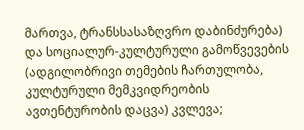მართვა, ტრანსსასაზღვრო დაბინძურება) და სოციალურ-კულტურული გამოწვევების (ადგილობრივი თემების ჩართულობა, კულტურული მემკვიდრეობის ავთენტურობის დაცვა) კვლევა;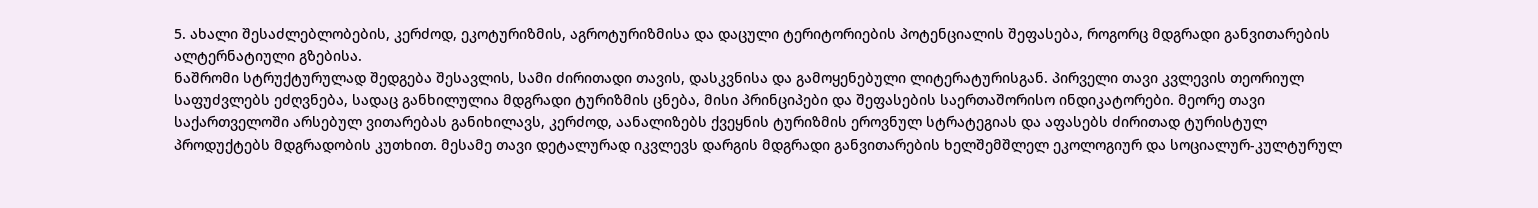5. ახალი შესაძლებლობების, კერძოდ, ეკოტურიზმის, აგროტურიზმისა და დაცული ტერიტორიების პოტენციალის შეფასება, როგორც მდგრადი განვითარების ალტერნატიული გზებისა.
ნაშრომი სტრუქტურულად შედგება შესავლის, სამი ძირითადი თავის, დასკვნისა და გამოყენებული ლიტერატურისგან. პირველი თავი კვლევის თეორიულ საფუძვლებს ეძღვნება, სადაც განხილულია მდგრადი ტურიზმის ცნება, მისი პრინციპები და შეფასების საერთაშორისო ინდიკატორები. მეორე თავი საქართველოში არსებულ ვითარებას განიხილავს, კერძოდ, აანალიზებს ქვეყნის ტურიზმის ეროვნულ სტრატეგიას და აფასებს ძირითად ტურისტულ პროდუქტებს მდგრადობის კუთხით. მესამე თავი დეტალურად იკვლევს დარგის მდგრადი განვითარების ხელშემშლელ ეკოლოგიურ და სოციალურ-კულტურულ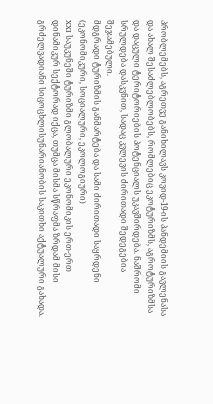პრობლემებს, აგრეთვე განიხილავს კოვიდ-19-ის პანდემიის გავლენასა და ახალ შესაძლებლობებს, რომლებიც ეკოტურიზმს, აგროტურიზმსა და დაცული ტერიტორიების პოტენციალს უკავშირდება. ნაშრომი სრულდება დასკვნით, სადაც კვლევის ძირითადი შედეგებია შეჯამებული.
მდგრადი ტურიზმის განმარტება და სამი ძირითადი საყრდენი (ეკონომიკური, სოციალური, ეკოლოგიური)
XXI საუკუნეში ტურიზმი გლობალური ეკონომიკის ერთ-ერთ დინამიკურ სექტორად იქცა, თუმცა მისმა სწრაფმა ზრდამ მისი გრძელვადიანი სიცოცხლისუნარიანობის საკითხი აქტუალური გახადა.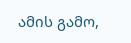ამის გამო,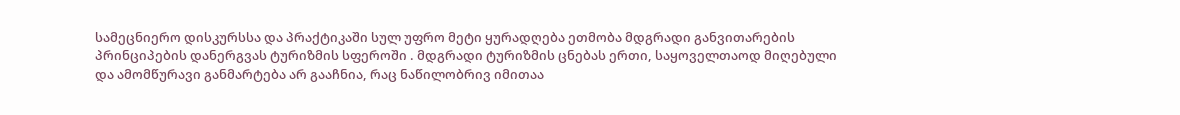სამეცნიერო დისკურსსა და პრაქტიკაში სულ უფრო მეტი ყურადღება ეთმობა მდგრადი განვითარების პრინციპების დანერგვას ტურიზმის სფეროში . მდგრადი ტურიზმის ცნებას ერთი, საყოველთაოდ მიღებული და ამომწურავი განმარტება არ გააჩნია, რაც ნაწილობრივ იმითაა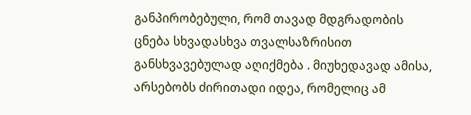განპირობებული, რომ თავად მდგრადობის ცნება სხვადასხვა თვალსაზრისით განსხვავებულად აღიქმება . მიუხედავად ამისა, არსებობს ძირითადი იდეა, რომელიც ამ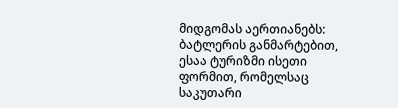მიდგომას აერთიანებს: ბატლერის განმარტებით, ესაა ტურიზმი ისეთი ფორმით, რომელსაც საკუთარი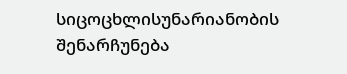სიცოცხლისუნარიანობის შენარჩუნება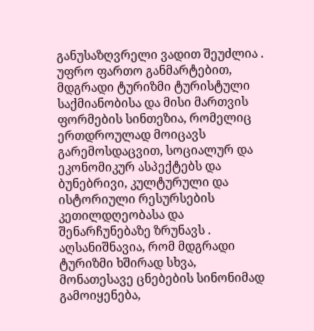განუსაზღვრელი ვადით შეუძლია . უფრო ფართო განმარტებით, მდგრადი ტურიზმი ტურისტული საქმიანობისა და მისი მართვის ფორმების სინთეზია, რომელიც ერთდროულად მოიცავს გარემოსდაცვით, სოციალურ და ეკონომიკურ ასპექტებს და ბუნებრივი, კულტურული და ისტორიული რესურსების კეთილდღეობასა და შენარჩუნებაზე ზრუნავს .
აღსანიშნავია, რომ მდგრადი ტურიზმი ხშირად სხვა, მონათესავე ცნებების სინონიმად გამოიყენება,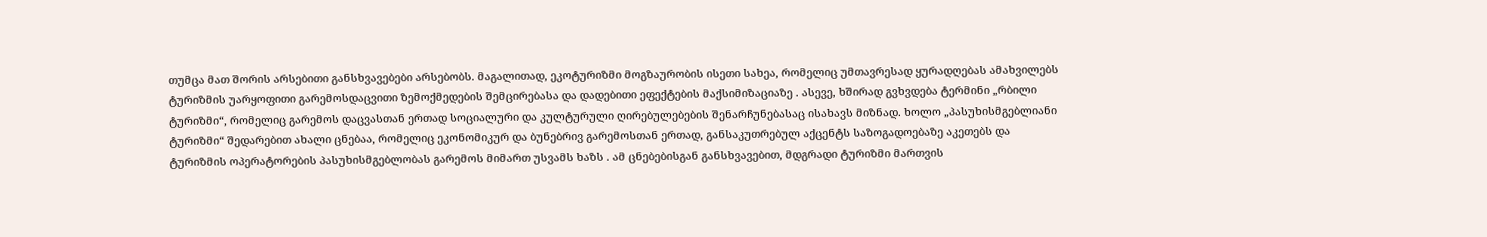თუმცა მათ შორის არსებითი განსხვავებები არსებობს. მაგალითად, ეკოტურიზმი მოგზაურობის ისეთი სახეა, რომელიც უმთავრესად ყურადღებას ამახვილებს ტურიზმის უარყოფითი გარემოსდაცვითი ზემოქმედების შემცირებასა და დადებითი ეფექტების მაქსიმიზაციაზე . ასევე, ხშირად გვხვდება ტერმინი „რბილი ტურიზმი“, რომელიც გარემოს დაცვასთან ერთად სოციალური და კულტურული ღირებულებების შენარჩუნებასაც ისახავს მიზნად. ხოლო „პასუხისმგებლიანი ტურიზმი“ შედარებით ახალი ცნებაა, რომელიც ეკონომიკურ და ბუნებრივ გარემოსთან ერთად, განსაკუთრებულ აქცენტს საზოგადოებაზე აკეთებს და ტურიზმის ოპერატორების პასუხისმგებლობას გარემოს მიმართ უსვამს ხაზს . ამ ცნებებისგან განსხვავებით, მდგრადი ტურიზმი მართვის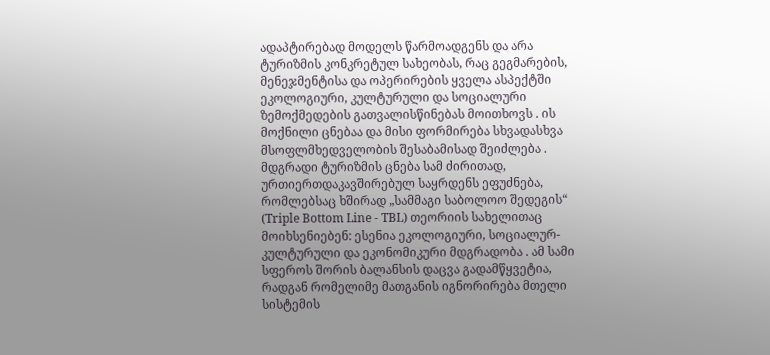ადაპტირებად მოდელს წარმოადგენს და არა ტურიზმის კონკრეტულ სახეობას, რაც გეგმარების, მენეჯმენტისა და ოპერირების ყველა ასპექტში ეკოლოგიური, კულტურული და სოციალური ზემოქმედების გათვალისწინებას მოითხოვს . ის მოქნილი ცნებაა და მისი ფორმირება სხვადასხვა მსოფლმხედველობის შესაბამისად შეიძლება .
მდგრადი ტურიზმის ცნება სამ ძირითად, ურთიერთდაკავშირებულ საყრდენს ეფუძნება, რომლებსაც ხშირად „სამმაგი საბოლოო შედეგის“ (Triple Bottom Line - TBL) თეორიის სახელითაც მოიხსენიებენ: ესენია ეკოლოგიური, სოციალურ-კულტურული და ეკონომიკური მდგრადობა . ამ სამი სფეროს შორის ბალანსის დაცვა გადამწყვეტია, რადგან რომელიმე მათგანის იგნორირება მთელი სისტემის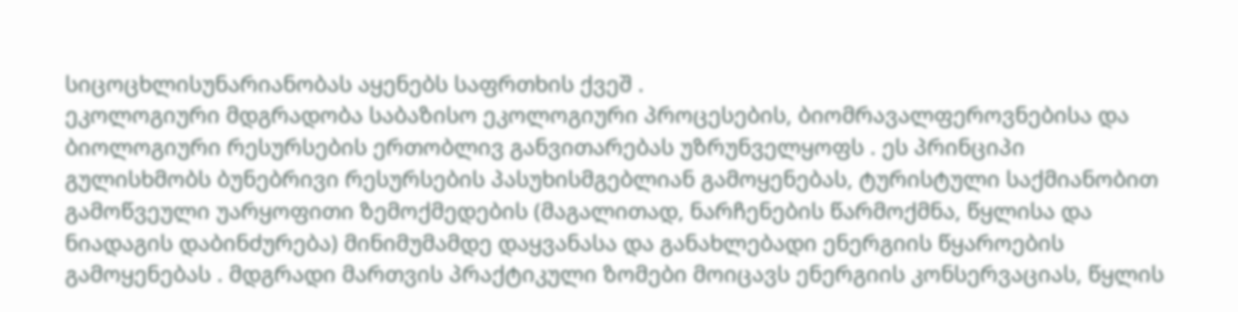სიცოცხლისუნარიანობას აყენებს საფრთხის ქვეშ .
ეკოლოგიური მდგრადობა საბაზისო ეკოლოგიური პროცესების, ბიომრავალფეროვნებისა და ბიოლოგიური რესურსების ერთობლივ განვითარებას უზრუნველყოფს . ეს პრინციპი გულისხმობს ბუნებრივი რესურსების პასუხისმგებლიან გამოყენებას, ტურისტული საქმიანობით გამოწვეული უარყოფითი ზემოქმედების (მაგალითად, ნარჩენების წარმოქმნა, წყლისა და ნიადაგის დაბინძურება) მინიმუმამდე დაყვანასა და განახლებადი ენერგიის წყაროების გამოყენებას . მდგრადი მართვის პრაქტიკული ზომები მოიცავს ენერგიის კონსერვაციას, წყლის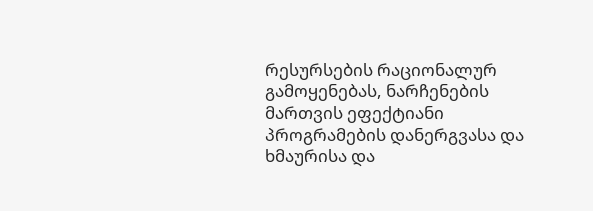რესურსების რაციონალურ გამოყენებას, ნარჩენების მართვის ეფექტიანი პროგრამების დანერგვასა და ხმაურისა და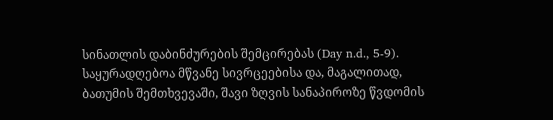სინათლის დაბინძურების შემცირებას (Day n.d., 5-9). საყურადღებოა მწვანე სივრცეებისა და, მაგალითად, ბათუმის შემთხვევაში, შავი ზღვის სანაპიროზე წვდომის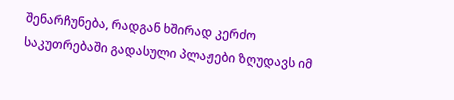შენარჩუნება, რადგან ხშირად კერძო საკუთრებაში გადასული პლაჟები ზღუდავს იმ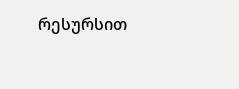რესურსით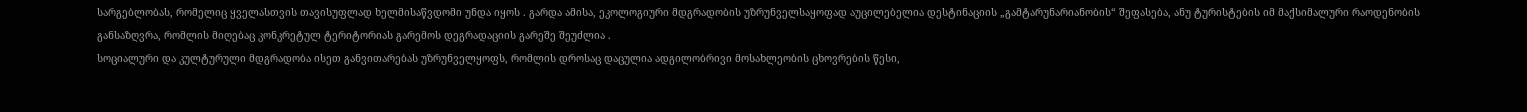სარგებლობას, რომელიც ყველასთვის თავისუფლად ხელმისაწვდომი უნდა იყოს . გარდა ამისა, ეკოლოგიური მდგრადობის უზრუნველსაყოფად აუცილებელია დესტინაციის „გამტარუნარიანობის“ შეფასება, ანუ ტურისტების იმ მაქსიმალური რაოდენობის განსაზღვრა, რომლის მიღებაც კონკრეტულ ტერიტორიას გარემოს დეგრადაციის გარეშე შეუძლია .
სოციალური და კულტურული მდგრადობა ისეთ განვითარებას უზრუნველყოფს, რომლის დროსაც დაცულია ადგილობრივი მოსახლეობის ცხოვრების წესი,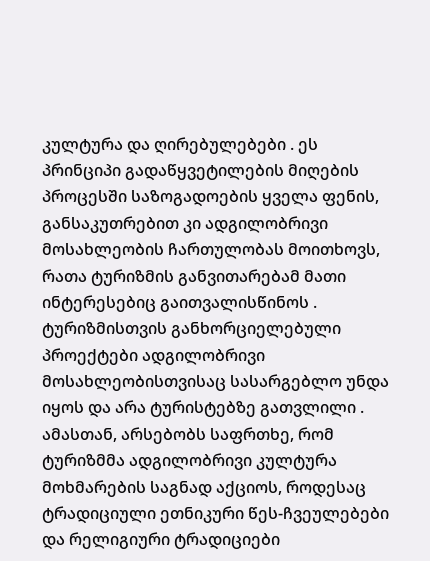კულტურა და ღირებულებები . ეს პრინციპი გადაწყვეტილების მიღების პროცესში საზოგადოების ყველა ფენის, განსაკუთრებით კი ადგილობრივი მოსახლეობის ჩართულობას მოითხოვს, რათა ტურიზმის განვითარებამ მათი ინტერესებიც გაითვალისწინოს . ტურიზმისთვის განხორციელებული პროექტები ადგილობრივი მოსახლეობისთვისაც სასარგებლო უნდა იყოს და არა ტურისტებზე გათვლილი . ამასთან, არსებობს საფრთხე, რომ ტურიზმმა ადგილობრივი კულტურა მოხმარების საგნად აქციოს, როდესაც ტრადიციული ეთნიკური წეს-ჩვეულებები და რელიგიური ტრადიციები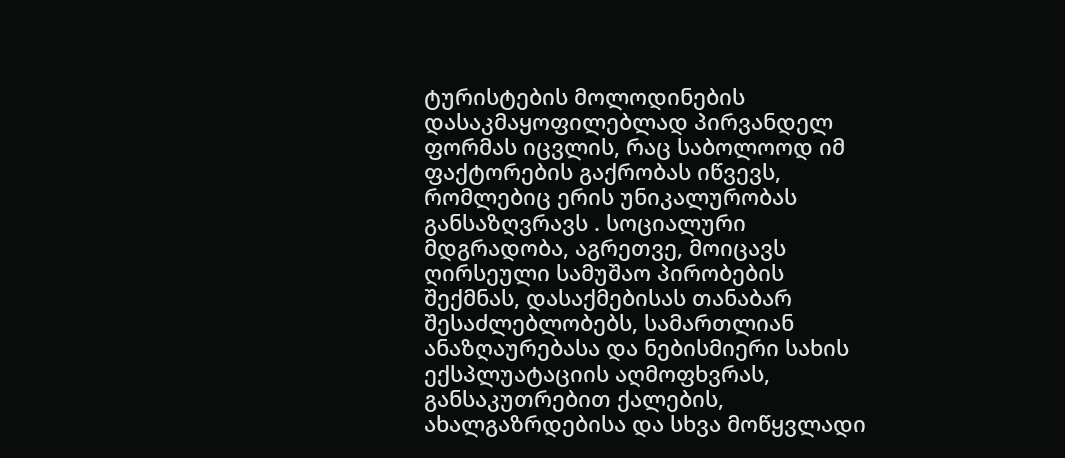ტურისტების მოლოდინების დასაკმაყოფილებლად პირვანდელ ფორმას იცვლის, რაც საბოლოოდ იმ ფაქტორების გაქრობას იწვევს, რომლებიც ერის უნიკალურობას განსაზღვრავს . სოციალური მდგრადობა, აგრეთვე, მოიცავს ღირსეული სამუშაო პირობების შექმნას, დასაქმებისას თანაბარ შესაძლებლობებს, სამართლიან ანაზღაურებასა და ნებისმიერი სახის ექსპლუატაციის აღმოფხვრას, განსაკუთრებით ქალების, ახალგაზრდებისა და სხვა მოწყვლადი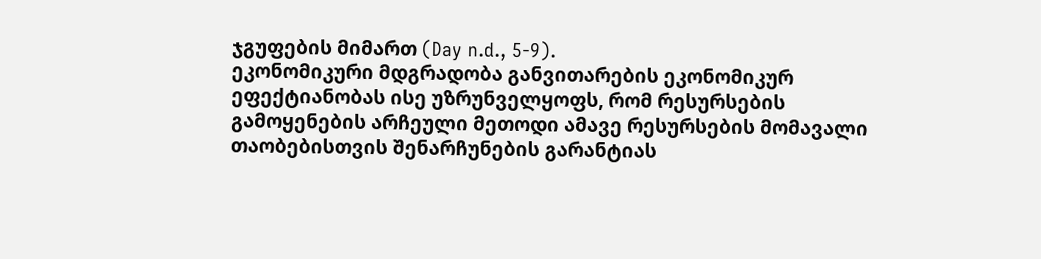ჯგუფების მიმართ (Day n.d., 5-9).
ეკონომიკური მდგრადობა განვითარების ეკონომიკურ ეფექტიანობას ისე უზრუნველყოფს, რომ რესურსების გამოყენების არჩეული მეთოდი ამავე რესურსების მომავალი თაობებისთვის შენარჩუნების გარანტიას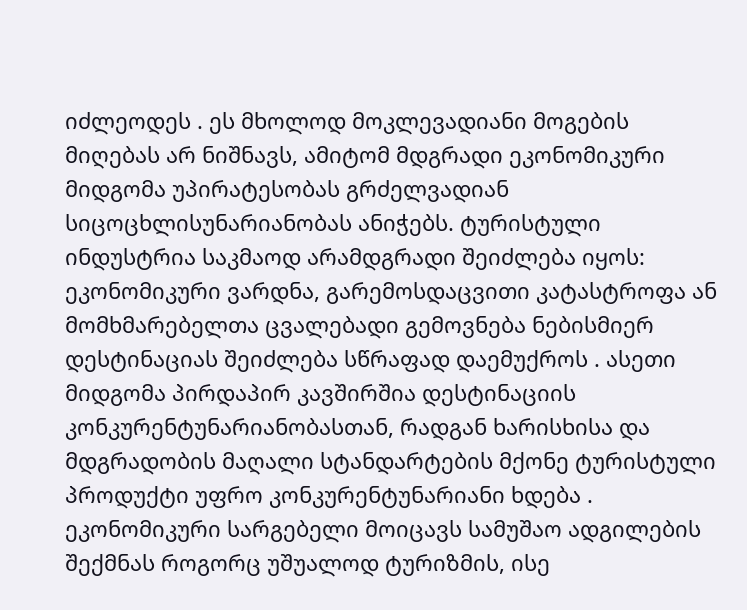იძლეოდეს . ეს მხოლოდ მოკლევადიანი მოგების მიღებას არ ნიშნავს, ამიტომ მდგრადი ეკონომიკური მიდგომა უპირატესობას გრძელვადიან სიცოცხლისუნარიანობას ანიჭებს. ტურისტული ინდუსტრია საკმაოდ არამდგრადი შეიძლება იყოს: ეკონომიკური ვარდნა, გარემოსდაცვითი კატასტროფა ან მომხმარებელთა ცვალებადი გემოვნება ნებისმიერ დესტინაციას შეიძლება სწრაფად დაემუქროს . ასეთი მიდგომა პირდაპირ კავშირშია დესტინაციის კონკურენტუნარიანობასთან, რადგან ხარისხისა და მდგრადობის მაღალი სტანდარტების მქონე ტურისტული პროდუქტი უფრო კონკურენტუნარიანი ხდება . ეკონომიკური სარგებელი მოიცავს სამუშაო ადგილების შექმნას როგორც უშუალოდ ტურიზმის, ისე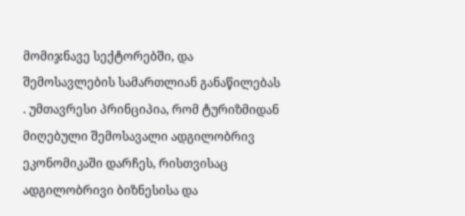მომიჯნავე სექტორებში, და შემოსავლების სამართლიან განაწილებას . უმთავრესი პრინციპია, რომ ტურიზმიდან მიღებული შემოსავალი ადგილობრივ ეკონომიკაში დარჩეს, რისთვისაც ადგილობრივი ბიზნესისა და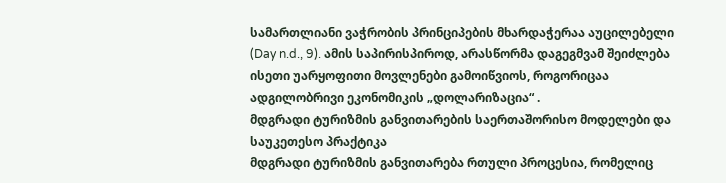სამართლიანი ვაჭრობის პრინციპების მხარდაჭერაა აუცილებელი (Day n.d., 9). ამის საპირისპიროდ, არასწორმა დაგეგმვამ შეიძლება ისეთი უარყოფითი მოვლენები გამოიწვიოს, როგორიცაა ადგილობრივი ეკონომიკის „დოლარიზაცია“ .
მდგრადი ტურიზმის განვითარების საერთაშორისო მოდელები და საუკეთესო პრაქტიკა
მდგრადი ტურიზმის განვითარება რთული პროცესია, რომელიც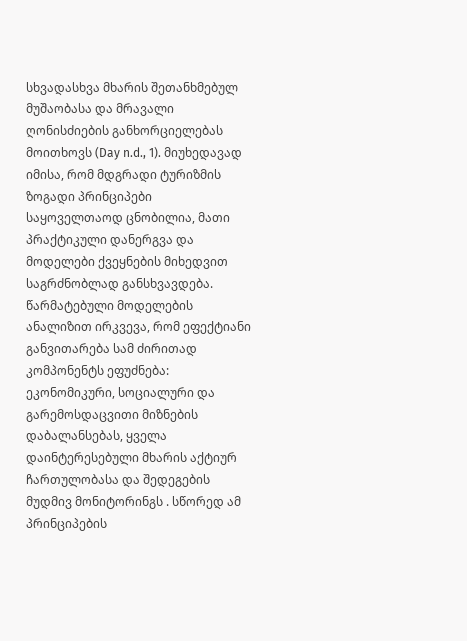სხვადასხვა მხარის შეთანხმებულ მუშაობასა და მრავალი ღონისძიების განხორციელებას მოითხოვს (Day n.d., 1). მიუხედავად იმისა, რომ მდგრადი ტურიზმის ზოგადი პრინციპები საყოველთაოდ ცნობილია, მათი პრაქტიკული დანერგვა და მოდელები ქვეყნების მიხედვით საგრძნობლად განსხვავდება. წარმატებული მოდელების ანალიზით ირკვევა, რომ ეფექტიანი განვითარება სამ ძირითად კომპონენტს ეფუძნება: ეკონომიკური, სოციალური და გარემოსდაცვითი მიზნების დაბალანსებას, ყველა დაინტერესებული მხარის აქტიურ ჩართულობასა და შედეგების მუდმივ მონიტორინგს . სწორედ ამ პრინციპების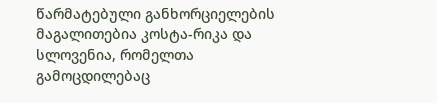წარმატებული განხორციელების მაგალითებია კოსტა-რიკა და სლოვენია, რომელთა გამოცდილებაც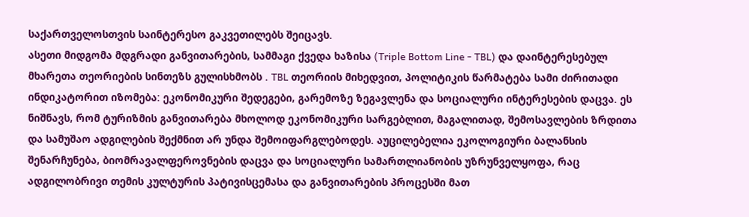საქართველოსთვის საინტერესო გაკვეთილებს შეიცავს.
ასეთი მიდგომა მდგრადი განვითარების, სამმაგი ქვედა ხაზისა (Triple Bottom Line - TBL) და დაინტერესებულ მხარეთა თეორიების სინთეზს გულისხმობს . TBL თეორიის მიხედვით, პოლიტიკის წარმატება სამი ძირითადი ინდიკატორით იზომება: ეკონომიკური შედეგები, გარემოზე ზეგავლენა და სოციალური ინტერესების დაცვა. ეს ნიშნავს, რომ ტურიზმის განვითარება მხოლოდ ეკონომიკური სარგებლით, მაგალითად, შემოსავლების ზრდითა და სამუშაო ადგილების შექმნით არ უნდა შემოიფარგლებოდეს. აუცილებელია ეკოლოგიური ბალანსის შენარჩუნება, ბიომრავალფეროვნების დაცვა და სოციალური სამართლიანობის უზრუნველყოფა, რაც ადგილობრივი თემის კულტურის პატივისცემასა და განვითარების პროცესში მათ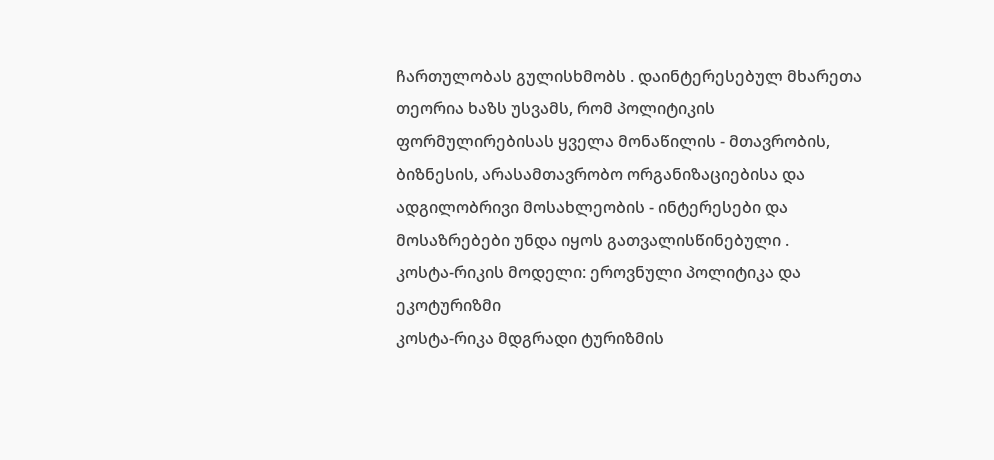ჩართულობას გულისხმობს . დაინტერესებულ მხარეთა თეორია ხაზს უსვამს, რომ პოლიტიკის ფორმულირებისას ყველა მონაწილის - მთავრობის, ბიზნესის, არასამთავრობო ორგანიზაციებისა და ადგილობრივი მოსახლეობის - ინტერესები და მოსაზრებები უნდა იყოს გათვალისწინებული .
კოსტა-რიკის მოდელი: ეროვნული პოლიტიკა და ეკოტურიზმი
კოსტა-რიკა მდგრადი ტურიზმის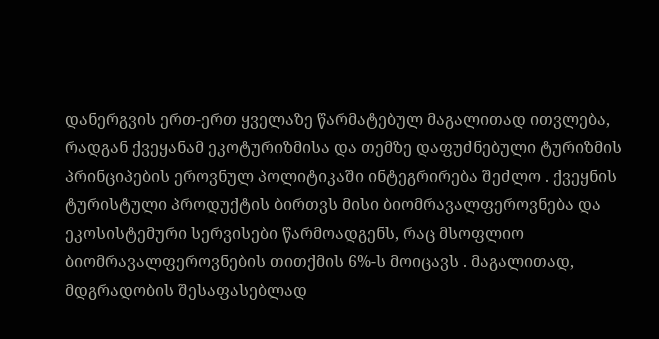დანერგვის ერთ-ერთ ყველაზე წარმატებულ მაგალითად ითვლება, რადგან ქვეყანამ ეკოტურიზმისა და თემზე დაფუძნებული ტურიზმის პრინციპების ეროვნულ პოლიტიკაში ინტეგრირება შეძლო . ქვეყნის ტურისტული პროდუქტის ბირთვს მისი ბიომრავალფეროვნება და ეკოსისტემური სერვისები წარმოადგენს, რაც მსოფლიო ბიომრავალფეროვნების თითქმის 6%-ს მოიცავს . მაგალითად, მდგრადობის შესაფასებლად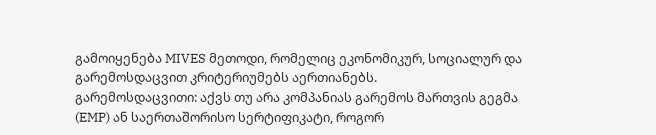გამოიყენება MIVES მეთოდი, რომელიც ეკონომიკურ, სოციალურ და გარემოსდაცვით კრიტერიუმებს აერთიანებს.
გარემოსდაცვითი: აქვს თუ არა კომპანიას გარემოს მართვის გეგმა (EMP) ან საერთაშორისო სერტიფიკატი, როგორ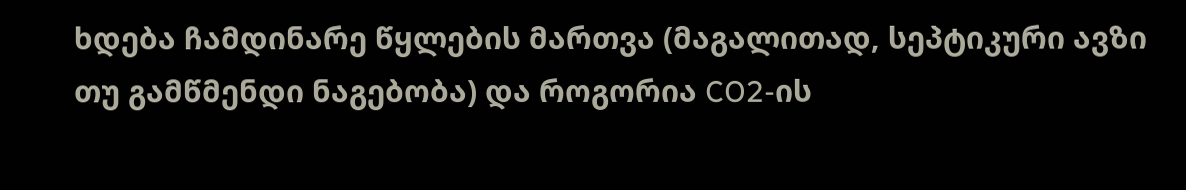ხდება ჩამდინარე წყლების მართვა (მაგალითად, სეპტიკური ავზი თუ გამწმენდი ნაგებობა) და როგორია CO2-ის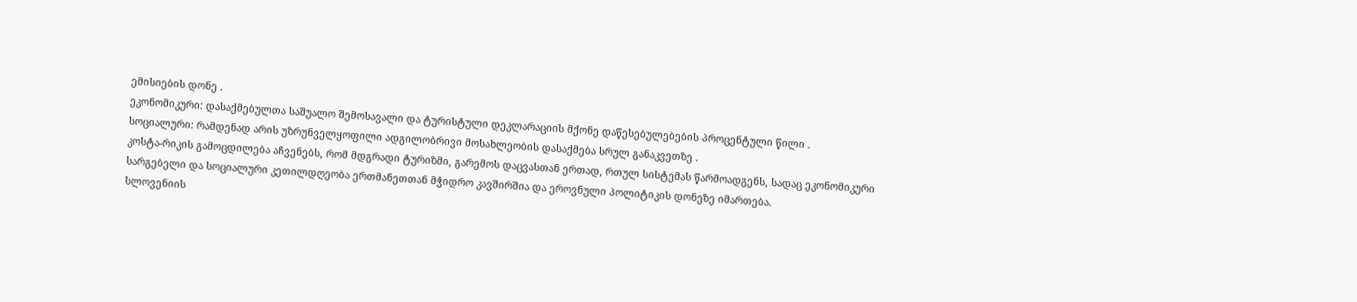ემისიების დონე .
ეკონომიკური: დასაქმებულთა საშუალო შემოსავალი და ტურისტული დეკლარაციის მქონე დაწესებულებების პროცენტული წილი .
სოციალური: რამდენად არის უზრუნველყოფილი ადგილობრივი მოსახლეობის დასაქმება სრულ განაკვეთზე .
კოსტა-რიკის გამოცდილება აჩვენებს, რომ მდგრადი ტურიზმი, გარემოს დაცვასთან ერთად, რთულ სისტემას წარმოადგენს, სადაც ეკონომიკური სარგებელი და სოციალური კეთილდღეობა ერთმანეთთან მჭიდრო კავშირშია და ეროვნული პოლიტიკის დონეზე იმართება.
სლოვენიის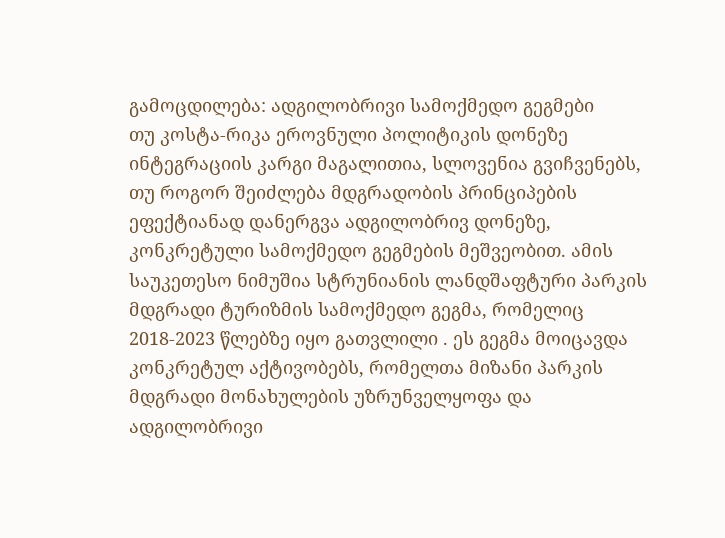გამოცდილება: ადგილობრივი სამოქმედო გეგმები
თუ კოსტა-რიკა ეროვნული პოლიტიკის დონეზე ინტეგრაციის კარგი მაგალითია, სლოვენია გვიჩვენებს, თუ როგორ შეიძლება მდგრადობის პრინციპების ეფექტიანად დანერგვა ადგილობრივ დონეზე, კონკრეტული სამოქმედო გეგმების მეშვეობით. ამის საუკეთესო ნიმუშია სტრუნიანის ლანდშაფტური პარკის მდგრადი ტურიზმის სამოქმედო გეგმა, რომელიც 2018-2023 წლებზე იყო გათვლილი . ეს გეგმა მოიცავდა კონკრეტულ აქტივობებს, რომელთა მიზანი პარკის მდგრადი მონახულების უზრუნველყოფა და ადგილობრივი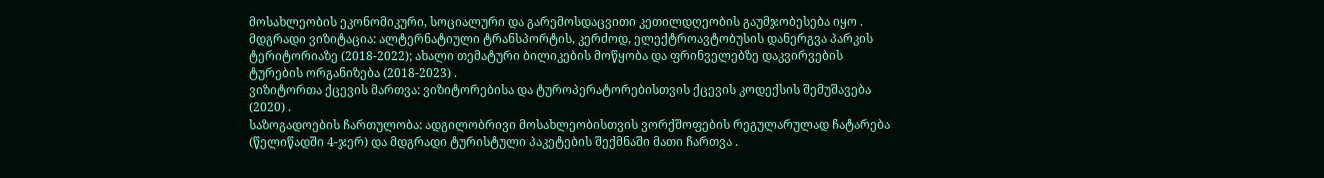მოსახლეობის ეკონომიკური, სოციალური და გარემოსდაცვითი კეთილდღეობის გაუმჯობესება იყო .
მდგრადი ვიზიტაცია: ალტერნატიული ტრანსპორტის, კერძოდ, ელექტროავტობუსის დანერგვა პარკის ტერიტორიაზე (2018-2022); ახალი თემატური ბილიკების მოწყობა და ფრინველებზე დაკვირვების ტურების ორგანიზება (2018-2023) .
ვიზიტორთა ქცევის მართვა: ვიზიტორებისა და ტუროპერატორებისთვის ქცევის კოდექსის შემუშავება (2020) .
საზოგადოების ჩართულობა: ადგილობრივი მოსახლეობისთვის ვორქშოფების რეგულარულად ჩატარება (წელიწადში 4-ჯერ) და მდგრადი ტურისტული პაკეტების შექმნაში მათი ჩართვა .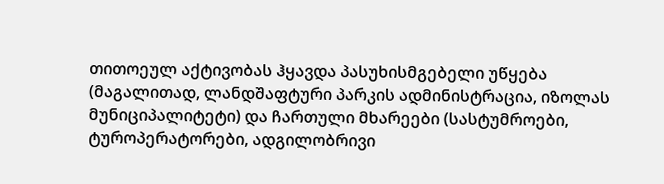თითოეულ აქტივობას ჰყავდა პასუხისმგებელი უწყება (მაგალითად, ლანდშაფტური პარკის ადმინისტრაცია, იზოლას მუნიციპალიტეტი) და ჩართული მხარეები (სასტუმროები, ტუროპერატორები, ადგილობრივი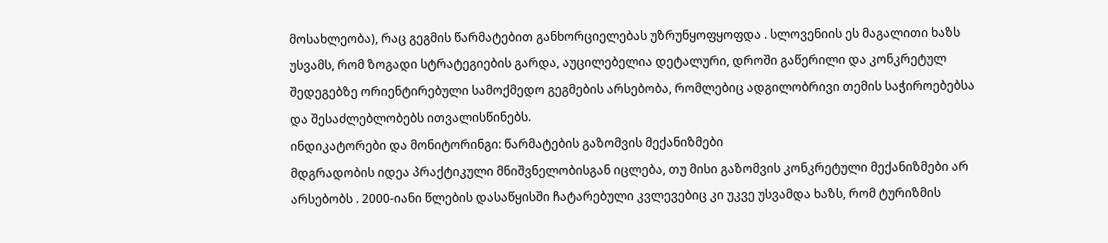მოსახლეობა), რაც გეგმის წარმატებით განხორციელებას უზრუნყოფყოფდა . სლოვენიის ეს მაგალითი ხაზს უსვამს, რომ ზოგადი სტრატეგიების გარდა, აუცილებელია დეტალური, დროში გაწერილი და კონკრეტულ შედეგებზე ორიენტირებული სამოქმედო გეგმების არსებობა, რომლებიც ადგილობრივი თემის საჭიროებებსა და შესაძლებლობებს ითვალისწინებს.
ინდიკატორები და მონიტორინგი: წარმატების გაზომვის მექანიზმები
მდგრადობის იდეა პრაქტიკული მნიშვნელობისგან იცლება, თუ მისი გაზომვის კონკრეტული მექანიზმები არ არსებობს . 2000-იანი წლების დასაწყისში ჩატარებული კვლევებიც კი უკვე უსვამდა ხაზს, რომ ტურიზმის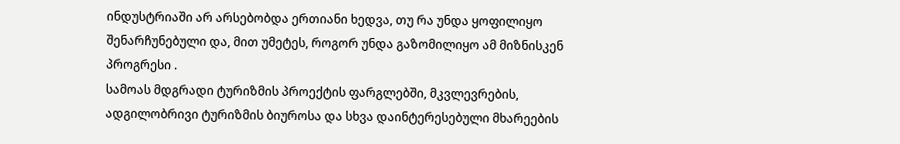ინდუსტრიაში არ არსებობდა ერთიანი ხედვა, თუ რა უნდა ყოფილიყო შენარჩუნებული და, მით უმეტეს, როგორ უნდა გაზომილიყო ამ მიზნისკენ პროგრესი .
სამოას მდგრადი ტურიზმის პროექტის ფარგლებში, მკვლევრების, ადგილობრივი ტურიზმის ბიუროსა და სხვა დაინტერესებული მხარეების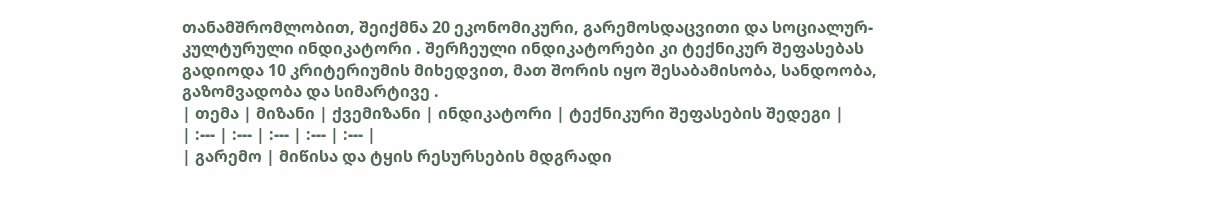თანამშრომლობით, შეიქმნა 20 ეკონომიკური, გარემოსდაცვითი და სოციალურ-კულტურული ინდიკატორი . შერჩეული ინდიკატორები კი ტექნიკურ შეფასებას გადიოდა 10 კრიტერიუმის მიხედვით, მათ შორის იყო შესაბამისობა, სანდოობა, გაზომვადობა და სიმარტივე .
| თემა | მიზანი | ქვემიზანი | ინდიკატორი | ტექნიკური შეფასების შედეგი |
| :--- | :--- | :--- | :--- | :--- |
| გარემო | მიწისა და ტყის რესურსების მდგრადი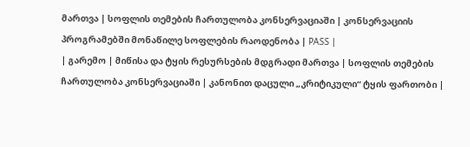მართვა | სოფლის თემების ჩართულობა კონსერვაციაში | კონსერვაციის პროგრამებში მონაწილე სოფლების რაოდენობა | PASS |
| გარემო | მიწისა და ტყის რესურსების მდგრადი მართვა | სოფლის თემების ჩართულობა კონსერვაციაში | კანონით დაცული „კრიტიკული“ ტყის ფართობი |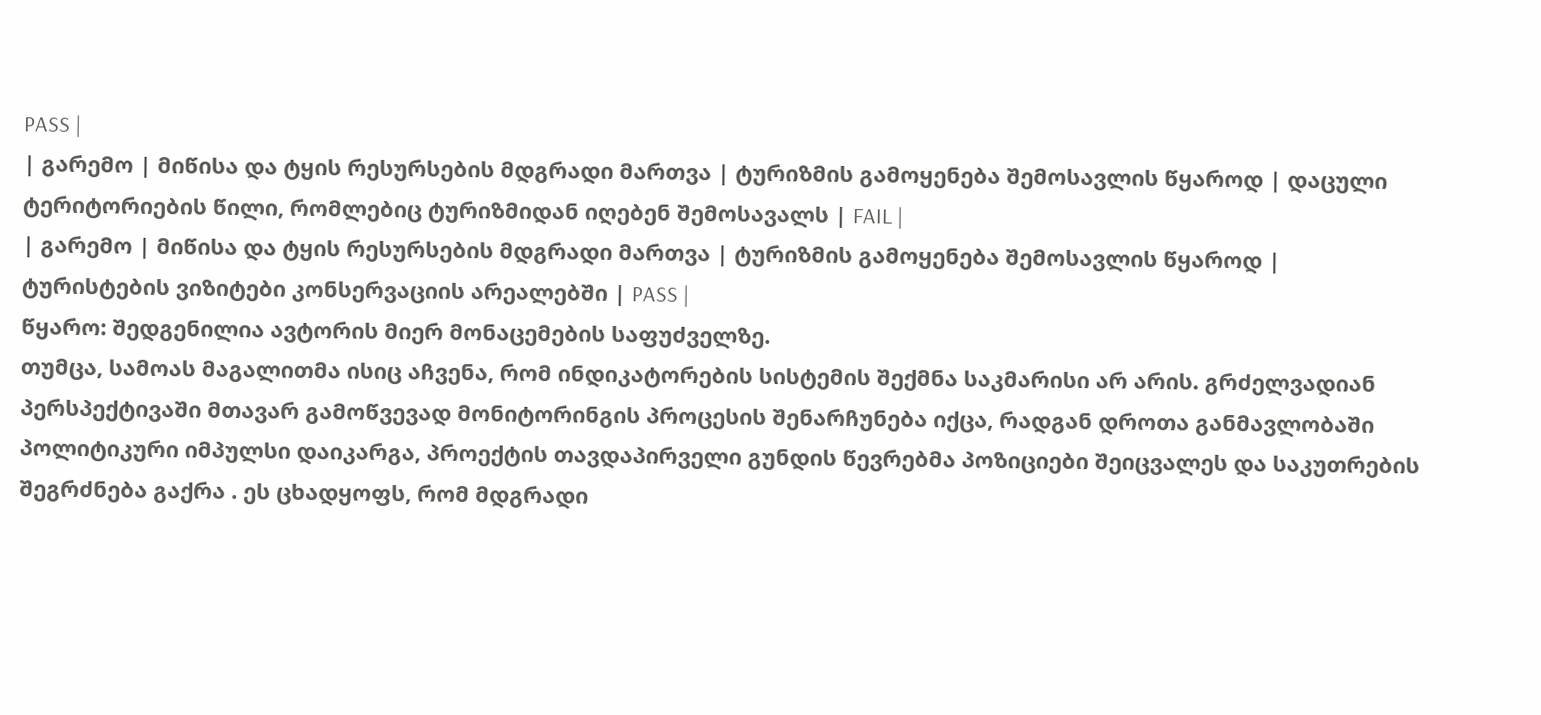PASS |
| გარემო | მიწისა და ტყის რესურსების მდგრადი მართვა | ტურიზმის გამოყენება შემოსავლის წყაროდ | დაცული ტერიტორიების წილი, რომლებიც ტურიზმიდან იღებენ შემოსავალს | FAIL |
| გარემო | მიწისა და ტყის რესურსების მდგრადი მართვა | ტურიზმის გამოყენება შემოსავლის წყაროდ | ტურისტების ვიზიტები კონსერვაციის არეალებში | PASS |
წყარო: შედგენილია ავტორის მიერ მონაცემების საფუძველზე.
თუმცა, სამოას მაგალითმა ისიც აჩვენა, რომ ინდიკატორების სისტემის შექმნა საკმარისი არ არის. გრძელვადიან პერსპექტივაში მთავარ გამოწვევად მონიტორინგის პროცესის შენარჩუნება იქცა, რადგან დროთა განმავლობაში პოლიტიკური იმპულსი დაიკარგა, პროექტის თავდაპირველი გუნდის წევრებმა პოზიციები შეიცვალეს და საკუთრების შეგრძნება გაქრა . ეს ცხადყოფს, რომ მდგრადი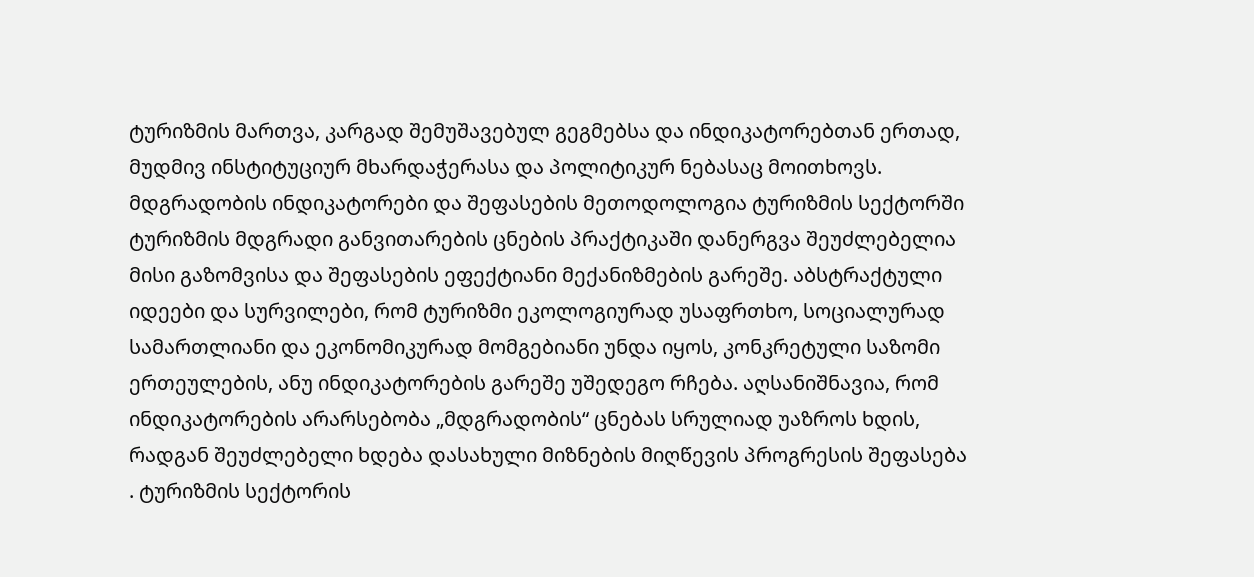ტურიზმის მართვა, კარგად შემუშავებულ გეგმებსა და ინდიკატორებთან ერთად, მუდმივ ინსტიტუციურ მხარდაჭერასა და პოლიტიკურ ნებასაც მოითხოვს.
მდგრადობის ინდიკატორები და შეფასების მეთოდოლოგია ტურიზმის სექტორში
ტურიზმის მდგრადი განვითარების ცნების პრაქტიკაში დანერგვა შეუძლებელია მისი გაზომვისა და შეფასების ეფექტიანი მექანიზმების გარეშე. აბსტრაქტული იდეები და სურვილები, რომ ტურიზმი ეკოლოგიურად უსაფრთხო, სოციალურად სამართლიანი და ეკონომიკურად მომგებიანი უნდა იყოს, კონკრეტული საზომი ერთეულების, ანუ ინდიკატორების გარეშე უშედეგო რჩება. აღსანიშნავია, რომ ინდიკატორების არარსებობა „მდგრადობის“ ცნებას სრულიად უაზროს ხდის, რადგან შეუძლებელი ხდება დასახული მიზნების მიღწევის პროგრესის შეფასება . ტურიზმის სექტორის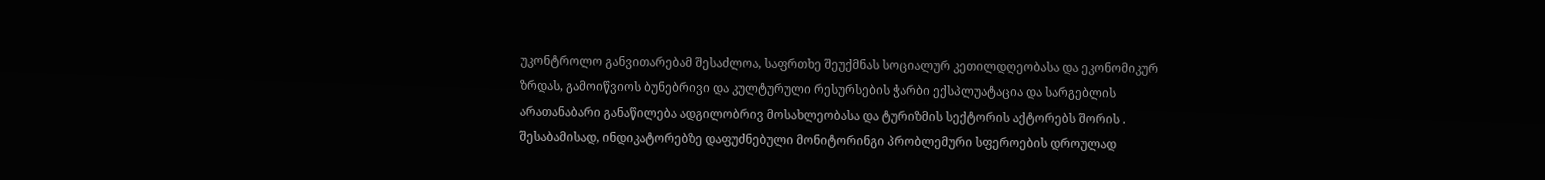უკონტროლო განვითარებამ შესაძლოა, საფრთხე შეუქმნას სოციალურ კეთილდღეობასა და ეკონომიკურ ზრდას, გამოიწვიოს ბუნებრივი და კულტურული რესურსების ჭარბი ექსპლუატაცია და სარგებლის არათანაბარი განაწილება ადგილობრივ მოსახლეობასა და ტურიზმის სექტორის აქტორებს შორის . შესაბამისად, ინდიკატორებზე დაფუძნებული მონიტორინგი პრობლემური სფეროების დროულად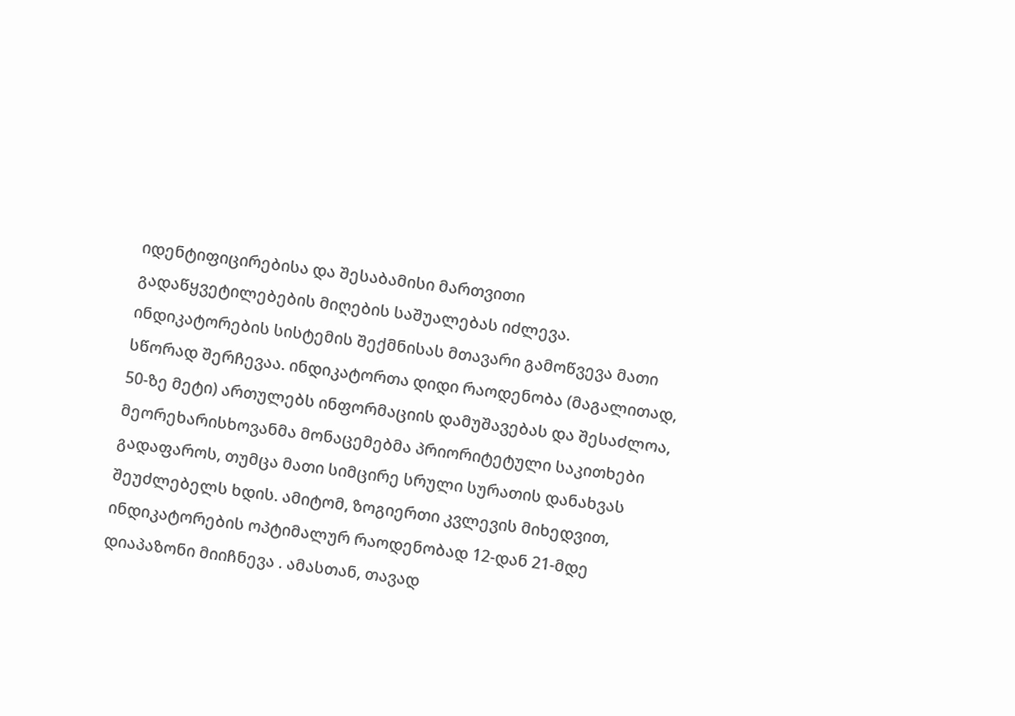იდენტიფიცირებისა და შესაბამისი მართვითი გადაწყვეტილებების მიღების საშუალებას იძლევა.
ინდიკატორების სისტემის შექმნისას მთავარი გამოწვევა მათი სწორად შერჩევაა. ინდიკატორთა დიდი რაოდენობა (მაგალითად, 50-ზე მეტი) ართულებს ინფორმაციის დამუშავებას და შესაძლოა, მეორეხარისხოვანმა მონაცემებმა პრიორიტეტული საკითხები გადაფაროს, თუმცა მათი სიმცირე სრული სურათის დანახვას შეუძლებელს ხდის. ამიტომ, ზოგიერთი კვლევის მიხედვით, ინდიკატორების ოპტიმალურ რაოდენობად 12-დან 21-მდე დიაპაზონი მიიჩნევა . ამასთან, თავად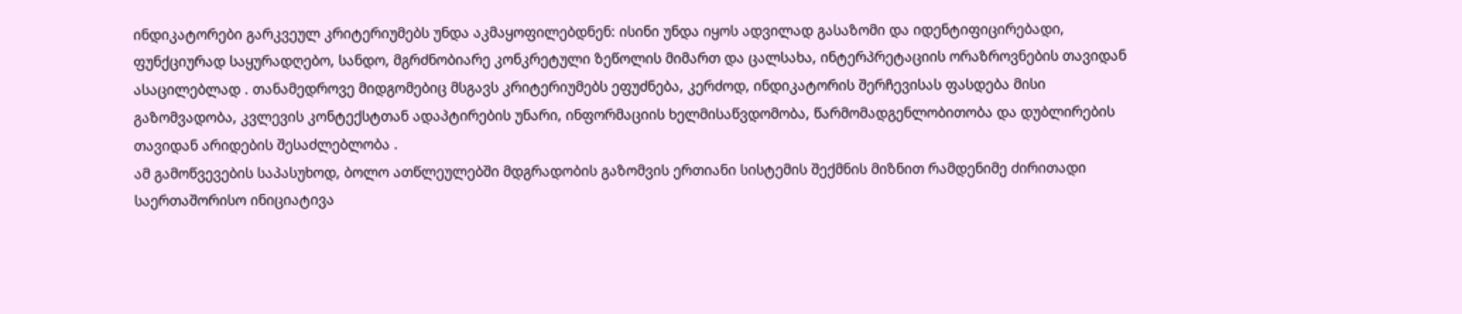ინდიკატორები გარკვეულ კრიტერიუმებს უნდა აკმაყოფილებდნენ: ისინი უნდა იყოს ადვილად გასაზომი და იდენტიფიცირებადი, ფუნქციურად საყურადღებო, სანდო, მგრძნობიარე კონკრეტული ზეწოლის მიმართ და ცალსახა, ინტერპრეტაციის ორაზროვნების თავიდან ასაცილებლად . თანამედროვე მიდგომებიც მსგავს კრიტერიუმებს ეფუძნება, კერძოდ, ინდიკატორის შერჩევისას ფასდება მისი გაზომვადობა, კვლევის კონტექსტთან ადაპტირების უნარი, ინფორმაციის ხელმისაწვდომობა, წარმომადგენლობითობა და დუბლირების თავიდან არიდების შესაძლებლობა .
ამ გამოწვევების საპასუხოდ, ბოლო ათწლეულებში მდგრადობის გაზომვის ერთიანი სისტემის შექმნის მიზნით რამდენიმე ძირითადი საერთაშორისო ინიციატივა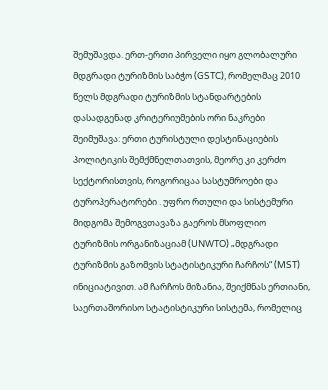შემუშავდა. ერთ-ერთი პირველი იყო გლობალური მდგრადი ტურიზმის საბჭო (GSTC), რომელმაც 2010 წელს მდგრადი ტურიზმის სტანდარტების დასადგენად კრიტერიუმების ორი ნაკრები შეიმუშავა: ერთი ტურისტული დესტინაციების პოლიტიკის შემქმნელთათვის, მეორე კი კერძო სექტორისთვის, როგორიცაა სასტუმროები და ტუროპერატორები . უფრო რთული და სისტემური მიდგომა შემოგვთავაზა გაეროს მსოფლიო ტურიზმის ორგანიზაციამ (UNWTO) „მდგრადი ტურიზმის გაზომვის სტატისტიკური ჩარჩოს“ (MST) ინიციატივით. ამ ჩარჩოს მიზანია, შეიქმნას ერთიანი, საერთაშორისო სტატისტიკური სისტემა, რომელიც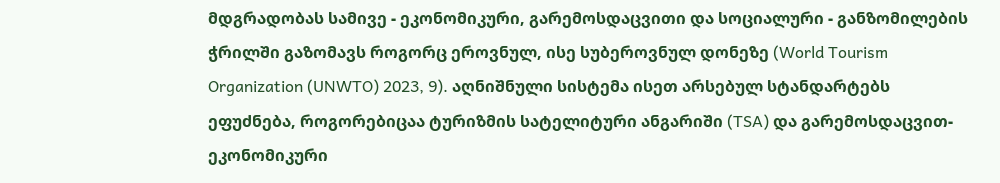მდგრადობას სამივე - ეკონომიკური, გარემოსდაცვითი და სოციალური - განზომილების ჭრილში გაზომავს როგორც ეროვნულ, ისე სუბეროვნულ დონეზე (World Tourism Organization (UNWTO) 2023, 9). აღნიშნული სისტემა ისეთ არსებულ სტანდარტებს ეფუძნება, როგორებიცაა ტურიზმის სატელიტური ანგარიში (TSA) და გარემოსდაცვით-ეკონომიკური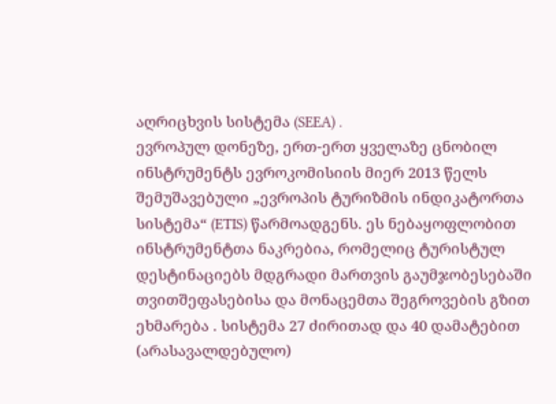აღრიცხვის სისტემა (SEEA) .
ევროპულ დონეზე, ერთ-ერთ ყველაზე ცნობილ ინსტრუმენტს ევროკომისიის მიერ 2013 წელს შემუშავებული „ევროპის ტურიზმის ინდიკატორთა სისტემა“ (ETIS) წარმოადგენს. ეს ნებაყოფლობით ინსტრუმენტთა ნაკრებია, რომელიც ტურისტულ დესტინაციებს მდგრადი მართვის გაუმჯობესებაში თვითშეფასებისა და მონაცემთა შეგროვების გზით ეხმარება . სისტემა 27 ძირითად და 40 დამატებით (არასავალდებულო)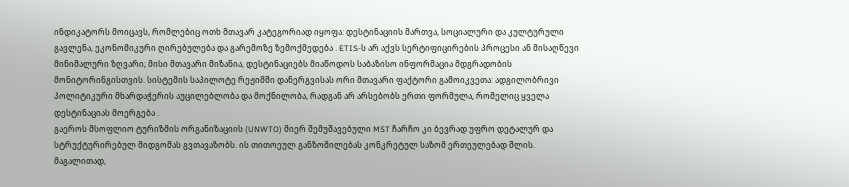ინდიკატორს მოიცავს, რომლებიც ოთხ მთავარ კატეგორიად იყოფა: დესტინაციის მართვა, სოციალური და კულტურული გავლენა, ეკონომიკური ღირებულება და გარემოზე ზემოქმედება . ETIS-ს არ აქვს სერტიფიცირების პროცესი ან მისაღწევი მინიმალური ზღვარი; მისი მთავარი მიზანია, დესტინაციებს მიაწოდოს საბაზისო ინფორმაცია მდგრადობის მონიტორინგისთვის. სისტემის საპილოტე რეჟიმში დანერგვისას ორი მთავარი ფაქტორი გამოიკვეთა: ადგილობრივი პოლიტიკური მხარდაჭერის აუცილებლობა და მოქნილობა, რადგან არ არსებობს ერთი ფორმულა, რომელიც ყველა დესტინაციას მოერგება .
გაეროს მსოფლიო ტურიზმის ორგანიზაციის (UNWTO) მიერ შემუშავებული MST ჩარჩო კი ბევრად უფრო დეტალურ და სტრუქტურირებულ მიდგომას გვთავაზობს. ის თითოეულ განზომილებას კონკრეტულ საზომ ერთეულებად შლის. მაგალითად,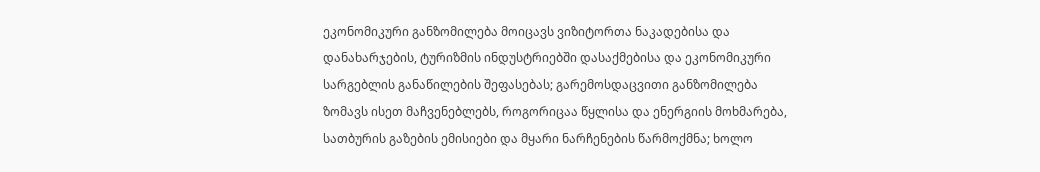ეკონომიკური განზომილება მოიცავს ვიზიტორთა ნაკადებისა და დანახარჯების, ტურიზმის ინდუსტრიებში დასაქმებისა და ეკონომიკური სარგებლის განაწილების შეფასებას; გარემოსდაცვითი განზომილება ზომავს ისეთ მაჩვენებლებს, როგორიცაა წყლისა და ენერგიის მოხმარება, სათბურის გაზების ემისიები და მყარი ნარჩენების წარმოქმნა; ხოლო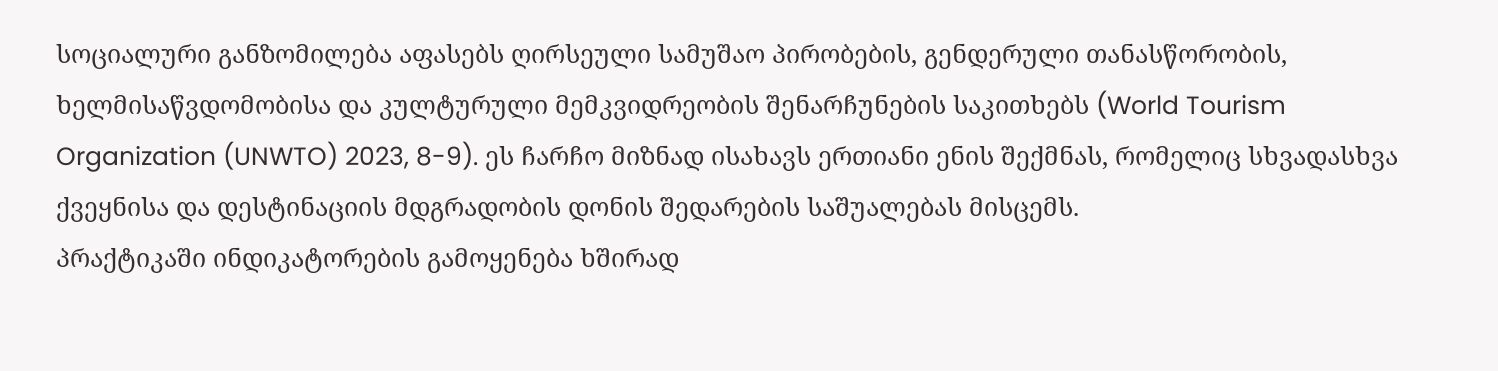სოციალური განზომილება აფასებს ღირსეული სამუშაო პირობების, გენდერული თანასწორობის, ხელმისაწვდომობისა და კულტურული მემკვიდრეობის შენარჩუნების საკითხებს (World Tourism Organization (UNWTO) 2023, 8-9). ეს ჩარჩო მიზნად ისახავს ერთიანი ენის შექმნას, რომელიც სხვადასხვა ქვეყნისა და დესტინაციის მდგრადობის დონის შედარების საშუალებას მისცემს.
პრაქტიკაში ინდიკატორების გამოყენება ხშირად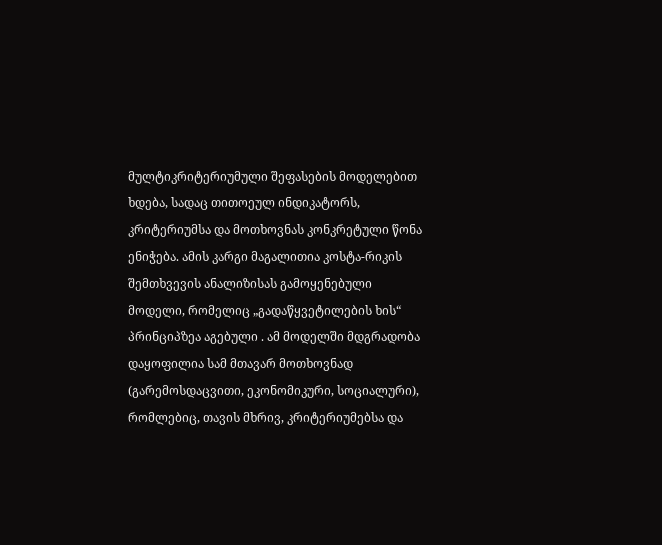მულტიკრიტერიუმული შეფასების მოდელებით ხდება, სადაც თითოეულ ინდიკატორს, კრიტერიუმსა და მოთხოვნას კონკრეტული წონა ენიჭება. ამის კარგი მაგალითია კოსტა-რიკის შემთხვევის ანალიზისას გამოყენებული მოდელი, რომელიც „გადაწყვეტილების ხის“ პრინციპზეა აგებული . ამ მოდელში მდგრადობა დაყოფილია სამ მთავარ მოთხოვნად (გარემოსდაცვითი, ეკონომიკური, სოციალური), რომლებიც, თავის მხრივ, კრიტერიუმებსა და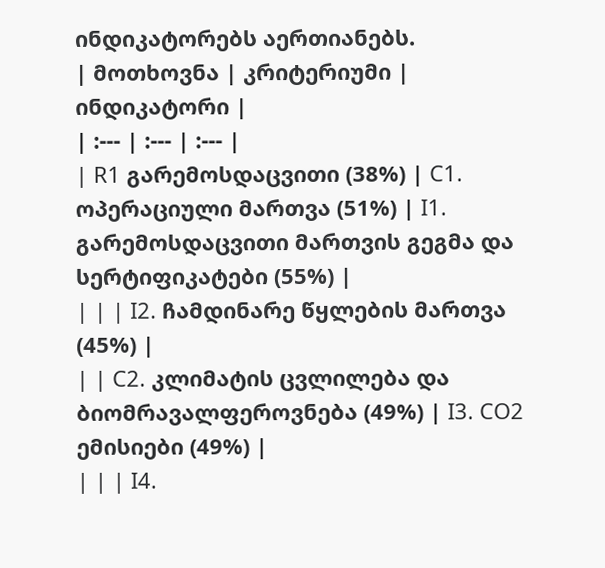ინდიკატორებს აერთიანებს.
| მოთხოვნა | კრიტერიუმი | ინდიკატორი |
| :--- | :--- | :--- |
| R1 გარემოსდაცვითი (38%) | C1. ოპერაციული მართვა (51%) | I1. გარემოსდაცვითი მართვის გეგმა და სერტიფიკატები (55%) |
| | | I2. ჩამდინარე წყლების მართვა (45%) |
| | C2. კლიმატის ცვლილება და ბიომრავალფეროვნება (49%) | I3. CO2 ემისიები (49%) |
| | | I4.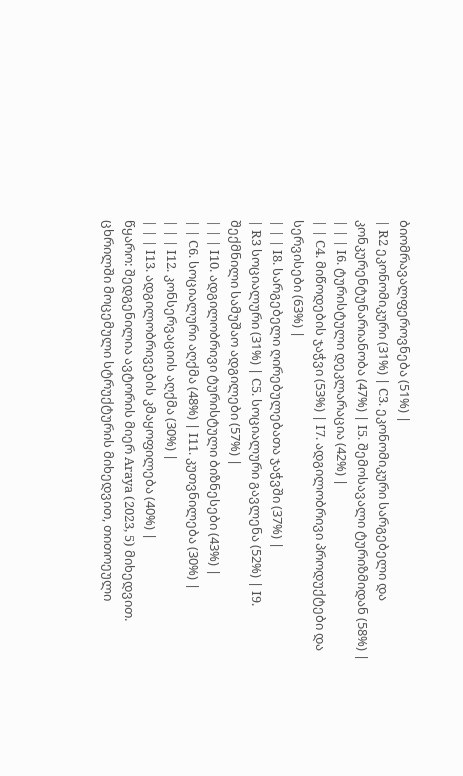ბიომრავალფეროვნება (51%) |
| R2 ეკონომიკური (31%) | C3. ეკონომიკური სარგებელი და კონკურენტუნარიანობა (47%) | I5. შემოსავალი ტურიზმიდან (58%) |
| | | I6. ტურისტული დეკლარაცია (42%) |
| | C4. მიწოდების ჯაჭვი (53%) | I7. ადგილობრივი პროდუქტები და სერვისები (63%) |
| | | I8. სარგებელი ღირებულებათა ჯაჭვში (37%) |
| R3 სოციალური (31%) | C5. სოციალური გავლენა (52%) | I9. შექმნილი სამუშაო ადგილები (57%) |
| | | I10. ადგილობრივი ტურისტული ბიზნესები (43%) |
| | C6. სოციალური აღქმა (48%) | I11. კუთვნილება (30%) |
| | | I12. კონსერვაციის აღქმა (30%) |
| | | I13. ადგილობრივების კმაყოფილება (40%) |
წყარო: შედგენილია ავტორის მიერ Araya (2023, 5) მიხედვით.
ცხრილში მოცემული სტრუქტურის მიხედვით, თითოეული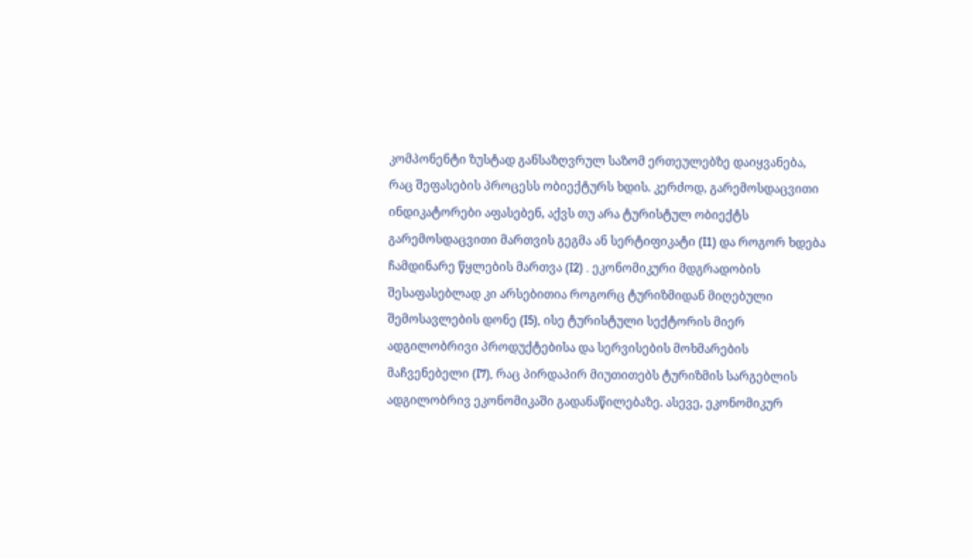კომპონენტი ზუსტად განსაზღვრულ საზომ ერთეულებზე დაიყვანება, რაც შეფასების პროცესს ობიექტურს ხდის. კერძოდ, გარემოსდაცვითი ინდიკატორები აფასებენ, აქვს თუ არა ტურისტულ ობიექტს გარემოსდაცვითი მართვის გეგმა ან სერტიფიკატი (I1) და როგორ ხდება ჩამდინარე წყლების მართვა (I2) . ეკონომიკური მდგრადობის შესაფასებლად კი არსებითია როგორც ტურიზმიდან მიღებული შემოსავლების დონე (I5), ისე ტურისტული სექტორის მიერ ადგილობრივი პროდუქტებისა და სერვისების მოხმარების მაჩვენებელი (I7), რაც პირდაპირ მიუთითებს ტურიზმის სარგებლის ადგილობრივ ეკონომიკაში გადანაწილებაზე. ასევე, ეკონომიკურ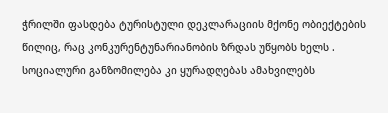ჭრილში ფასდება ტურისტული დეკლარაციის მქონე ობიექტების წილიც, რაც კონკურენტუნარიანობის ზრდას უწყობს ხელს . სოციალური განზომილება კი ყურადღებას ამახვილებს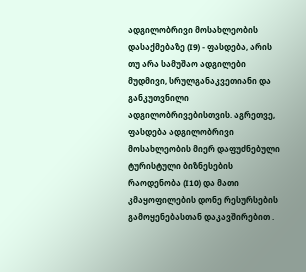ადგილობრივი მოსახლეობის დასაქმებაზე (I9) - ფასდება, არის თუ არა სამუშაო ადგილები მუდმივი, სრულგანაკვეთიანი და განკუთვნილი ადგილობრივებისთვის. აგრეთვე, ფასდება ადგილობრივი მოსახლეობის მიერ დაფუძნებული ტურისტული ბიზნესების რაოდენობა (I10) და მათი კმაყოფილების დონე რესურსების გამოყენებასთან დაკავშირებით .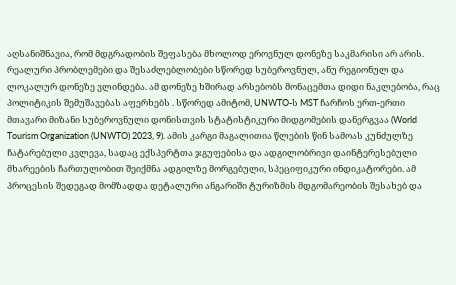აღსანიშნავია, რომ მდგრადობის შეფასება მხოლოდ ეროვნულ დონეზე საკმარისი არ არის. რეალური პრობლემები და შესაძლებლობები სწორედ სუბეროვნულ, ანუ რეგიონულ და ლოკალურ დონეზე ვლინდება. ამ დონეზე ხშირად არსებობს მონაცემთა დიდი ნაკლებობა, რაც პოლიტიკის შემუშავებას აფერხებს . სწორედ ამიტომ, UNWTO-ს MST ჩარჩოს ერთ-ერთი მთავარი მიზანი სუბეროვნული დონისთვის სტატისტიკური მიდგომების დანერგვაა (World Tourism Organization (UNWTO) 2023, 9). ამის კარგი მაგალითია წლების წინ სამოას კუნძულზე ჩატარებული კვლევა, სადაც ექსპერტთა ჯგუფებისა და ადგილობრივი დაინტერესებული მხარეების ჩართულობით შეიქმნა ადგილზე მორგებული, სპეციფიკური ინდიკატორები. ამ პროცესის შედეგად მომზადდა დეტალური ანგარიში ტურიზმის მდგომარეობის შესახებ და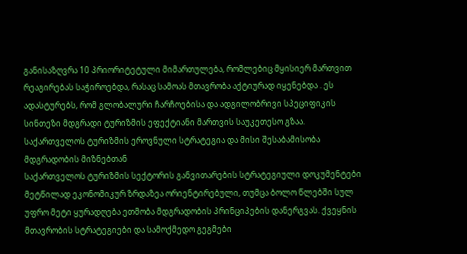განისაზღვრა 10 პრიორიტეტული მიმართულება, რომლებიც მყისიერ მართვით რეაგირებას საჭიროებდა, რასაც სამოას მთავრობა აქტიურად იყენებდა . ეს ადასტურებს, რომ გლობალური ჩარჩოებისა და ადგილობრივი სპეციფიკის სინთეზი მდგრადი ტურიზმის ეფექტიანი მართვის საუკეთესო გზაა.
საქართველოს ტურიზმის ეროვნული სტრატეგია და მისი შესაბამისობა მდგრადობის მიზნებთან
საქართველოს ტურიზმის სექტორის განვითარების სტრატეგიული დოკუმენტები მეტწილად ეკონომიკურ ზრდაზეა ორიენტირებული, თუმცა ბოლო წლებში სულ უფრო მეტი ყურადღება ეთმობა მდგრადობის პრინციპების დანერგვას. ქვეყნის მთავრობის სტრატეგიები და სამოქმედო გეგმები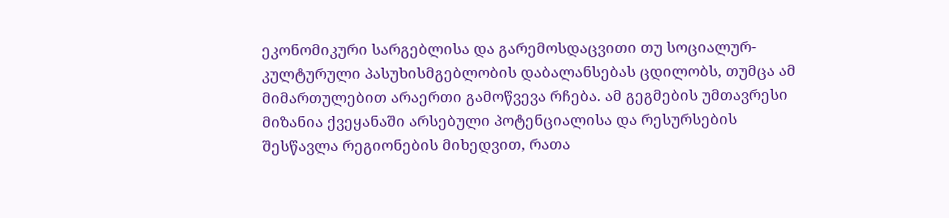ეკონომიკური სარგებლისა და გარემოსდაცვითი თუ სოციალურ-კულტურული პასუხისმგებლობის დაბალანსებას ცდილობს, თუმცა ამ მიმართულებით არაერთი გამოწვევა რჩება. ამ გეგმების უმთავრესი მიზანია ქვეყანაში არსებული პოტენციალისა და რესურსების შესწავლა რეგიონების მიხედვით, რათა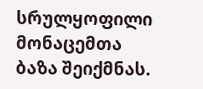სრულყოფილი მონაცემთა ბაზა შეიქმნას.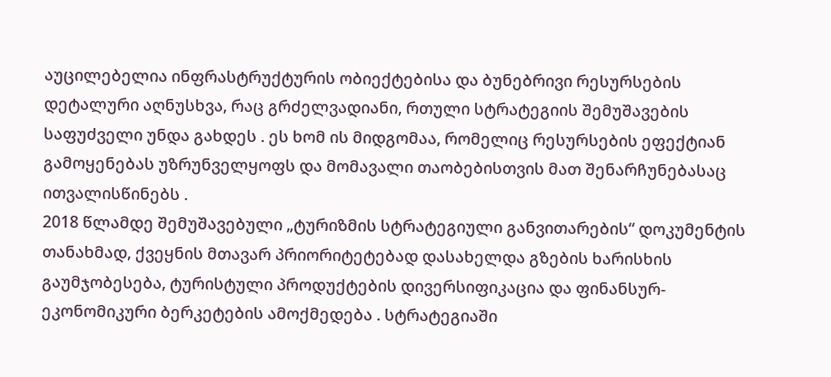აუცილებელია ინფრასტრუქტურის ობიექტებისა და ბუნებრივი რესურსების დეტალური აღნუსხვა, რაც გრძელვადიანი, რთული სტრატეგიის შემუშავების საფუძველი უნდა გახდეს . ეს ხომ ის მიდგომაა, რომელიც რესურსების ეფექტიან გამოყენებას უზრუნველყოფს და მომავალი თაობებისთვის მათ შენარჩუნებასაც ითვალისწინებს .
2018 წლამდე შემუშავებული „ტურიზმის სტრატეგიული განვითარების“ დოკუმენტის თანახმად, ქვეყნის მთავარ პრიორიტეტებად დასახელდა გზების ხარისხის გაუმჯობესება, ტურისტული პროდუქტების დივერსიფიკაცია და ფინანსურ-ეკონომიკური ბერკეტების ამოქმედება . სტრატეგიაში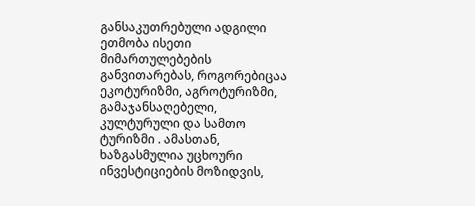განსაკუთრებული ადგილი ეთმობა ისეთი მიმართულებების განვითარებას, როგორებიცაა ეკოტურიზმი, აგროტურიზმი, გამაჯანსაღებელი, კულტურული და სამთო ტურიზმი . ამასთან, ხაზგასმულია უცხოური ინვესტიციების მოზიდვის,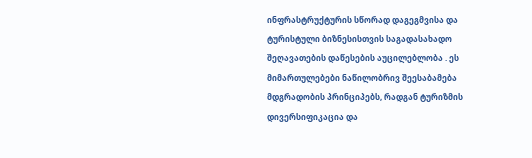ინფრასტრუქტურის სწორად დაგეგმვისა და ტურისტული ბიზნესისთვის საგადასახადო შეღავათების დაწესების აუცილებლობა . ეს მიმართულებები ნაწილობრივ შეესაბამება მდგრადობის პრინციპებს, რადგან ტურიზმის დივერსიფიკაცია და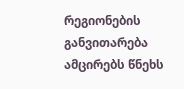რეგიონების განვითარება ამცირებს წნეხს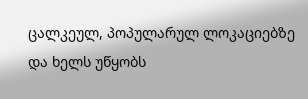ცალკეულ, პოპულარულ ლოკაციებზე და ხელს უწყობს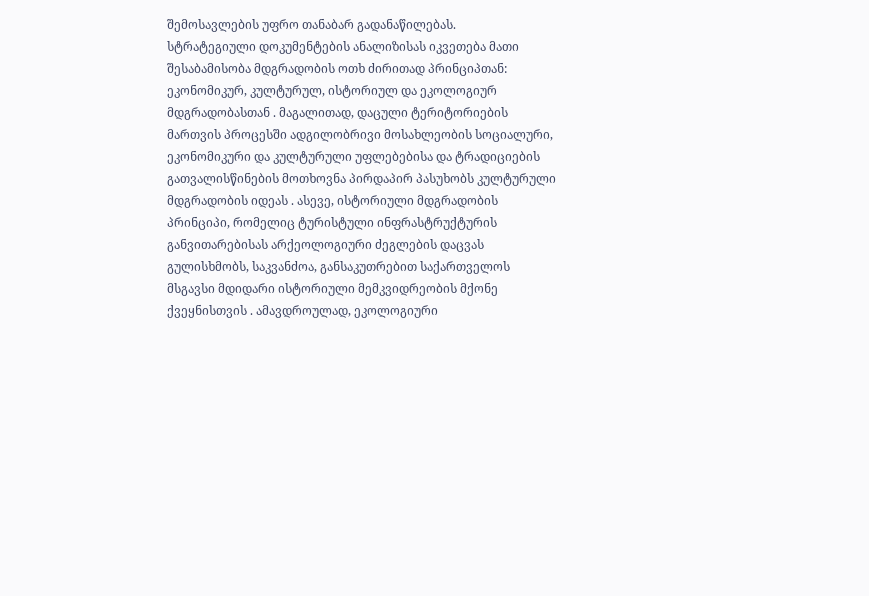შემოსავლების უფრო თანაბარ გადანაწილებას.
სტრატეგიული დოკუმენტების ანალიზისას იკვეთება მათი შესაბამისობა მდგრადობის ოთხ ძირითად პრინციპთან: ეკონომიკურ, კულტურულ, ისტორიულ და ეკოლოგიურ მდგრადობასთან . მაგალითად, დაცული ტერიტორიების მართვის პროცესში ადგილობრივი მოსახლეობის სოციალური, ეკონომიკური და კულტურული უფლებებისა და ტრადიციების გათვალისწინების მოთხოვნა პირდაპირ პასუხობს კულტურული მდგრადობის იდეას . ასევე, ისტორიული მდგრადობის პრინციპი, რომელიც ტურისტული ინფრასტრუქტურის განვითარებისას არქეოლოგიური ძეგლების დაცვას გულისხმობს, საკვანძოა, განსაკუთრებით საქართველოს მსგავსი მდიდარი ისტორიული მემკვიდრეობის მქონე ქვეყნისთვის . ამავდროულად, ეკოლოგიური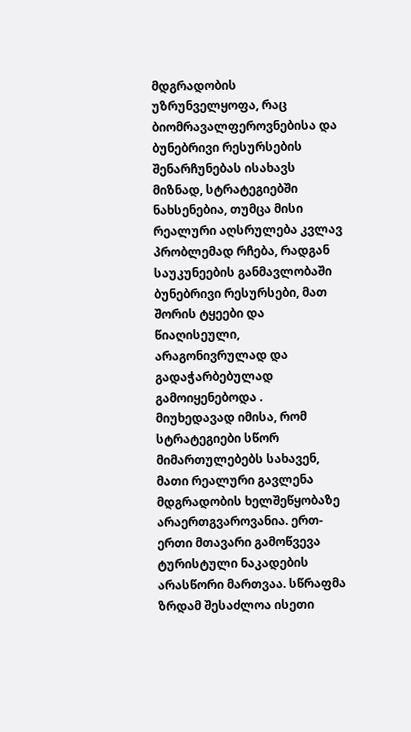მდგრადობის უზრუნველყოფა, რაც ბიომრავალფეროვნებისა და ბუნებრივი რესურსების შენარჩუნებას ისახავს მიზნად, სტრატეგიებში ნახსენებია, თუმცა მისი რეალური აღსრულება კვლავ პრობლემად რჩება, რადგან საუკუნეების განმავლობაში ბუნებრივი რესურსები, მათ შორის ტყეები და წიაღისეული, არაგონივრულად და გადაჭარბებულად გამოიყენებოდა .
მიუხედავად იმისა, რომ სტრატეგიები სწორ მიმართულებებს სახავენ, მათი რეალური გავლენა მდგრადობის ხელშეწყობაზე არაერთგვაროვანია. ერთ-ერთი მთავარი გამოწვევა ტურისტული ნაკადების არასწორი მართვაა. სწრაფმა ზრდამ შესაძლოა ისეთი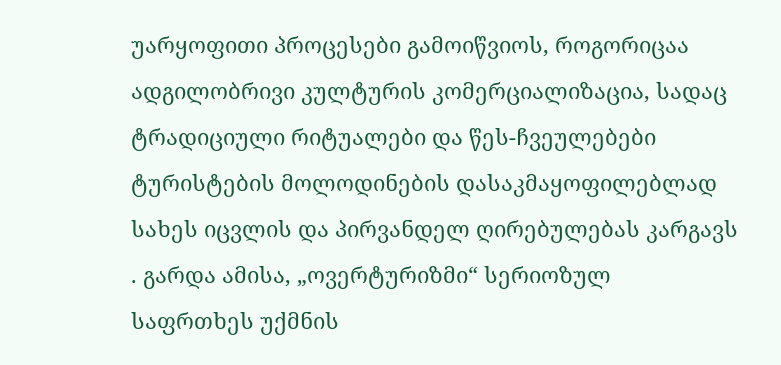უარყოფითი პროცესები გამოიწვიოს, როგორიცაა ადგილობრივი კულტურის კომერციალიზაცია, სადაც ტრადიციული რიტუალები და წეს-ჩვეულებები ტურისტების მოლოდინების დასაკმაყოფილებლად სახეს იცვლის და პირვანდელ ღირებულებას კარგავს . გარდა ამისა, „ოვერტურიზმი“ სერიოზულ საფრთხეს უქმნის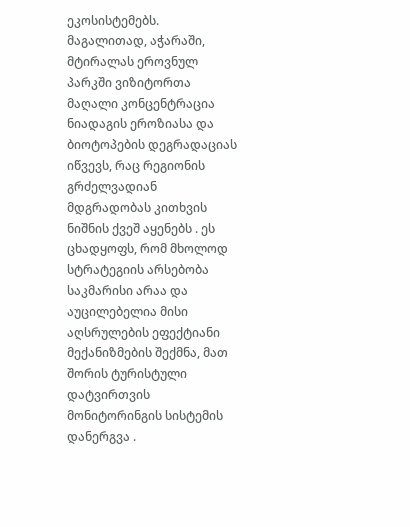ეკოსისტემებს. მაგალითად, აჭარაში, მტირალას ეროვნულ პარკში ვიზიტორთა მაღალი კონცენტრაცია ნიადაგის ეროზიასა და ბიოტოპების დეგრადაციას იწვევს, რაც რეგიონის გრძელვადიან მდგრადობას კითხვის ნიშნის ქვეშ აყენებს . ეს ცხადყოფს, რომ მხოლოდ სტრატეგიის არსებობა საკმარისი არაა და აუცილებელია მისი აღსრულების ეფექტიანი მექანიზმების შექმნა, მათ შორის ტურისტული დატვირთვის მონიტორინგის სისტემის დანერგვა .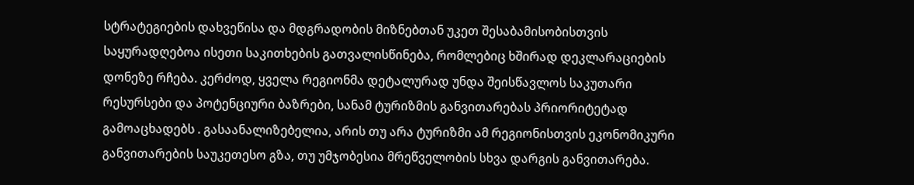სტრატეგიების დახვეწისა და მდგრადობის მიზნებთან უკეთ შესაბამისობისთვის საყურადღებოა ისეთი საკითხების გათვალისწინება, რომლებიც ხშირად დეკლარაციების დონეზე რჩება. კერძოდ, ყველა რეგიონმა დეტალურად უნდა შეისწავლოს საკუთარი რესურსები და პოტენციური ბაზრები, სანამ ტურიზმის განვითარებას პრიორიტეტად გამოაცხადებს . გასაანალიზებელია, არის თუ არა ტურიზმი ამ რეგიონისთვის ეკონომიკური განვითარების საუკეთესო გზა, თუ უმჯობესია მრეწველობის სხვა დარგის განვითარება.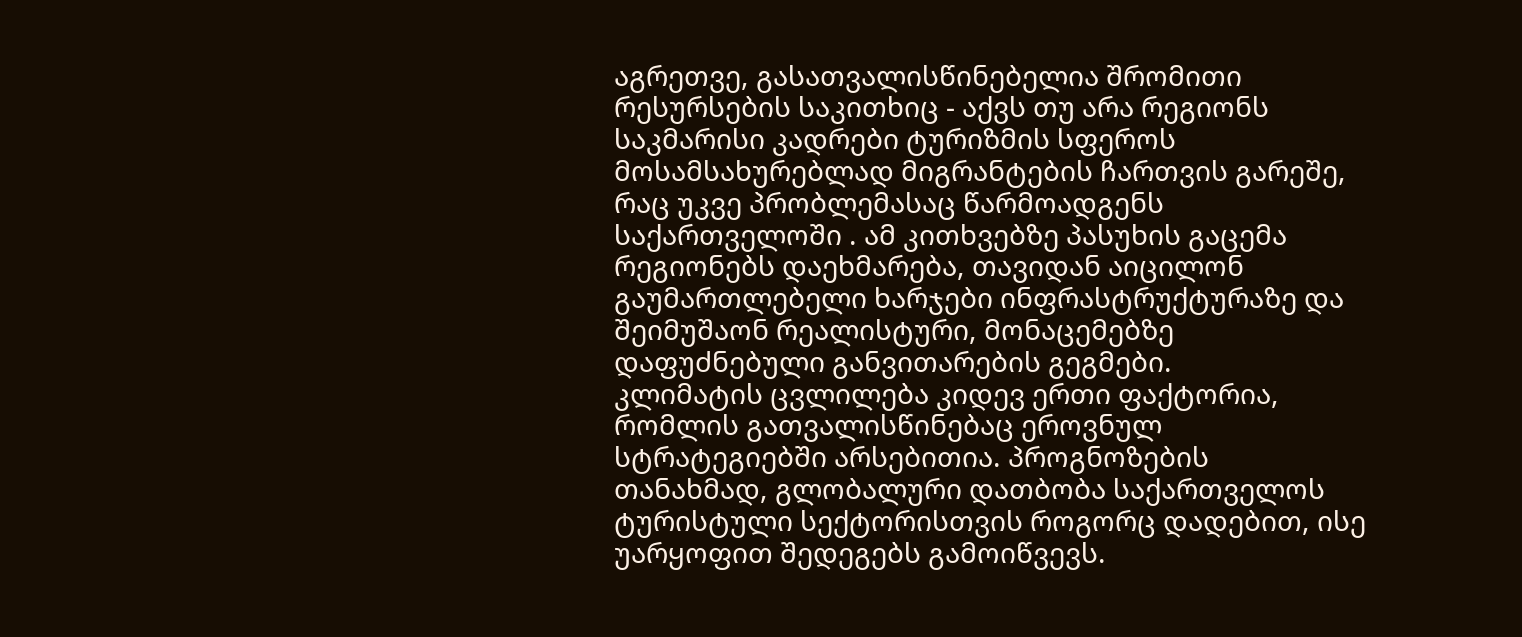აგრეთვე, გასათვალისწინებელია შრომითი რესურსების საკითხიც - აქვს თუ არა რეგიონს საკმარისი კადრები ტურიზმის სფეროს მოსამსახურებლად მიგრანტების ჩართვის გარეშე, რაც უკვე პრობლემასაც წარმოადგენს საქართველოში . ამ კითხვებზე პასუხის გაცემა რეგიონებს დაეხმარება, თავიდან აიცილონ გაუმართლებელი ხარჯები ინფრასტრუქტურაზე და შეიმუშაონ რეალისტური, მონაცემებზე დაფუძნებული განვითარების გეგმები.
კლიმატის ცვლილება კიდევ ერთი ფაქტორია, რომლის გათვალისწინებაც ეროვნულ სტრატეგიებში არსებითია. პროგნოზების თანახმად, გლობალური დათბობა საქართველოს ტურისტული სექტორისთვის როგორც დადებით, ისე უარყოფით შედეგებს გამოიწვევს.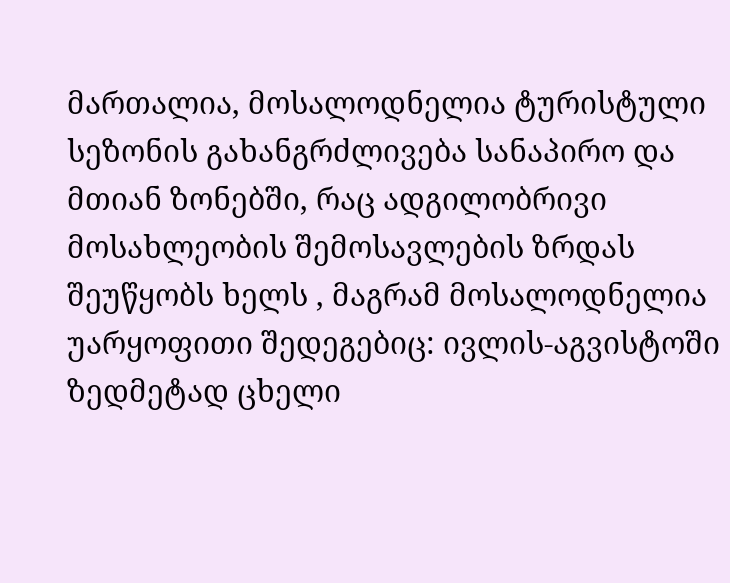მართალია, მოსალოდნელია ტურისტული სეზონის გახანგრძლივება სანაპირო და მთიან ზონებში, რაც ადგილობრივი მოსახლეობის შემოსავლების ზრდას შეუწყობს ხელს , მაგრამ მოსალოდნელია უარყოფითი შედეგებიც: ივლის-აგვისტოში ზედმეტად ცხელი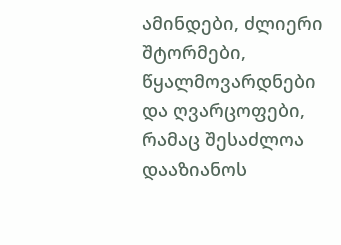ამინდები, ძლიერი შტორმები, წყალმოვარდნები და ღვარცოფები, რამაც შესაძლოა დააზიანოს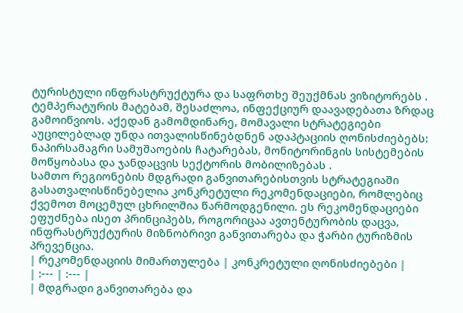ტურისტული ინფრასტრუქტურა და საფრთხე შეუქმნას ვიზიტორებს . ტემპერატურის მატებამ, შესაძლოა, ინფექციურ დაავადებათა ზრდაც გამოიწვიოს. აქედან გამომდინარე, მომავალი სტრატეგიები აუცილებლად უნდა ითვალისწინებდნენ ადაპტაციის ღონისძიებებს: ნაპირსამაგრი სამუშაოების ჩატარებას, მონიტორინგის სისტემების მოწყობასა და ჯანდაცვის სექტორის მობილიზებას .
სამთო რეგიონების მდგრადი განვითარებისთვის სტრატეგიაში გასათვალისწინებელია კონკრეტული რეკომენდაციები, რომლებიც ქვემოთ მოცემულ ცხრილშია წარმოდგენილი. ეს რეკომენდაციები ეფუძნება ისეთ პრინციპებს, როგორიცაა ავთენტურობის დაცვა, ინფრასტრუქტურის მიზნობრივი განვითარება და ჭარბი ტურიზმის პრევენცია.
| რეკომენდაციის მიმართულება | კონკრეტული ღონისძიებები |
| :--- | :--- |
| მდგრადი განვითარება და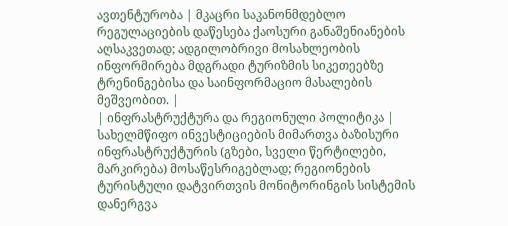ავთენტურობა | მკაცრი საკანონმდებლო რეგულაციების დაწესება ქაოსური განაშენიანების აღსაკვეთად; ადგილობრივი მოსახლეობის ინფორმირება მდგრადი ტურიზმის სიკეთეებზე ტრენინგებისა და საინფორმაციო მასალების მეშვეობით. |
| ინფრასტრუქტურა და რეგიონული პოლიტიკა | სახელმწიფო ინვესტიციების მიმართვა ბაზისური ინფრასტრუქტურის (გზები, სველი წერტილები, მარკირება) მოსაწესრიგებლად; რეგიონების ტურისტული დატვირთვის მონიტორინგის სისტემის დანერგვა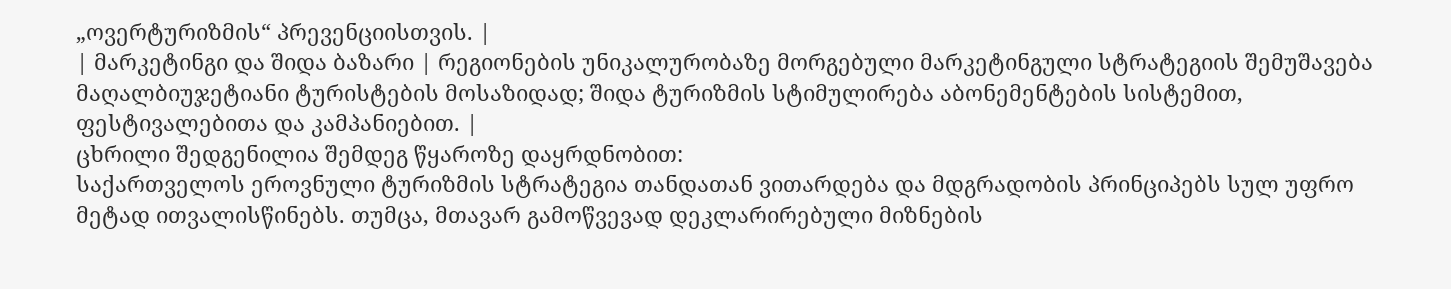„ოვერტურიზმის“ პრევენციისთვის. |
| მარკეტინგი და შიდა ბაზარი | რეგიონების უნიკალურობაზე მორგებული მარკეტინგული სტრატეგიის შემუშავება მაღალბიუჯეტიანი ტურისტების მოსაზიდად; შიდა ტურიზმის სტიმულირება აბონემენტების სისტემით, ფესტივალებითა და კამპანიებით. |
ცხრილი შედგენილია შემდეგ წყაროზე დაყრდნობით:
საქართველოს ეროვნული ტურიზმის სტრატეგია თანდათან ვითარდება და მდგრადობის პრინციპებს სულ უფრო მეტად ითვალისწინებს. თუმცა, მთავარ გამოწვევად დეკლარირებული მიზნების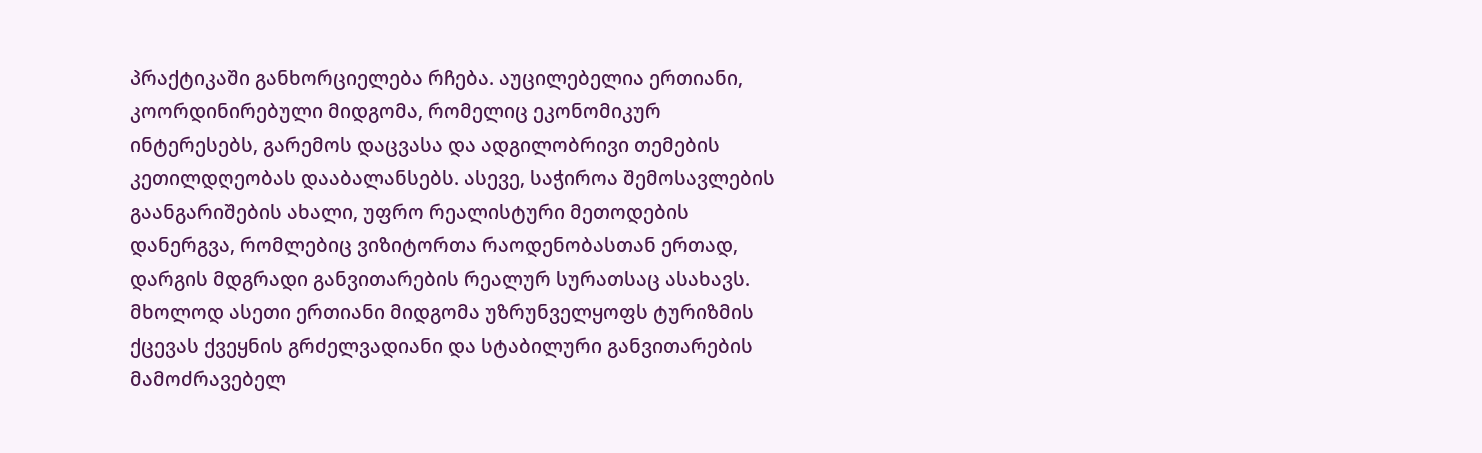პრაქტიკაში განხორციელება რჩება. აუცილებელია ერთიანი, კოორდინირებული მიდგომა, რომელიც ეკონომიკურ ინტერესებს, გარემოს დაცვასა და ადგილობრივი თემების კეთილდღეობას დააბალანსებს. ასევე, საჭიროა შემოსავლების გაანგარიშების ახალი, უფრო რეალისტური მეთოდების დანერგვა, რომლებიც ვიზიტორთა რაოდენობასთან ერთად, დარგის მდგრადი განვითარების რეალურ სურათსაც ასახავს. მხოლოდ ასეთი ერთიანი მიდგომა უზრუნველყოფს ტურიზმის ქცევას ქვეყნის გრძელვადიანი და სტაბილური განვითარების მამოძრავებელ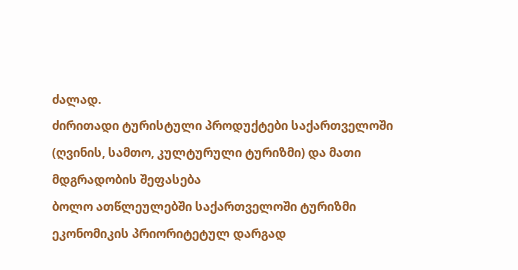ძალად.
ძირითადი ტურისტული პროდუქტები საქართველოში (ღვინის, სამთო, კულტურული ტურიზმი) და მათი მდგრადობის შეფასება
ბოლო ათწლეულებში საქართველოში ტურიზმი ეკონომიკის პრიორიტეტულ დარგად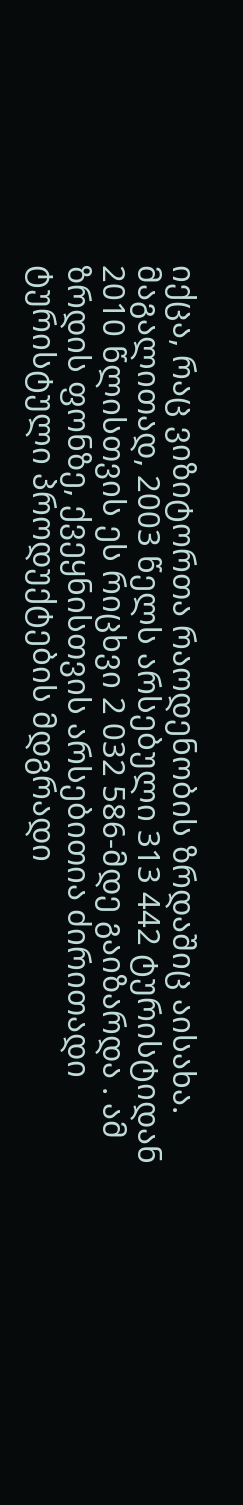იქცა, რაც ვიზიტორთა რაოდენობის ზრდაშიც აისახა. მაგალითად, 2003 წელს არსებული 313 442 ტურისტიდან 2010 წლისთვის ეს რიცხვი 2 032 586-მდე გაიზარდა . ამ ზრდის ფონზე, ქვეყნისთვის არსებითია ძირითადი ტურისტული პროდუქტების მდგრადი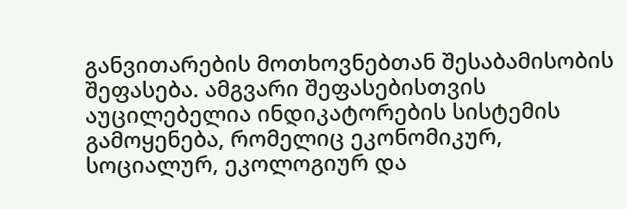განვითარების მოთხოვნებთან შესაბამისობის შეფასება. ამგვარი შეფასებისთვის აუცილებელია ინდიკატორების სისტემის გამოყენება, რომელიც ეკონომიკურ, სოციალურ, ეკოლოგიურ და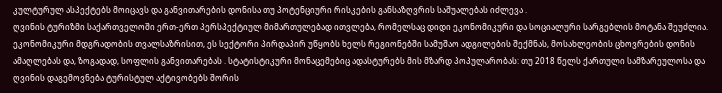კულტურულ ასპექტებს მოიცავს და განვითარების დონისა თუ პოტენციური რისკების განსაზღვრის საშუალებას იძლევა .
ღვინის ტურიზმი საქართველოში ერთ-ერთ პერსპექტიულ მიმართულებად ითვლება, რომელსაც დიდი ეკონომიკური და სოციალური სარგებლის მოტანა შეუძლია. ეკონომიკური მდგრადობის თვალსაზრისით, ეს სექტორი პირდაპირ უწყობს ხელს რეგიონებში სამუშაო ადგილების შექმნას, მოსახლეობის ცხოვრების დონის ამაღლებას და, ზოგადად, სოფლის განვითარებას . სტატისტიკური მონაცემებიც ადასტურებს მის მზარდ პოპულარობას: თუ 2018 წელს ქართული სამზარეულოსა და ღვინის დაგემოვნება ტურისტულ აქტივობებს შორის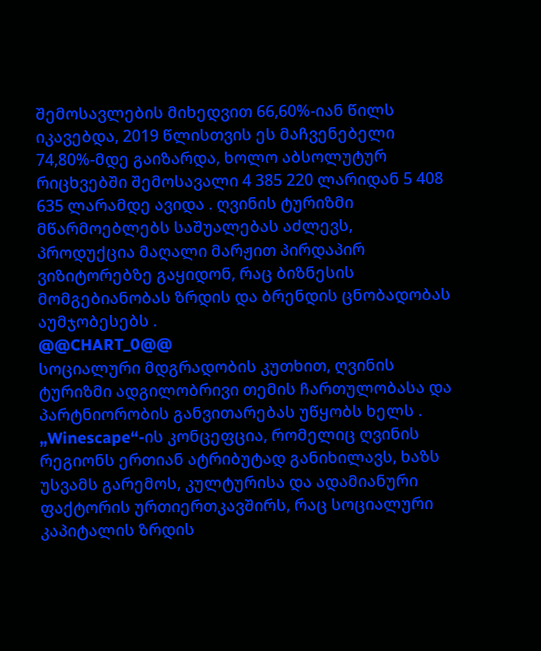შემოსავლების მიხედვით 66,60%-იან წილს იკავებდა, 2019 წლისთვის ეს მაჩვენებელი 74,80%-მდე გაიზარდა, ხოლო აბსოლუტურ რიცხვებში შემოსავალი 4 385 220 ლარიდან 5 408 635 ლარამდე ავიდა . ღვინის ტურიზმი მწარმოებლებს საშუალებას აძლევს, პროდუქცია მაღალი მარჟით პირდაპირ ვიზიტორებზე გაყიდონ, რაც ბიზნესის მომგებიანობას ზრდის და ბრენდის ცნობადობას აუმჯობესებს .
@@CHART_0@@
სოციალური მდგრადობის კუთხით, ღვინის ტურიზმი ადგილობრივი თემის ჩართულობასა და პარტნიორობის განვითარებას უწყობს ხელს . „Winescape“-ის კონცეფცია, რომელიც ღვინის რეგიონს ერთიან ატრიბუტად განიხილავს, ხაზს უსვამს გარემოს, კულტურისა და ადამიანური ფაქტორის ურთიერთკავშირს, რაც სოციალური კაპიტალის ზრდის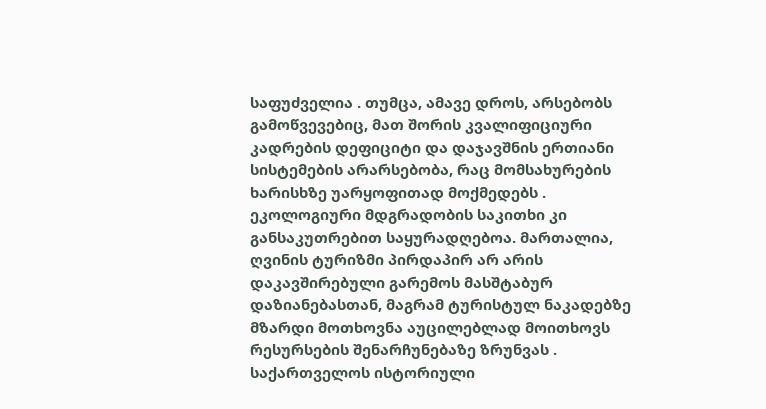საფუძველია . თუმცა, ამავე დროს, არსებობს გამოწვევებიც, მათ შორის კვალიფიციური კადრების დეფიციტი და დაჯავშნის ერთიანი სისტემების არარსებობა, რაც მომსახურების ხარისხზე უარყოფითად მოქმედებს . ეკოლოგიური მდგრადობის საკითხი კი განსაკუთრებით საყურადღებოა. მართალია, ღვინის ტურიზმი პირდაპირ არ არის დაკავშირებული გარემოს მასშტაბურ დაზიანებასთან, მაგრამ ტურისტულ ნაკადებზე მზარდი მოთხოვნა აუცილებლად მოითხოვს რესურსების შენარჩუნებაზე ზრუნვას . საქართველოს ისტორიული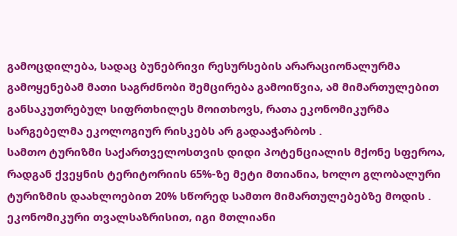გამოცდილება, სადაც ბუნებრივი რესურსების არარაციონალურმა გამოყენებამ მათი საგრძნობი შემცირება გამოიწვია, ამ მიმართულებით განსაკუთრებულ სიფრთხილეს მოითხოვს, რათა ეკონომიკურმა სარგებელმა ეკოლოგიურ რისკებს არ გადააჭარბოს .
სამთო ტურიზმი საქართველოსთვის დიდი პოტენციალის მქონე სფეროა, რადგან ქვეყნის ტერიტორიის 65%-ზე მეტი მთიანია, ხოლო გლობალური ტურიზმის დაახლოებით 20% სწორედ სამთო მიმართულებებზე მოდის . ეკონომიკური თვალსაზრისით, იგი მთლიანი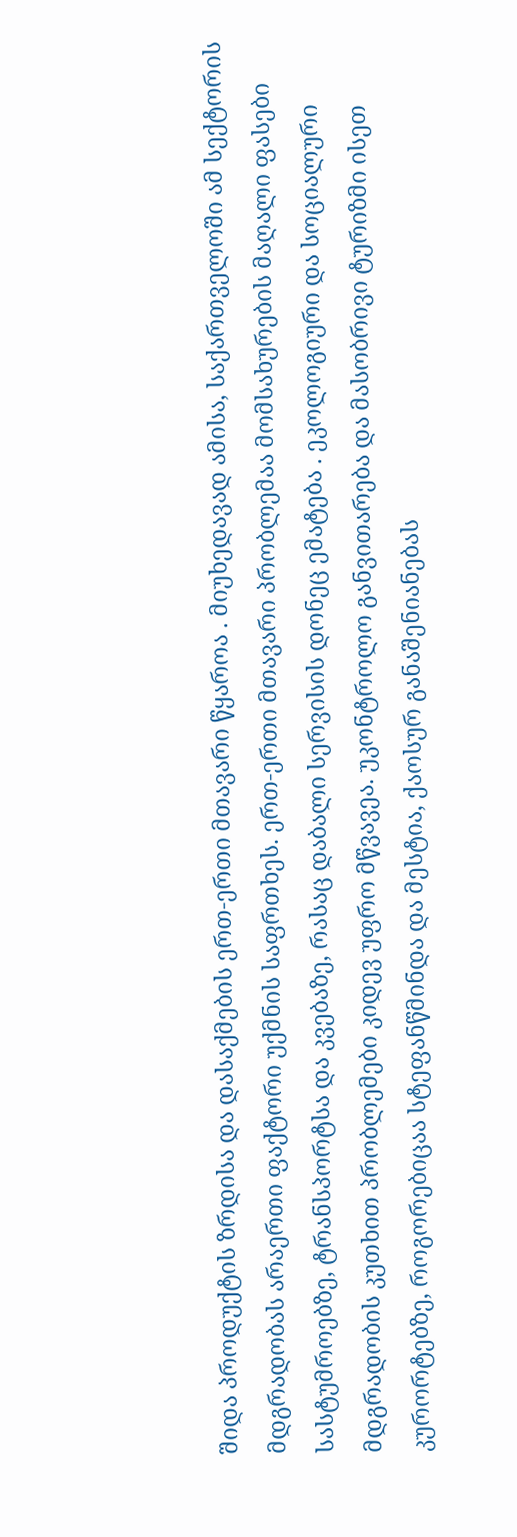შიდა პროდუქტის ზრდისა და დასაქმების ერთ-ერთი მთავარი წყაროა . მიუხედავად ამისა, საქართველოში ამ სექტორის მდგრადობას არაერთი ფაქტორი უქმნის საფრთხეს. ერთ-ერთი მთავარი პრობლემაა მომსახურების მაღალი ფასები სასტუმროებზე, ტრანსპორტსა და კვებაზე, რასაც დაბალი სერვისის დონეც ემატება . ეკოლოგიური და სოციალური მდგრადობის კუთხით პრობლემები კიდევ უფრო მწვავეა. უკონტროლო განვითარება და მასობრივი ტურიზმი ისეთ კურორტებზე, როგორებიცაა სტეფანწმინდა და მესტია, ქაოსურ განაშენიანებას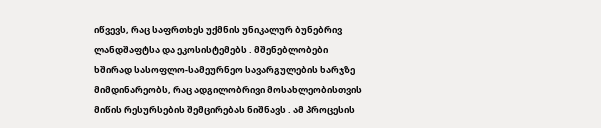იწვევს, რაც საფრთხეს უქმნის უნიკალურ ბუნებრივ ლანდშაფტსა და ეკოსისტემებს . მშენებლობები ხშირად სასოფლო-სამეურნეო სავარგულების ხარჯზე მიმდინარეობს, რაც ადგილობრივი მოსახლეობისთვის მიწის რესურსების შემცირებას ნიშნავს . ამ პროცესის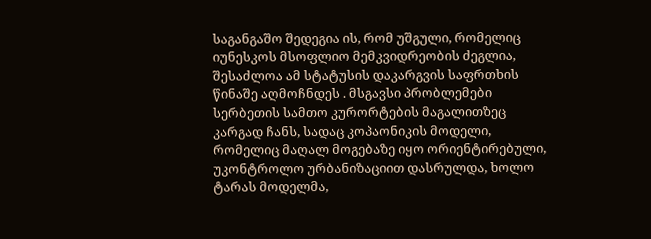საგანგაშო შედეგია ის, რომ უშგული, რომელიც იუნესკოს მსოფლიო მემკვიდრეობის ძეგლია, შესაძლოა ამ სტატუსის დაკარგვის საფრთხის წინაშე აღმოჩნდეს . მსგავსი პრობლემები სერბეთის სამთო კურორტების მაგალითზეც კარგად ჩანს, სადაც კოპაონიკის მოდელი, რომელიც მაღალ მოგებაზე იყო ორიენტირებული, უკონტროლო ურბანიზაციით დასრულდა, ხოლო ტარას მოდელმა,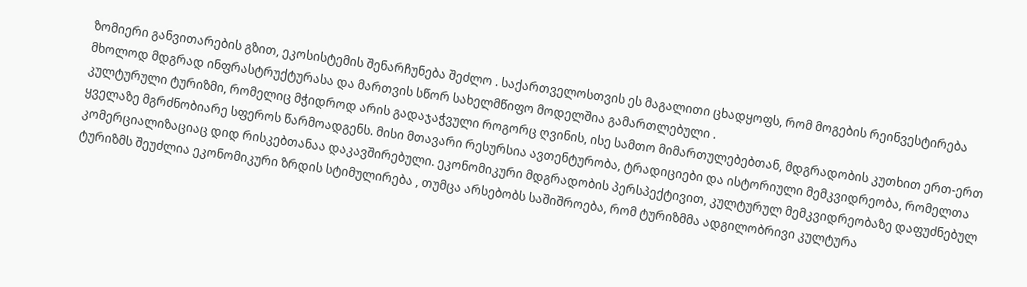ზომიერი განვითარების გზით, ეკოსისტემის შენარჩუნება შეძლო . საქართველოსთვის ეს მაგალითი ცხადყოფს, რომ მოგების რეინვესტირება მხოლოდ მდგრად ინფრასტრუქტურასა და მართვის სწორ სახელმწიფო მოდელშია გამართლებული .
კულტურული ტურიზმი, რომელიც მჭიდროდ არის გადაჯაჭვული როგორც ღვინის, ისე სამთო მიმართულებებთან, მდგრადობის კუთხით ერთ-ერთ ყველაზე მგრძნობიარე სფეროს წარმოადგენს. მისი მთავარი რესურსია ავთენტურობა, ტრადიციები და ისტორიული მემკვიდრეობა, რომელთა კომერციალიზაციაც დიდ რისკებთანაა დაკავშირებული. ეკონომიკური მდგრადობის პერსპექტივით, კულტურულ მემკვიდრეობაზე დაფუძნებულ ტურიზმს შეუძლია ეკონომიკური ზრდის სტიმულირება , თუმცა არსებობს საშიშროება, რომ ტურიზმმა ადგილობრივი კულტურა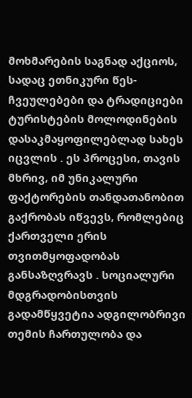მოხმარების საგნად აქციოს, სადაც ეთნიკური წეს-ჩვეულებები და ტრადიციები ტურისტების მოლოდინების დასაკმაყოფილებლად სახეს იცვლის . ეს პროცესი, თავის მხრივ, იმ უნიკალური ფაქტორების თანდათანობით გაქრობას იწვევს, რომლებიც ქართველი ერის თვითმყოფადობას განსაზღვრავს . სოციალური მდგრადობისთვის გადამწყვეტია ადგილობრივი თემის ჩართულობა და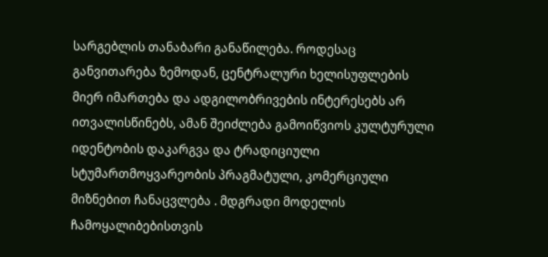სარგებლის თანაბარი განაწილება. როდესაც განვითარება ზემოდან, ცენტრალური ხელისუფლების მიერ იმართება და ადგილობრივების ინტერესებს არ ითვალისწინებს, ამან შეიძლება გამოიწვიოს კულტურული იდენტობის დაკარგვა და ტრადიციული სტუმართმოყვარეობის პრაგმატული, კომერციული მიზნებით ჩანაცვლება . მდგრადი მოდელის ჩამოყალიბებისთვის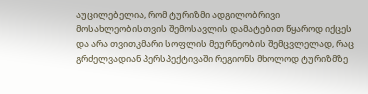აუცილებელია, რომ ტურიზმი ადგილობრივი მოსახლეობისთვის შემოსავლის დამატებით წყაროდ იქცეს და არა თვითკმარი სოფლის მეურნეობის შემცვლელად, რაც გრძელვადიან პერსპექტივაში რეგიონს მხოლოდ ტურიზმზე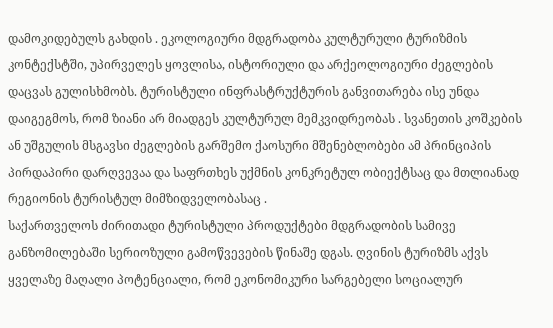დამოკიდებულს გახდის . ეკოლოგიური მდგრადობა კულტურული ტურიზმის კონტექსტში, უპირველეს ყოვლისა, ისტორიული და არქეოლოგიური ძეგლების დაცვას გულისხმობს. ტურისტული ინფრასტრუქტურის განვითარება ისე უნდა დაიგეგმოს, რომ ზიანი არ მიადგეს კულტურულ მემკვიდრეობას . სვანეთის კოშკების ან უშგულის მსგავსი ძეგლების გარშემო ქაოსური მშენებლობები ამ პრინციპის პირდაპირი დარღვევაა და საფრთხეს უქმნის კონკრეტულ ობიექტსაც და მთლიანად რეგიონის ტურისტულ მიმზიდველობასაც .
საქართველოს ძირითადი ტურისტული პროდუქტები მდგრადობის სამივე განზომილებაში სერიოზული გამოწვევების წინაშე დგას. ღვინის ტურიზმს აქვს ყველაზე მაღალი პოტენციალი, რომ ეკონომიკური სარგებელი სოციალურ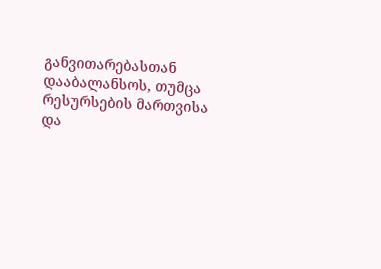განვითარებასთან დააბალანსოს, თუმცა რესურსების მართვისა და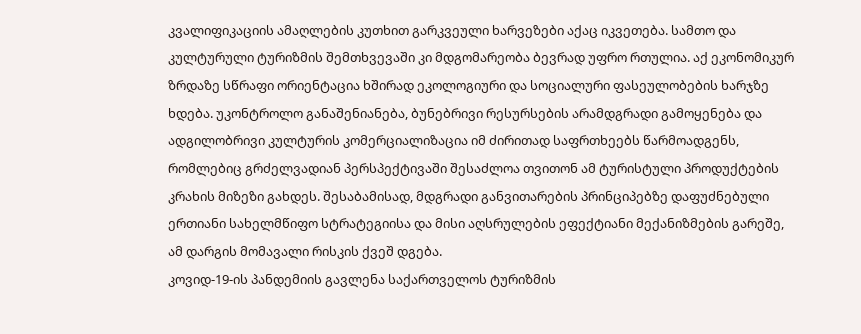კვალიფიკაციის ამაღლების კუთხით გარკვეული ხარვეზები აქაც იკვეთება. სამთო და კულტურული ტურიზმის შემთხვევაში კი მდგომარეობა ბევრად უფრო რთულია. აქ ეკონომიკურ ზრდაზე სწრაფი ორიენტაცია ხშირად ეკოლოგიური და სოციალური ფასეულობების ხარჯზე ხდება. უკონტროლო განაშენიანება, ბუნებრივი რესურსების არამდგრადი გამოყენება და ადგილობრივი კულტურის კომერციალიზაცია იმ ძირითად საფრთხეებს წარმოადგენს, რომლებიც გრძელვადიან პერსპექტივაში შესაძლოა თვითონ ამ ტურისტული პროდუქტების კრახის მიზეზი გახდეს. შესაბამისად, მდგრადი განვითარების პრინციპებზე დაფუძნებული ერთიანი სახელმწიფო სტრატეგიისა და მისი აღსრულების ეფექტიანი მექანიზმების გარეშე, ამ დარგის მომავალი რისკის ქვეშ დგება.
კოვიდ-19-ის პანდემიის გავლენა საქართველოს ტურიზმის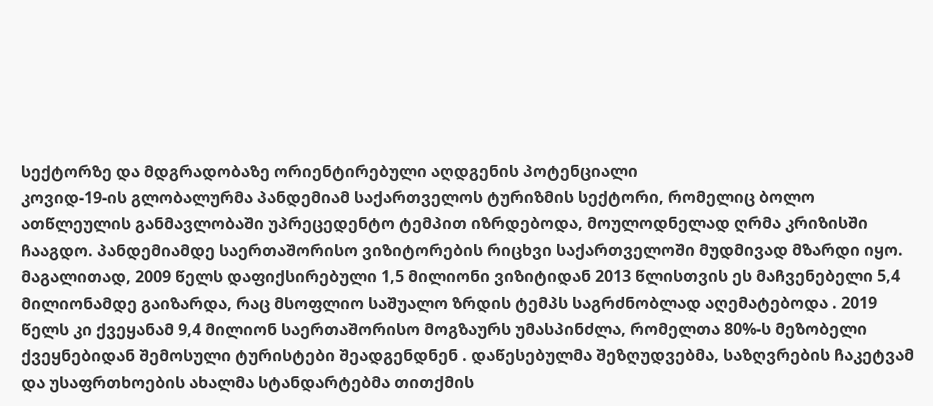სექტორზე და მდგრადობაზე ორიენტირებული აღდგენის პოტენციალი
კოვიდ-19-ის გლობალურმა პანდემიამ საქართველოს ტურიზმის სექტორი, რომელიც ბოლო ათწლეულის განმავლობაში უპრეცედენტო ტემპით იზრდებოდა, მოულოდნელად ღრმა კრიზისში ჩააგდო. პანდემიამდე საერთაშორისო ვიზიტორების რიცხვი საქართველოში მუდმივად მზარდი იყო. მაგალითად, 2009 წელს დაფიქსირებული 1,5 მილიონი ვიზიტიდან 2013 წლისთვის ეს მაჩვენებელი 5,4 მილიონამდე გაიზარდა, რაც მსოფლიო საშუალო ზრდის ტემპს საგრძნობლად აღემატებოდა . 2019 წელს კი ქვეყანამ 9,4 მილიონ საერთაშორისო მოგზაურს უმასპინძლა, რომელთა 80%-ს მეზობელი ქვეყნებიდან შემოსული ტურისტები შეადგენდნენ . დაწესებულმა შეზღუდვებმა, საზღვრების ჩაკეტვამ და უსაფრთხოების ახალმა სტანდარტებმა თითქმის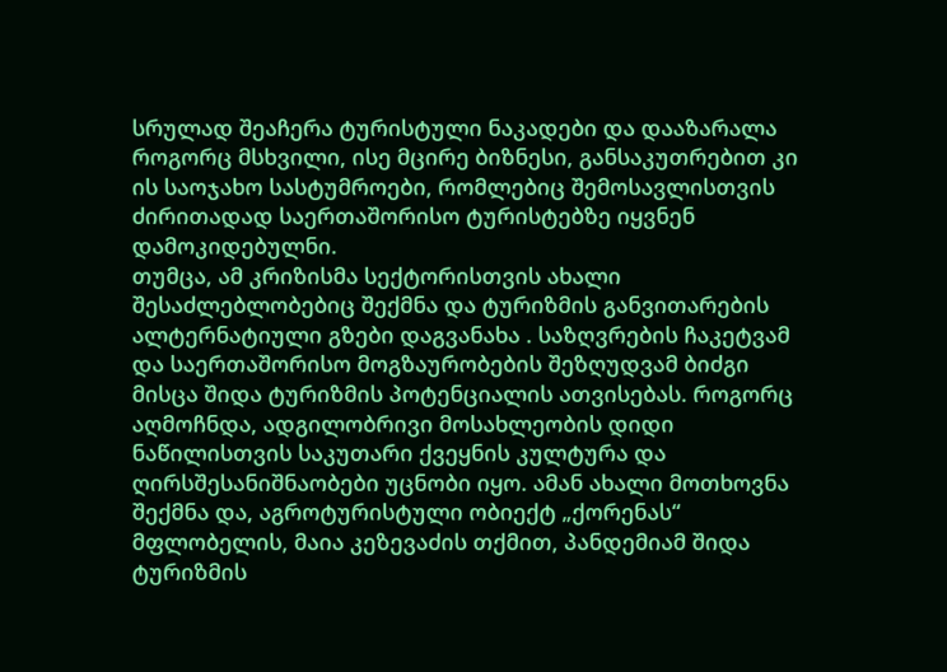სრულად შეაჩერა ტურისტული ნაკადები და დააზარალა როგორც მსხვილი, ისე მცირე ბიზნესი, განსაკუთრებით კი ის საოჯახო სასტუმროები, რომლებიც შემოსავლისთვის ძირითადად საერთაშორისო ტურისტებზე იყვნენ დამოკიდებულნი.
თუმცა, ამ კრიზისმა სექტორისთვის ახალი შესაძლებლობებიც შექმნა და ტურიზმის განვითარების ალტერნატიული გზები დაგვანახა . საზღვრების ჩაკეტვამ და საერთაშორისო მოგზაურობების შეზღუდვამ ბიძგი მისცა შიდა ტურიზმის პოტენციალის ათვისებას. როგორც აღმოჩნდა, ადგილობრივი მოსახლეობის დიდი ნაწილისთვის საკუთარი ქვეყნის კულტურა და ღირსშესანიშნაობები უცნობი იყო. ამან ახალი მოთხოვნა შექმნა და, აგროტურისტული ობიექტ „ქორენას“ მფლობელის, მაია კეზევაძის თქმით, პანდემიამ შიდა ტურიზმის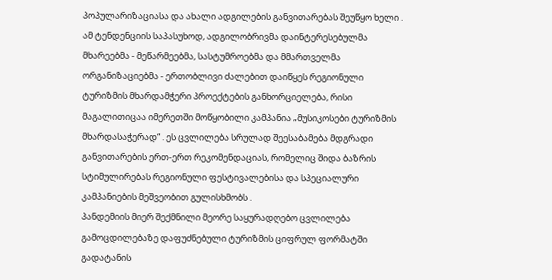პოპულარიზაციასა და ახალი ადგილების განვითარებას შეუწყო ხელი . ამ ტენდენციის საპასუხოდ, ადგილობრივმა დაინტერესებულმა მხარეებმა - მეწარმეებმა, სასტუმროებმა და მმართველმა ორგანიზაციებმა - ერთობლივი ძალებით დაიწყეს რეგიონული ტურიზმის მხარდამჭერი პროექტების განხორციელება, რისი მაგალითიცაა იმერეთში მოწყობილი კამპანია „მუსიკოსები ტურიზმის მხარდასაჭერად“ . ეს ცვლილება სრულად შეესაბამება მდგრადი განვითარების ერთ-ერთ რეკომენდაციას, რომელიც შიდა ბაზრის სტიმულირებას რეგიონული ფესტივალებისა და სპეციალური კამპანიების მეშვეობით გულისხმობს .
პანდემიის მიერ შექმნილი მეორე საყურადღებო ცვლილება გამოცდილებაზე დაფუძნებული ტურიზმის ციფრულ ფორმატში გადატანის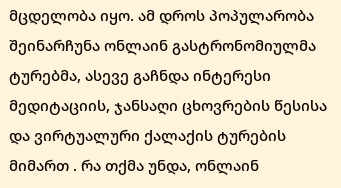მცდელობა იყო. ამ დროს პოპულარობა შეინარჩუნა ონლაინ გასტრონომიულმა ტურებმა, ასევე გაჩნდა ინტერესი მედიტაციის, ჯანსაღი ცხოვრების წესისა და ვირტუალური ქალაქის ტურების მიმართ . რა თქმა უნდა, ონლაინ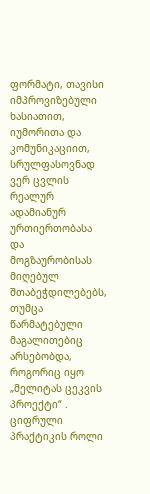ფორმატი, თავისი იმპროვიზებული ხასიათით, იუმორითა და კომუნიკაციით, სრულფასოვნად ვერ ცვლის რეალურ ადამიანურ ურთიერთობასა და მოგზაურობისას მიღებულ შთაბეჭდილებებს, თუმცა წარმატებული მაგალითებიც არსებობდა, როგორიც იყო „მელიტას ცეკვის პროექტი“ . ციფრული პრაქტიკის როლი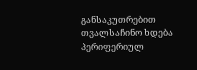განსაკუთრებით თვალსაჩინო ხდება პერიფერიულ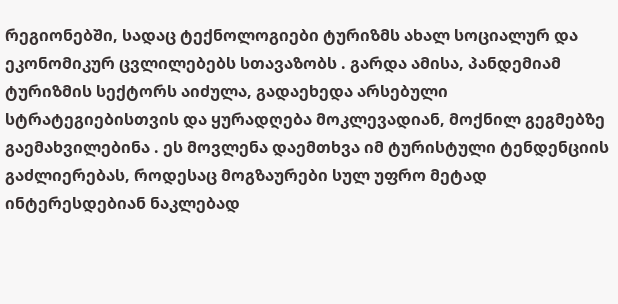რეგიონებში, სადაც ტექნოლოგიები ტურიზმს ახალ სოციალურ და ეკონომიკურ ცვლილებებს სთავაზობს . გარდა ამისა, პანდემიამ ტურიზმის სექტორს აიძულა, გადაეხედა არსებული სტრატეგიებისთვის და ყურადღება მოკლევადიან, მოქნილ გეგმებზე გაემახვილებინა . ეს მოვლენა დაემთხვა იმ ტურისტული ტენდენციის გაძლიერებას, როდესაც მოგზაურები სულ უფრო მეტად ინტერესდებიან ნაკლებად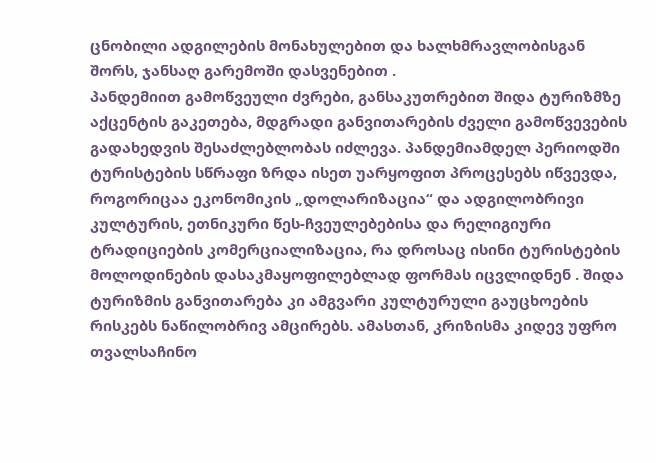ცნობილი ადგილების მონახულებით და ხალხმრავლობისგან შორს, ჯანსაღ გარემოში დასვენებით .
პანდემიით გამოწვეული ძვრები, განსაკუთრებით შიდა ტურიზმზე აქცენტის გაკეთება, მდგრადი განვითარების ძველი გამოწვევების გადახედვის შესაძლებლობას იძლევა. პანდემიამდელ პერიოდში ტურისტების სწრაფი ზრდა ისეთ უარყოფით პროცესებს იწვევდა, როგორიცაა ეკონომიკის „დოლარიზაცია“ და ადგილობრივი კულტურის, ეთნიკური წეს-ჩვეულებებისა და რელიგიური ტრადიციების კომერციალიზაცია, რა დროსაც ისინი ტურისტების მოლოდინების დასაკმაყოფილებლად ფორმას იცვლიდნენ . შიდა ტურიზმის განვითარება კი ამგვარი კულტურული გაუცხოების რისკებს ნაწილობრივ ამცირებს. ამასთან, კრიზისმა კიდევ უფრო თვალსაჩინო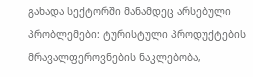გახადა სექტორში მანამდეც არსებული პრობლემები: ტურისტული პროდუქტების მრავალფეროვნების ნაკლებობა,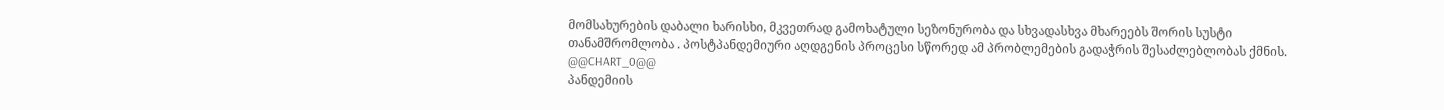მომსახურების დაბალი ხარისხი, მკვეთრად გამოხატული სეზონურობა და სხვადასხვა მხარეებს შორის სუსტი თანამშრომლობა . პოსტპანდემიური აღდგენის პროცესი სწორედ ამ პრობლემების გადაჭრის შესაძლებლობას ქმნის.
@@CHART_0@@
პანდემიის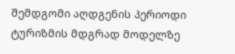შემდგომი აღდგენის პერიოდი ტურიზმის მდგრად მოდელზე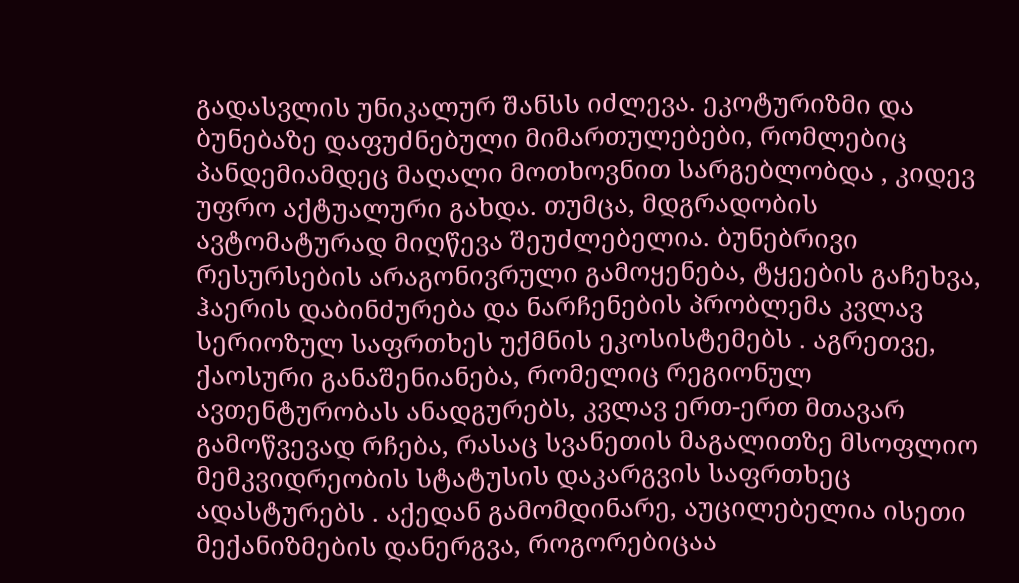გადასვლის უნიკალურ შანსს იძლევა. ეკოტურიზმი და ბუნებაზე დაფუძნებული მიმართულებები, რომლებიც პანდემიამდეც მაღალი მოთხოვნით სარგებლობდა , კიდევ უფრო აქტუალური გახდა. თუმცა, მდგრადობის ავტომატურად მიღწევა შეუძლებელია. ბუნებრივი რესურსების არაგონივრული გამოყენება, ტყეების გაჩეხვა, ჰაერის დაბინძურება და ნარჩენების პრობლემა კვლავ სერიოზულ საფრთხეს უქმნის ეკოსისტემებს . აგრეთვე, ქაოსური განაშენიანება, რომელიც რეგიონულ ავთენტურობას ანადგურებს, კვლავ ერთ-ერთ მთავარ გამოწვევად რჩება, რასაც სვანეთის მაგალითზე მსოფლიო მემკვიდრეობის სტატუსის დაკარგვის საფრთხეც ადასტურებს . აქედან გამომდინარე, აუცილებელია ისეთი მექანიზმების დანერგვა, როგორებიცაა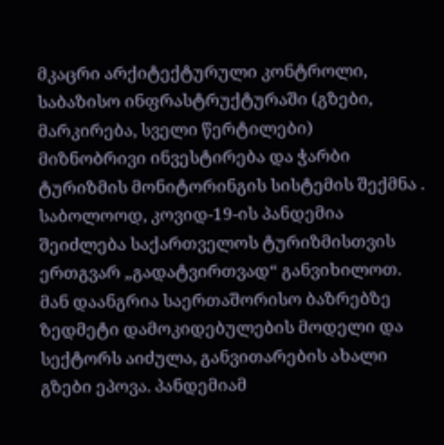მკაცრი არქიტექტურული კონტროლი, საბაზისო ინფრასტრუქტურაში (გზები, მარკირება, სველი წერტილები) მიზნობრივი ინვესტირება და ჭარბი ტურიზმის მონიტორინგის სისტემის შექმნა .
საბოლოოდ, კოვიდ-19-ის პანდემია შეიძლება საქართველოს ტურიზმისთვის ერთგვარ „გადატვირთვად“ განვიხილოთ. მან დაანგრია საერთაშორისო ბაზრებზე ზედმეტი დამოკიდებულების მოდელი და სექტორს აიძულა, განვითარების ახალი გზები ეპოვა. პანდემიამ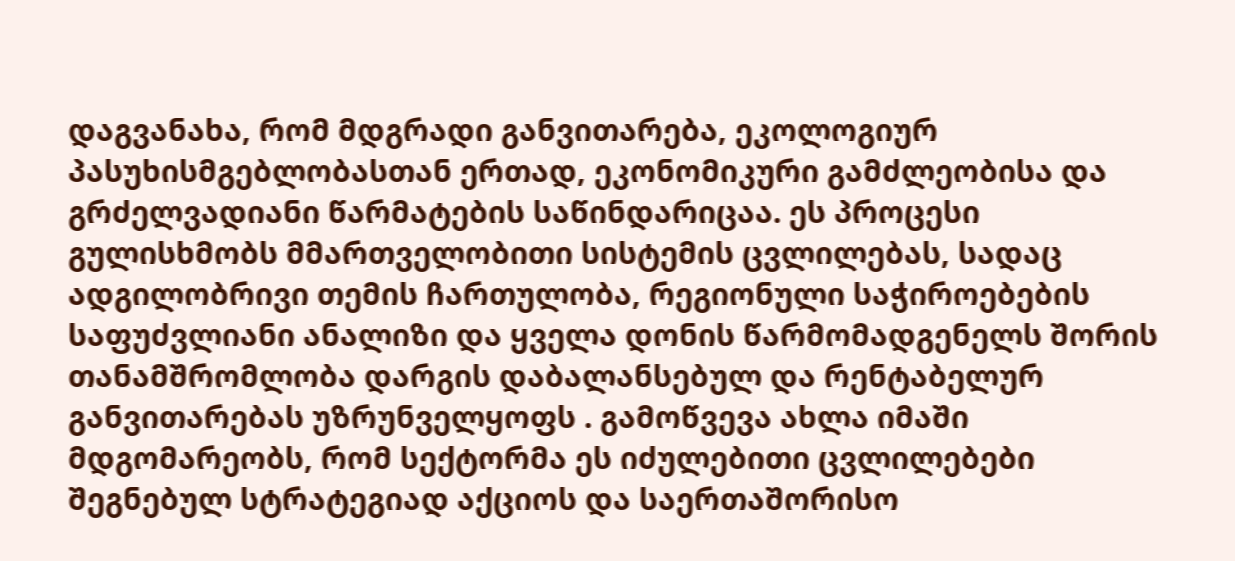დაგვანახა, რომ მდგრადი განვითარება, ეკოლოგიურ პასუხისმგებლობასთან ერთად, ეკონომიკური გამძლეობისა და გრძელვადიანი წარმატების საწინდარიცაა. ეს პროცესი გულისხმობს მმართველობითი სისტემის ცვლილებას, სადაც ადგილობრივი თემის ჩართულობა, რეგიონული საჭიროებების საფუძვლიანი ანალიზი და ყველა დონის წარმომადგენელს შორის თანამშრომლობა დარგის დაბალანსებულ და რენტაბელურ განვითარებას უზრუნველყოფს . გამოწვევა ახლა იმაში მდგომარეობს, რომ სექტორმა ეს იძულებითი ცვლილებები შეგნებულ სტრატეგიად აქციოს და საერთაშორისო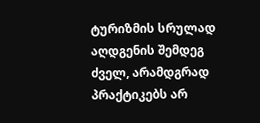ტურიზმის სრულად აღდგენის შემდეგ ძველ, არამდგრად პრაქტიკებს არ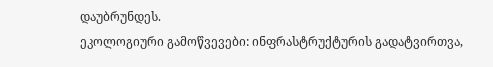დაუბრუნდეს.
ეკოლოგიური გამოწვევები: ინფრასტრუქტურის გადატვირთვა,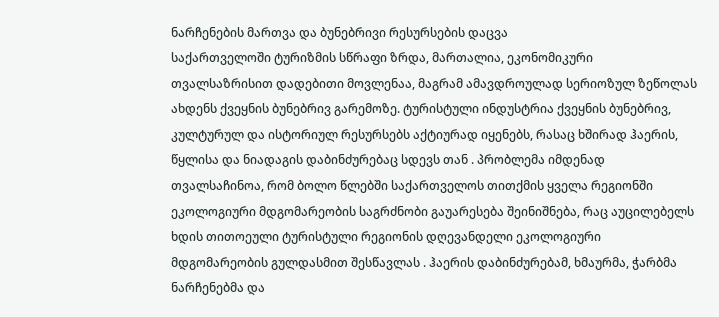ნარჩენების მართვა და ბუნებრივი რესურსების დაცვა
საქართველოში ტურიზმის სწრაფი ზრდა, მართალია, ეკონომიკური თვალსაზრისით დადებითი მოვლენაა, მაგრამ ამავდროულად სერიოზულ ზეწოლას ახდენს ქვეყნის ბუნებრივ გარემოზე. ტურისტული ინდუსტრია ქვეყნის ბუნებრივ, კულტურულ და ისტორიულ რესურსებს აქტიურად იყენებს, რასაც ხშირად ჰაერის, წყლისა და ნიადაგის დაბინძურებაც სდევს თან . პრობლემა იმდენად თვალსაჩინოა, რომ ბოლო წლებში საქართველოს თითქმის ყველა რეგიონში ეკოლოგიური მდგომარეობის საგრძნობი გაუარესება შეინიშნება, რაც აუცილებელს ხდის თითოეული ტურისტული რეგიონის დღევანდელი ეკოლოგიური მდგომარეობის გულდასმით შესწავლას . ჰაერის დაბინძურებამ, ხმაურმა, ჭარბმა ნარჩენებმა და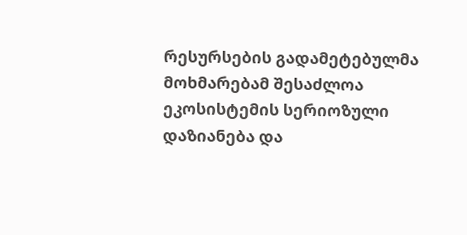რესურსების გადამეტებულმა მოხმარებამ შესაძლოა ეკოსისტემის სერიოზული დაზიანება და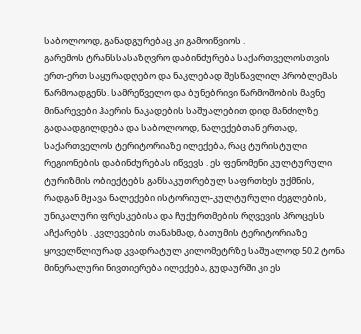საბოლოოდ, განადგურებაც კი გამოიწვიოს .
გარემოს ტრანსსასაზღვრო დაბინძურება საქართველოსთვის ერთ-ერთ საყურადღებო და ნაკლებად შესწავლილ პრობლემას წარმოადგენს. სამრეწველო და ბუნებრივი წარმოშობის მავნე მინარევები ჰაერის ნაკადების საშუალებით დიდ მანძილზე გადაადგილდება და საბოლოოდ, ნალექებთან ერთად, საქართველოს ტერიტორიაზე ილექება, რაც ტურისტული რეგიონების დაბინძურებას იწვევს . ეს ფენომენი კულტურული ტურიზმის ობიექტებს განსაკუთრებულ საფრთხეს უქმნის, რადგან მჟავა ნალექები ისტორიულ-კულტურული ძეგლების, უნიკალური ფრესკებისა და ჩუქურთმების რღვევის პროცესს აჩქარებს . კვლევების თანახმად, ბათუმის ტერიტორიაზე ყოველწლიურად კვადრატულ კილომეტრზე საშუალოდ 50.2 ტონა მინერალური ნივთიერება ილექება, გუდაურში კი ეს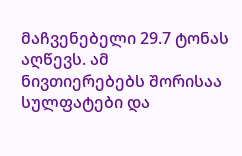მაჩვენებელი 29.7 ტონას აღწევს. ამ ნივთიერებებს შორისაა სულფატები და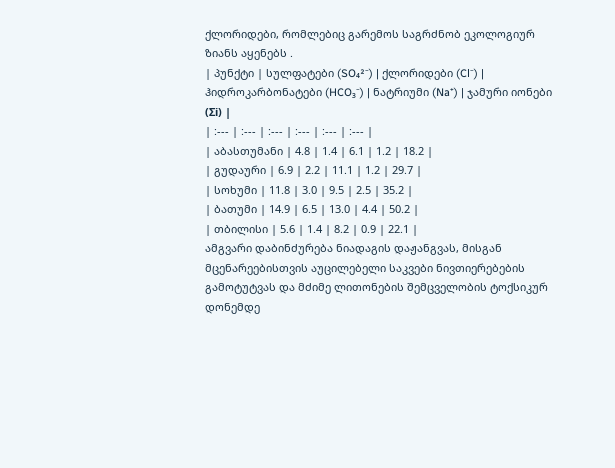ქლორიდები, რომლებიც გარემოს საგრძნობ ეკოლოგიურ ზიანს აყენებს .
| პუნქტი | სულფატები (SO₄²⁻) | ქლორიდები (Cl⁻) | ჰიდროკარბონატები (HCO₃⁻) | ნატრიუმი (Na⁺) | ჯამური იონები (Σi) |
| :--- | :--- | :--- | :--- | :--- | :--- |
| აბასთუმანი | 4.8 | 1.4 | 6.1 | 1.2 | 18.2 |
| გუდაური | 6.9 | 2.2 | 11.1 | 1.2 | 29.7 |
| სოხუმი | 11.8 | 3.0 | 9.5 | 2.5 | 35.2 |
| ბათუმი | 14.9 | 6.5 | 13.0 | 4.4 | 50.2 |
| თბილისი | 5.6 | 1.4 | 8.2 | 0.9 | 22.1 |
ამგვარი დაბინძურება ნიადაგის დაჟანგვას, მისგან მცენარეებისთვის აუცილებელი საკვები ნივთიერებების გამოტუტვას და მძიმე ლითონების შემცველობის ტოქსიკურ დონემდე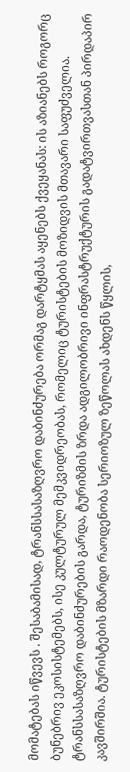მომატებას იწვევს . შესაბამისად, ტრანსსასაზღვრო დაბინძურება ორმაგ დარტყმას აყენებს ქვეყანას: ის აზიანებს როგორც ბუნებრივ ეკოსისტემებს, ისე კულტურულ მემკვიდრეობას, რომელიც ტურისტების მოზიდვის მთავარი საფუძველია.
ტრანსსასაზღვრო დაბინძურების გარდა, ტურიზმის ზრდა ადგილობრივი ინფრასტრუქტურის გადატვირთვასთან პირდაპირ კავშირშია. ტურისტების მზარდი რაოდენობა სერიოზულ ზეწოლას ახდენს წყლის,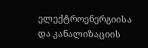ელექტროენერგიისა და კანალიზაციის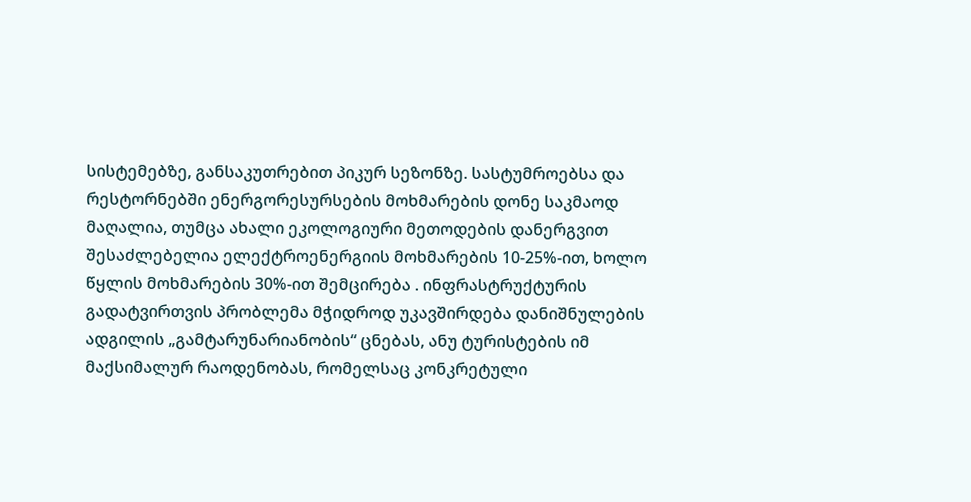სისტემებზე, განსაკუთრებით პიკურ სეზონზე. სასტუმროებსა და რესტორნებში ენერგორესურსების მოხმარების დონე საკმაოდ მაღალია, თუმცა ახალი ეკოლოგიური მეთოდების დანერგვით შესაძლებელია ელექტროენერგიის მოხმარების 10-25%-ით, ხოლო წყლის მოხმარების 30%-ით შემცირება . ინფრასტრუქტურის გადატვირთვის პრობლემა მჭიდროდ უკავშირდება დანიშნულების ადგილის „გამტარუნარიანობის“ ცნებას, ანუ ტურისტების იმ მაქსიმალურ რაოდენობას, რომელსაც კონკრეტული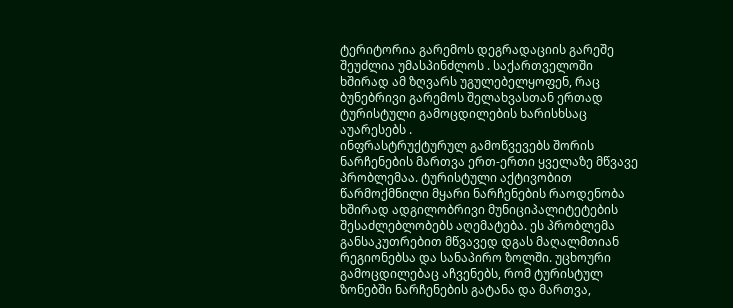ტერიტორია გარემოს დეგრადაციის გარეშე შეუძლია უმასპინძლოს . საქართველოში ხშირად ამ ზღვარს უგულებელყოფენ, რაც ბუნებრივი გარემოს შელახვასთან ერთად ტურისტული გამოცდილების ხარისხსაც აუარესებს .
ინფრასტრუქტურულ გამოწვევებს შორის ნარჩენების მართვა ერთ-ერთი ყველაზე მწვავე პრობლემაა. ტურისტული აქტივობით წარმოქმნილი მყარი ნარჩენების რაოდენობა ხშირად ადგილობრივი მუნიციპალიტეტების შესაძლებლობებს აღემატება. ეს პრობლემა განსაკუთრებით მწვავედ დგას მაღალმთიან რეგიონებსა და სანაპირო ზოლში. უცხოური გამოცდილებაც აჩვენებს, რომ ტურისტულ ზონებში ნარჩენების გატანა და მართვა,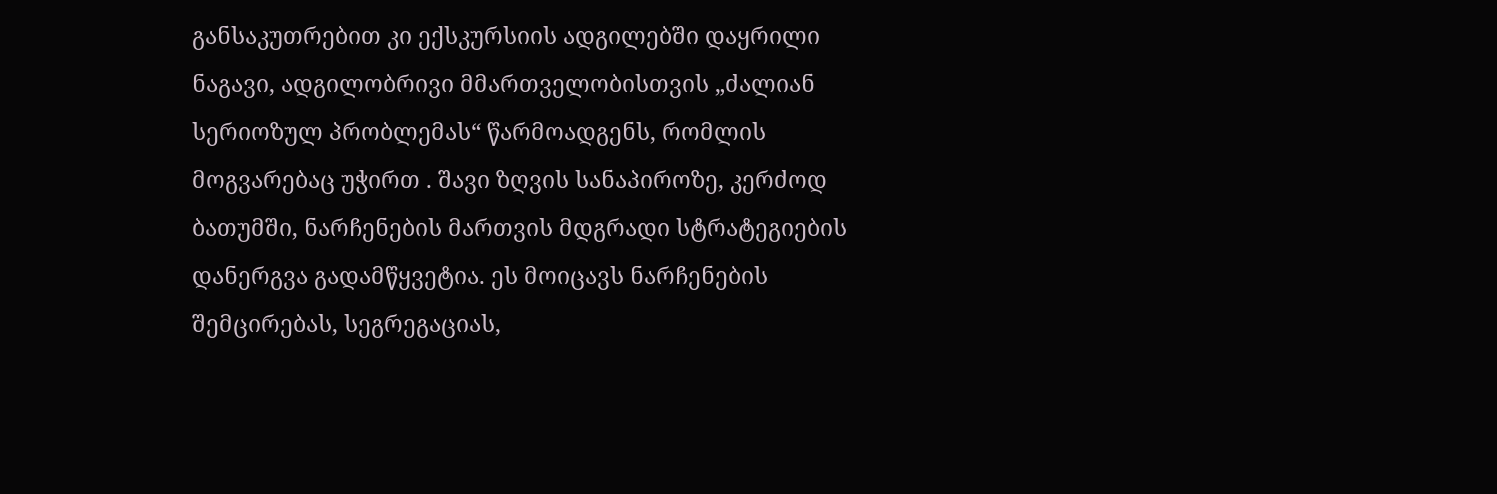განსაკუთრებით კი ექსკურსიის ადგილებში დაყრილი ნაგავი, ადგილობრივი მმართველობისთვის „ძალიან სერიოზულ პრობლემას“ წარმოადგენს, რომლის მოგვარებაც უჭირთ . შავი ზღვის სანაპიროზე, კერძოდ ბათუმში, ნარჩენების მართვის მდგრადი სტრატეგიების დანერგვა გადამწყვეტია. ეს მოიცავს ნარჩენების შემცირებას, სეგრეგაციას,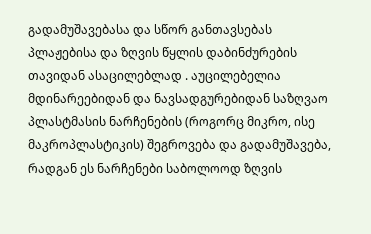გადამუშავებასა და სწორ განთავსებას პლაჟებისა და ზღვის წყლის დაბინძურების თავიდან ასაცილებლად . აუცილებელია მდინარეებიდან და ნავსადგურებიდან საზღვაო პლასტმასის ნარჩენების (როგორც მიკრო, ისე მაკროპლასტიკის) შეგროვება და გადამუშავება, რადგან ეს ნარჩენები საბოლოოდ ზღვის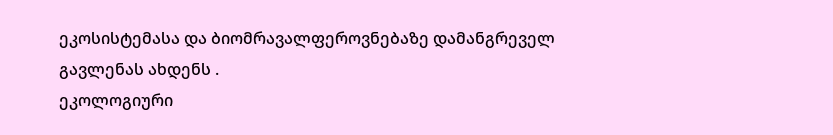ეკოსისტემასა და ბიომრავალფეროვნებაზე დამანგრეველ გავლენას ახდენს .
ეკოლოგიური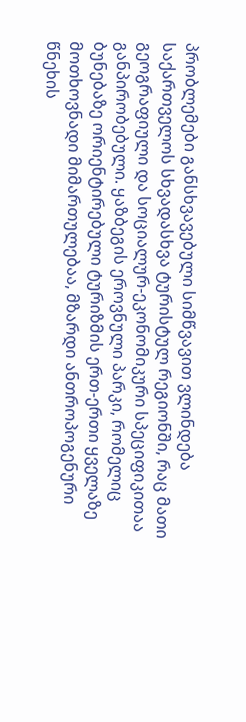პრობლემები განსხვავებული სიმწვავით ვლინდება საქართველოს სხვადასხვა ტურისტულ რეგიონში, რაც მათი გეოგრაფიული და სოციალურ-ეკონომიკური სპეციფიკითაა განპირობებული. ყაზბეგის ეროვნული პარკი, რომელიც ბუნებაზე ორიენტირებული ტურიზმის ერთ-ერთი ყველაზე მოთხოვნადი მიმართულებაა, მზარდი ანთროპოგენური წნეხის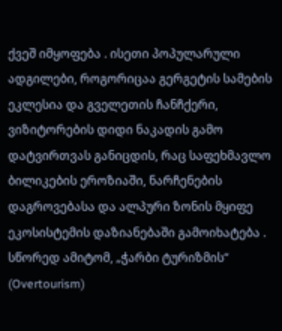ქვეშ იმყოფება . ისეთი პოპულარული ადგილები, როგორიცაა გერგეტის სამების ეკლესია და გველეთის ჩანჩქერი, ვიზიტორების დიდი ნაკადის გამო დატვირთვას განიცდის, რაც საფეხმავლო ბილიკების ეროზიაში, ნარჩენების დაგროვებასა და ალპური ზონის მყიფე ეკოსისტემის დაზიანებაში გამოიხატება . სწორედ ამიტომ, „ჭარბი ტურიზმის“ (Overtourism)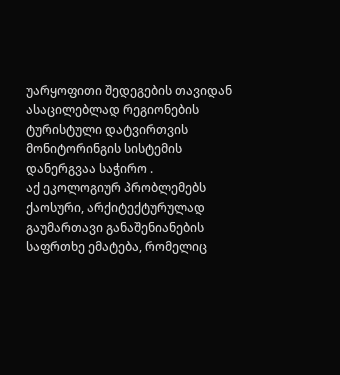უარყოფითი შედეგების თავიდან ასაცილებლად რეგიონების ტურისტული დატვირთვის მონიტორინგის სისტემის დანერგვაა საჭირო .
აქ ეკოლოგიურ პრობლემებს ქაოსური, არქიტექტურულად გაუმართავი განაშენიანების საფრთხე ემატება, რომელიც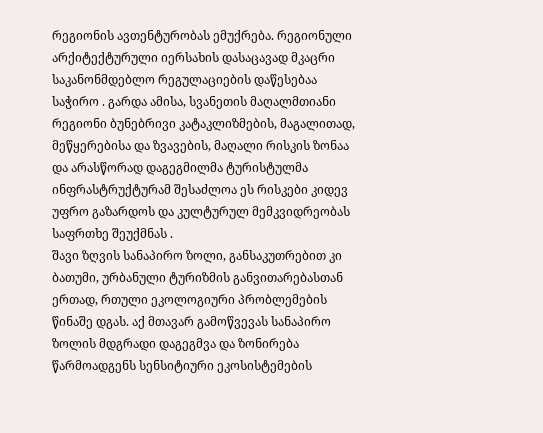რეგიონის ავთენტურობას ემუქრება. რეგიონული არქიტექტურული იერსახის დასაცავად მკაცრი საკანონმდებლო რეგულაციების დაწესებაა საჭირო . გარდა ამისა, სვანეთის მაღალმთიანი რეგიონი ბუნებრივი კატაკლიზმების, მაგალითად, მეწყერებისა და ზვავების, მაღალი რისკის ზონაა და არასწორად დაგეგმილმა ტურისტულმა ინფრასტრუქტურამ შესაძლოა ეს რისკები კიდევ უფრო გაზარდოს და კულტურულ მემკვიდრეობას საფრთხე შეუქმნას .
შავი ზღვის სანაპირო ზოლი, განსაკუთრებით კი ბათუმი, ურბანული ტურიზმის განვითარებასთან ერთად, რთული ეკოლოგიური პრობლემების წინაშე დგას. აქ მთავარ გამოწვევას სანაპირო ზოლის მდგრადი დაგეგმვა და ზონირება წარმოადგენს სენსიტიური ეკოსისტემების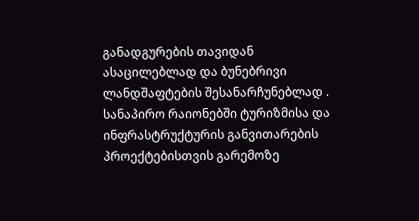განადგურების თავიდან ასაცილებლად და ბუნებრივი ლანდშაფტების შესანარჩუნებლად . სანაპირო რაიონებში ტურიზმისა და ინფრასტრუქტურის განვითარების პროექტებისთვის გარემოზე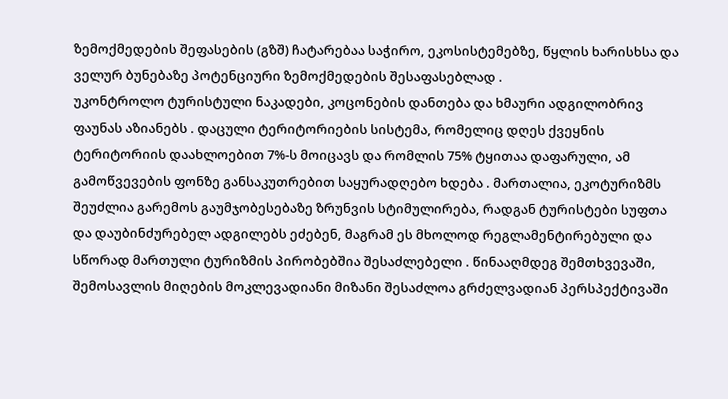ზემოქმედების შეფასების (გზშ) ჩატარებაა საჭირო, ეკოსისტემებზე, წყლის ხარისხსა და ველურ ბუნებაზე პოტენციური ზემოქმედების შესაფასებლად .
უკონტროლო ტურისტული ნაკადები, კოცონების დანთება და ხმაური ადგილობრივ ფაუნას აზიანებს . დაცული ტერიტორიების სისტემა, რომელიც დღეს ქვეყნის ტერიტორიის დაახლოებით 7%-ს მოიცავს და რომლის 75% ტყითაა დაფარული, ამ გამოწვევების ფონზე განსაკუთრებით საყურადღებო ხდება . მართალია, ეკოტურიზმს შეუძლია გარემოს გაუმჯობესებაზე ზრუნვის სტიმულირება, რადგან ტურისტები სუფთა და დაუბინძურებელ ადგილებს ეძებენ, მაგრამ ეს მხოლოდ რეგლამენტირებული და სწორად მართული ტურიზმის პირობებშია შესაძლებელი . წინააღმდეგ შემთხვევაში, შემოსავლის მიღების მოკლევადიანი მიზანი შესაძლოა გრძელვადიან პერსპექტივაში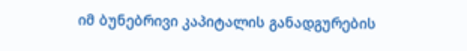იმ ბუნებრივი კაპიტალის განადგურების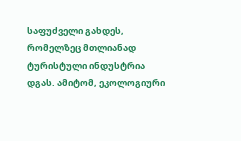საფუძველი გახდეს, რომელზეც მთლიანად ტურისტული ინდუსტრია დგას. ამიტომ, ეკოლოგიური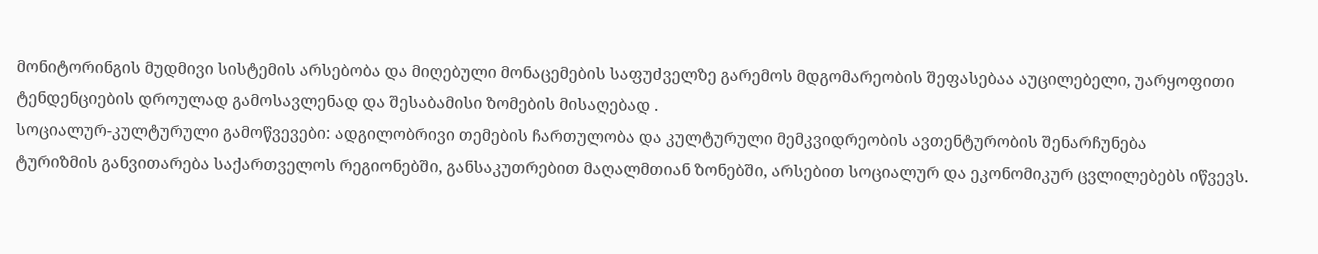მონიტორინგის მუდმივი სისტემის არსებობა და მიღებული მონაცემების საფუძველზე გარემოს მდგომარეობის შეფასებაა აუცილებელი, უარყოფითი ტენდენციების დროულად გამოსავლენად და შესაბამისი ზომების მისაღებად .
სოციალურ-კულტურული გამოწვევები: ადგილობრივი თემების ჩართულობა და კულტურული მემკვიდრეობის ავთენტურობის შენარჩუნება
ტურიზმის განვითარება საქართველოს რეგიონებში, განსაკუთრებით მაღალმთიან ზონებში, არსებით სოციალურ და ეკონომიკურ ცვლილებებს იწვევს.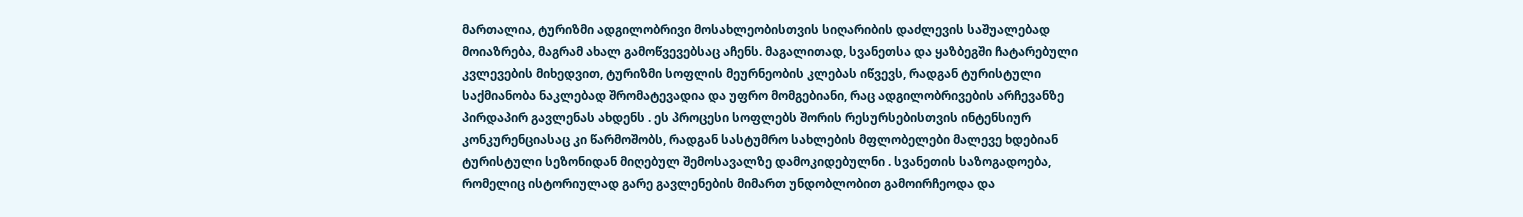მართალია, ტურიზმი ადგილობრივი მოსახლეობისთვის სიღარიბის დაძლევის საშუალებად მოიაზრება, მაგრამ ახალ გამოწვევებსაც აჩენს. მაგალითად, სვანეთსა და ყაზბეგში ჩატარებული კვლევების მიხედვით, ტურიზმი სოფლის მეურნეობის კლებას იწვევს, რადგან ტურისტული საქმიანობა ნაკლებად შრომატევადია და უფრო მომგებიანი, რაც ადგილობრივების არჩევანზე პირდაპირ გავლენას ახდენს . ეს პროცესი სოფლებს შორის რესურსებისთვის ინტენსიურ კონკურენციასაც კი წარმოშობს, რადგან სასტუმრო სახლების მფლობელები მალევე ხდებიან ტურისტული სეზონიდან მიღებულ შემოსავალზე დამოკიდებულნი . სვანეთის საზოგადოება, რომელიც ისტორიულად გარე გავლენების მიმართ უნდობლობით გამოირჩეოდა და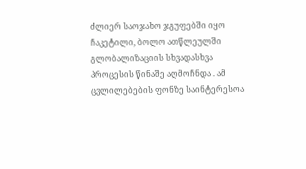ძლიერ საოჯახო ჯგუფებში იყო ჩაკეტილი, ბოლო ათწლეულში გლობალიზაციის სხვადასხვა პროცესის წინაშე აღმოჩნდა . ამ ცვლილებების ფონზე საინტერესოა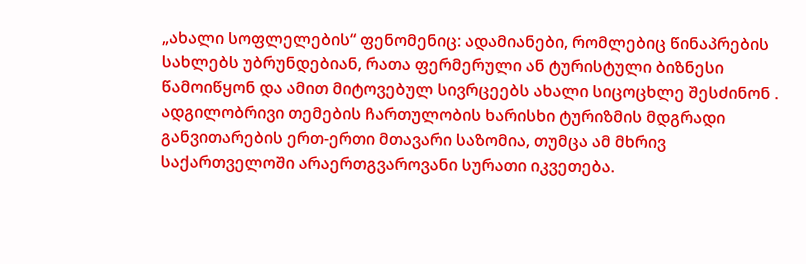„ახალი სოფლელების“ ფენომენიც: ადამიანები, რომლებიც წინაპრების სახლებს უბრუნდებიან, რათა ფერმერული ან ტურისტული ბიზნესი წამოიწყონ და ამით მიტოვებულ სივრცეებს ახალი სიცოცხლე შესძინონ .
ადგილობრივი თემების ჩართულობის ხარისხი ტურიზმის მდგრადი განვითარების ერთ-ერთი მთავარი საზომია, თუმცა ამ მხრივ საქართველოში არაერთგვაროვანი სურათი იკვეთება.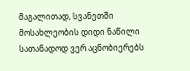მაგალითად, სვანეთში მოსახლეობის დიდი ნაწილი სათანადოდ ვერ აცნობიერებს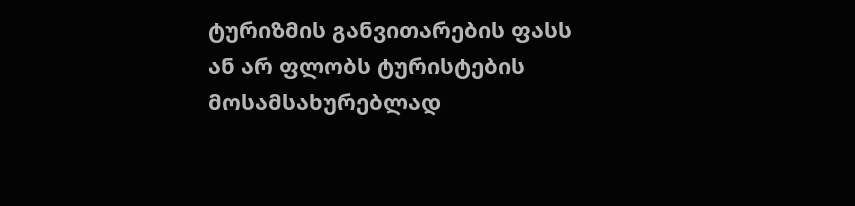ტურიზმის განვითარების ფასს ან არ ფლობს ტურისტების მოსამსახურებლად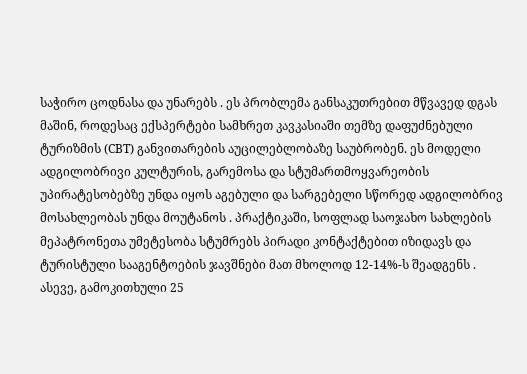საჭირო ცოდნასა და უნარებს . ეს პრობლემა განსაკუთრებით მწვავედ დგას მაშინ, როდესაც ექსპერტები სამხრეთ კავკასიაში თემზე დაფუძნებული ტურიზმის (CBT) განვითარების აუცილებლობაზე საუბრობენ. ეს მოდელი ადგილობრივი კულტურის, გარემოსა და სტუმართმოყვარეობის უპირატესობებზე უნდა იყოს აგებული და სარგებელი სწორედ ადგილობრივ მოსახლეობას უნდა მოუტანოს . პრაქტიკაში, სოფლად საოჯახო სახლების მეპატრონეთა უმეტესობა სტუმრებს პირადი კონტაქტებით იზიდავს და ტურისტული სააგენტოების ჯავშნები მათ მხოლოდ 12-14%-ს შეადგენს . ასევე, გამოკითხული 25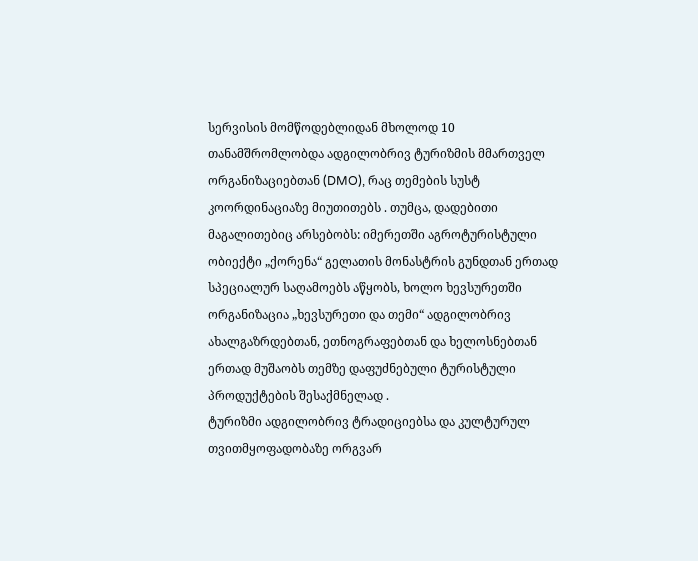სერვისის მომწოდებლიდან მხოლოდ 10 თანამშრომლობდა ადგილობრივ ტურიზმის მმართველ ორგანიზაციებთან (DMO), რაც თემების სუსტ კოორდინაციაზე მიუთითებს . თუმცა, დადებითი მაგალითებიც არსებობს: იმერეთში აგროტურისტული ობიექტი „ქორენა“ გელათის მონასტრის გუნდთან ერთად სპეციალურ საღამოებს აწყობს, ხოლო ხევსურეთში ორგანიზაცია „ხევსურეთი და თემი“ ადგილობრივ ახალგაზრდებთან, ეთნოგრაფებთან და ხელოსნებთან ერთად მუშაობს თემზე დაფუძნებული ტურისტული პროდუქტების შესაქმნელად .
ტურიზმი ადგილობრივ ტრადიციებსა და კულტურულ თვითმყოფადობაზე ორგვარ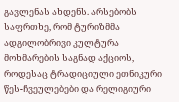გავლენას ახდენს. არსებობს საფრთხე, რომ ტურიზმმა ადგილობრივი კულტურა მოხმარების საგნად აქციოს, როდესაც ტრადიციული ეთნიკური წეს-ჩვეულებები და რელიგიური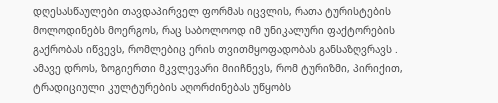დღესასწაულები თავდაპირველ ფორმას იცვლის, რათა ტურისტების მოლოდინებს მოერგოს, რაც საბოლოოდ იმ უნიკალური ფაქტორების გაქრობას იწვევს, რომლებიც ერის თვითმყოფადობას განსაზღვრავს . ამავე დროს, ზოგიერთი მკვლევარი მიიჩნევს, რომ ტურიზმი, პირიქით, ტრადიციული კულტურების აღორძინებას უწყობს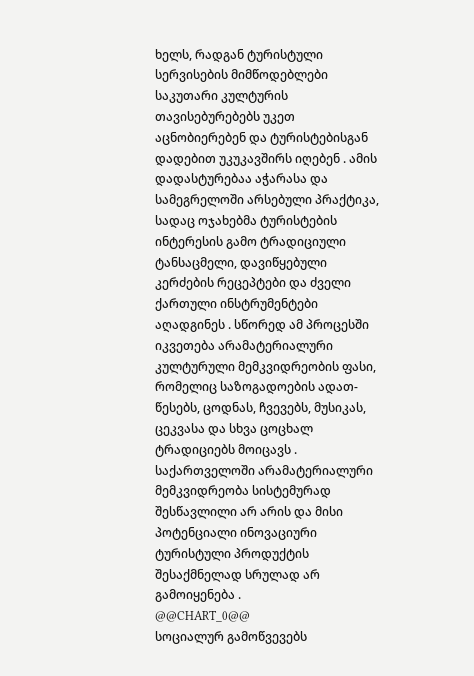ხელს, რადგან ტურისტული სერვისების მიმწოდებლები საკუთარი კულტურის თავისებურებებს უკეთ აცნობიერებენ და ტურისტებისგან დადებით უკუკავშირს იღებენ . ამის დადასტურებაა აჭარასა და სამეგრელოში არსებული პრაქტიკა, სადაც ოჯახებმა ტურისტების ინტერესის გამო ტრადიციული ტანსაცმელი, დავიწყებული კერძების რეცეპტები და ძველი ქართული ინსტრუმენტები აღადგინეს . სწორედ ამ პროცესში იკვეთება არამატერიალური კულტურული მემკვიდრეობის ფასი, რომელიც საზოგადოების ადათ-წესებს, ცოდნას, ჩვევებს, მუსიკას, ცეკვასა და სხვა ცოცხალ ტრადიციებს მოიცავს . საქართველოში არამატერიალური მემკვიდრეობა სისტემურად შესწავლილი არ არის და მისი პოტენციალი ინოვაციური ტურისტული პროდუქტის შესაქმნელად სრულად არ გამოიყენება .
@@CHART_0@@
სოციალურ გამოწვევებს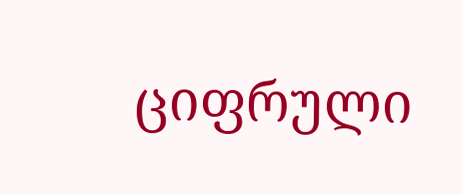ციფრული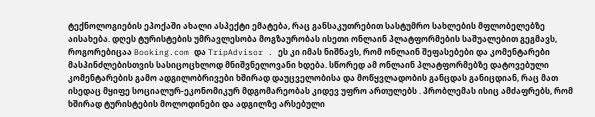ტექნოლოგიების ეპოქაში ახალი ასპექტი ემატება, რაც განსაკუთრებით სასტუმრო სახლების მფლობელებზე აისახება. დღეს ტურისტების უმრავლესობა მოგზაურობას ისეთი ონლაინ პლატფორმების საშუალებით გეგმავს, როგორებიცაა Booking.com და TripAdvisor . ეს კი იმას ნიშნავს, რომ ონლაინ შეფასებები და კომენტარები მასპინძლებისთვის სასიცოცხლოდ მნიშვნელოვანი ხდება. სწორედ ამ ონლაინ პლატფორმებზე დატოვებული კომენტარების გამო ადგილობრივები ხშირად დაუცველობისა და მოწყვლადობის განცდას განიცდიან, რაც მათ ისედაც მყიფე სოციალურ-ეკონომიკურ მდგომარეობას კიდევ უფრო ართულებს . პრობლემას ისიც ამძაფრებს, რომ ხშირად ტურისტების მოლოდინები და ადგილზე არსებული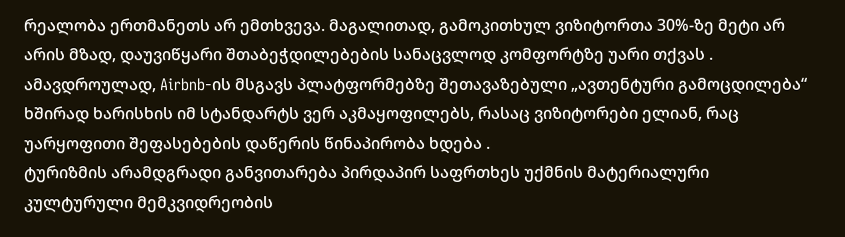რეალობა ერთმანეთს არ ემთხვევა. მაგალითად, გამოკითხულ ვიზიტორთა 30%-ზე მეტი არ არის მზად, დაუვიწყარი შთაბეჭდილებების სანაცვლოდ კომფორტზე უარი თქვას . ამავდროულად, Airbnb-ის მსგავს პლატფორმებზე შეთავაზებული „ავთენტური გამოცდილება“ ხშირად ხარისხის იმ სტანდარტს ვერ აკმაყოფილებს, რასაც ვიზიტორები ელიან, რაც უარყოფითი შეფასებების დაწერის წინაპირობა ხდება .
ტურიზმის არამდგრადი განვითარება პირდაპირ საფრთხეს უქმნის მატერიალური კულტურული მემკვიდრეობის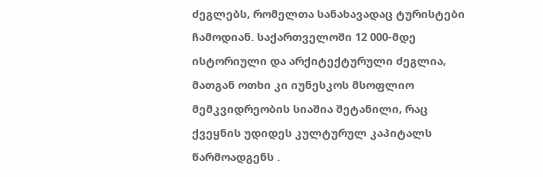ძეგლებს, რომელთა სანახავადაც ტურისტები ჩამოდიან. საქართველოში 12 000-მდე ისტორიული და არქიტექტურული ძეგლია, მათგან ოთხი კი იუნესკოს მსოფლიო მემკვიდრეობის სიაშია შეტანილი, რაც ქვეყნის უდიდეს კულტურულ კაპიტალს წარმოადგენს .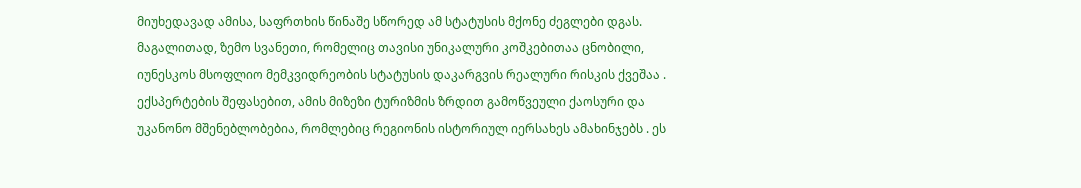მიუხედავად ამისა, საფრთხის წინაშე სწორედ ამ სტატუსის მქონე ძეგლები დგას. მაგალითად, ზემო სვანეთი, რომელიც თავისი უნიკალური კოშკებითაა ცნობილი, იუნესკოს მსოფლიო მემკვიდრეობის სტატუსის დაკარგვის რეალური რისკის ქვეშაა . ექსპერტების შეფასებით, ამის მიზეზი ტურიზმის ზრდით გამოწვეული ქაოსური და უკანონო მშენებლობებია, რომლებიც რეგიონის ისტორიულ იერსახეს ამახინჯებს . ეს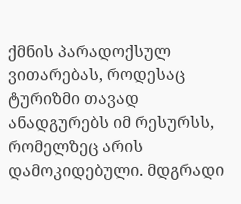ქმნის პარადოქსულ ვითარებას, როდესაც ტურიზმი თავად ანადგურებს იმ რესურსს, რომელზეც არის დამოკიდებული. მდგრადი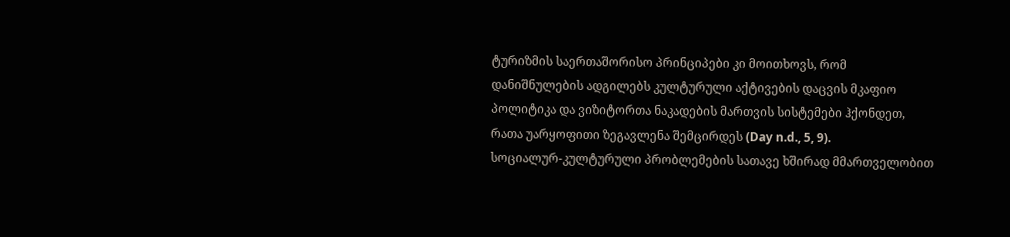ტურიზმის საერთაშორისო პრინციპები კი მოითხოვს, რომ დანიშნულების ადგილებს კულტურული აქტივების დაცვის მკაფიო პოლიტიკა და ვიზიტორთა ნაკადების მართვის სისტემები ჰქონდეთ, რათა უარყოფითი ზეგავლენა შემცირდეს (Day n.d., 5, 9).
სოციალურ-კულტურული პრობლემების სათავე ხშირად მმართველობით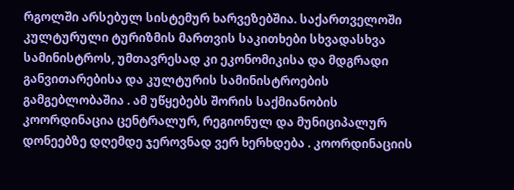რგოლში არსებულ სისტემურ ხარვეზებშია. საქართველოში კულტურული ტურიზმის მართვის საკითხები სხვადასხვა სამინისტროს, უმთავრესად კი ეკონომიკისა და მდგრადი განვითარებისა და კულტურის სამინისტროების გამგებლობაშია . ამ უწყებებს შორის საქმიანობის კოორდინაცია ცენტრალურ, რეგიონულ და მუნიციპალურ დონეებზე დღემდე ჯეროვნად ვერ ხერხდება . კოორდინაციის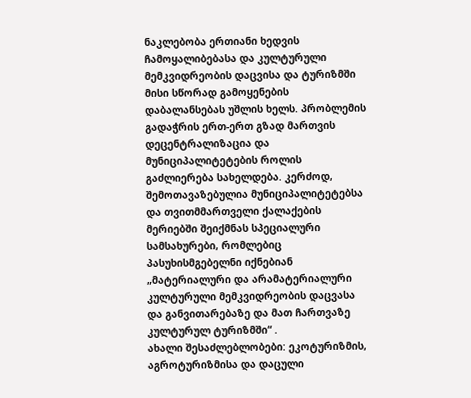ნაკლებობა ერთიანი ხედვის ჩამოყალიბებასა და კულტურული მემკვიდრეობის დაცვისა და ტურიზმში მისი სწორად გამოყენების დაბალანსებას უშლის ხელს. პრობლემის გადაჭრის ერთ-ერთ გზად მართვის დეცენტრალიზაცია და მუნიციპალიტეტების როლის გაძლიერება სახელდება. კერძოდ, შემოთავაზებულია მუნიციპალიტეტებსა და თვითმმართველი ქალაქების მერიებში შეიქმნას სპეციალური სამსახურები, რომლებიც პასუხისმგებელნი იქნებიან „მატერიალური და არამატერიალური კულტურული მემკვიდრეობის დაცვასა და განვითარებაზე და მათ ჩართვაზე კულტურულ ტურიზმში“ .
ახალი შესაძლებლობები: ეკოტურიზმის, აგროტურიზმისა და დაცული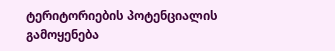ტერიტორიების პოტენციალის გამოყენება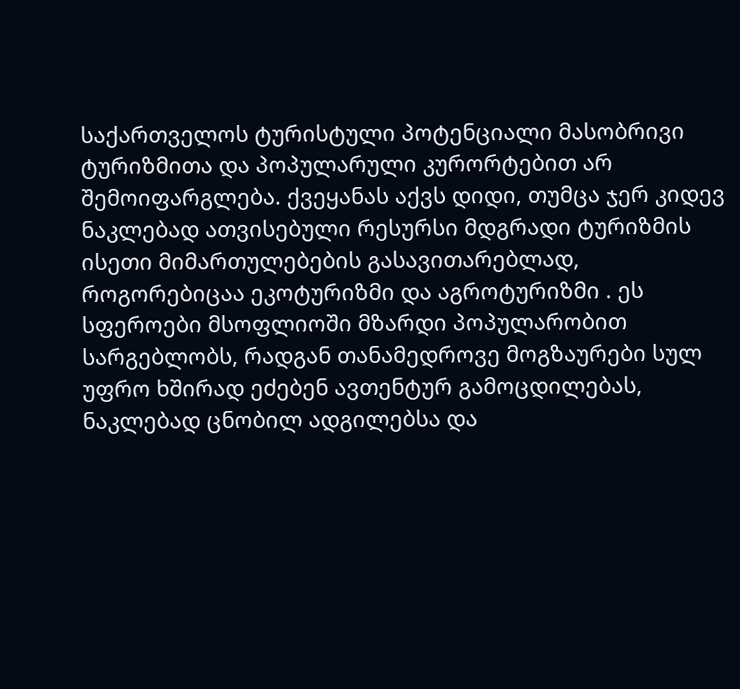საქართველოს ტურისტული პოტენციალი მასობრივი ტურიზმითა და პოპულარული კურორტებით არ შემოიფარგლება. ქვეყანას აქვს დიდი, თუმცა ჯერ კიდევ ნაკლებად ათვისებული რესურსი მდგრადი ტურიზმის ისეთი მიმართულებების გასავითარებლად, როგორებიცაა ეკოტურიზმი და აგროტურიზმი . ეს სფეროები მსოფლიოში მზარდი პოპულარობით სარგებლობს, რადგან თანამედროვე მოგზაურები სულ უფრო ხშირად ეძებენ ავთენტურ გამოცდილებას, ნაკლებად ცნობილ ადგილებსა და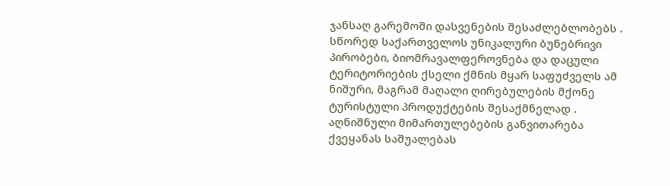ჯანსაღ გარემოში დასვენების შესაძლებლობებს . სწორედ საქართველოს უნიკალური ბუნებრივი პირობები, ბიომრავალფეროვნება და დაცული ტერიტორიების ქსელი ქმნის მყარ საფუძველს ამ ნიშური, მაგრამ მაღალი ღირებულების მქონე ტურისტული პროდუქტების შესაქმნელად . აღნიშნული მიმართულებების განვითარება ქვეყანას საშუალებას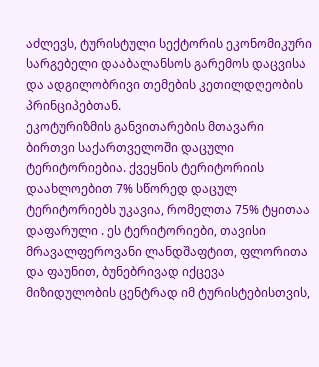აძლევს, ტურისტული სექტორის ეკონომიკური სარგებელი დააბალანსოს გარემოს დაცვისა და ადგილობრივი თემების კეთილდღეობის პრინციპებთან.
ეკოტურიზმის განვითარების მთავარი ბირთვი საქართველოში დაცული ტერიტორიებია. ქვეყნის ტერიტორიის დაახლოებით 7% სწორედ დაცულ ტერიტორიებს უკავია, რომელთა 75% ტყითაა დაფარული . ეს ტერიტორიები, თავისი მრავალფეროვანი ლანდშაფტით, ფლორითა და ფაუნით, ბუნებრივად იქცევა მიზიდულობის ცენტრად იმ ტურისტებისთვის,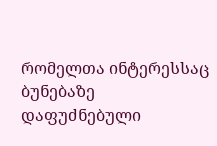რომელთა ინტერესსაც ბუნებაზე დაფუძნებული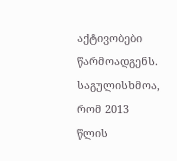აქტივობები წარმოადგენს. საგულისხმოა, რომ 2013 წლის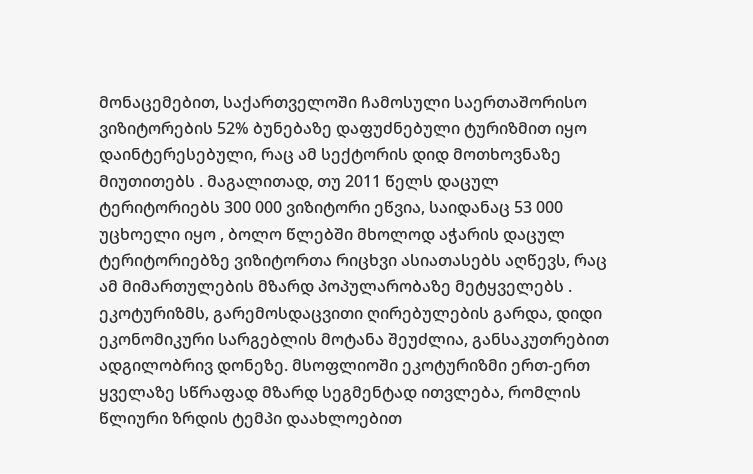მონაცემებით, საქართველოში ჩამოსული საერთაშორისო ვიზიტორების 52% ბუნებაზე დაფუძნებული ტურიზმით იყო დაინტერესებული, რაც ამ სექტორის დიდ მოთხოვნაზე მიუთითებს . მაგალითად, თუ 2011 წელს დაცულ ტერიტორიებს 300 000 ვიზიტორი ეწვია, საიდანაც 53 000 უცხოელი იყო , ბოლო წლებში მხოლოდ აჭარის დაცულ ტერიტორიებზე ვიზიტორთა რიცხვი ასიათასებს აღწევს, რაც ამ მიმართულების მზარდ პოპულარობაზე მეტყველებს .
ეკოტურიზმს, გარემოსდაცვითი ღირებულების გარდა, დიდი ეკონომიკური სარგებლის მოტანა შეუძლია, განსაკუთრებით ადგილობრივ დონეზე. მსოფლიოში ეკოტურიზმი ერთ-ერთ ყველაზე სწრაფად მზარდ სეგმენტად ითვლება, რომლის წლიური ზრდის ტემპი დაახლოებით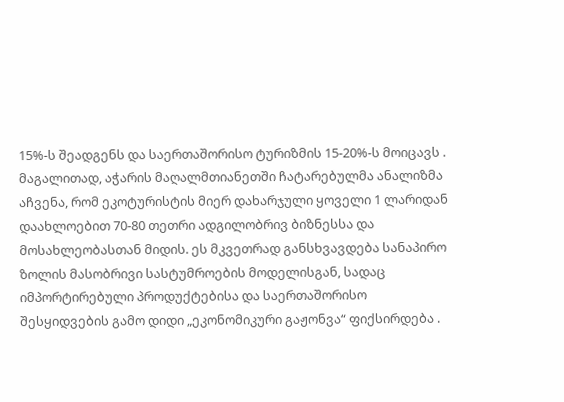15%-ს შეადგენს და საერთაშორისო ტურიზმის 15-20%-ს მოიცავს . მაგალითად, აჭარის მაღალმთიანეთში ჩატარებულმა ანალიზმა აჩვენა, რომ ეკოტურისტის მიერ დახარჯული ყოველი 1 ლარიდან დაახლოებით 70-80 თეთრი ადგილობრივ ბიზნესსა და მოსახლეობასთან მიდის. ეს მკვეთრად განსხვავდება სანაპირო ზოლის მასობრივი სასტუმროების მოდელისგან, სადაც იმპორტირებული პროდუქტებისა და საერთაშორისო შესყიდვების გამო დიდი „ეკონომიკური გაჟონვა“ ფიქსირდება .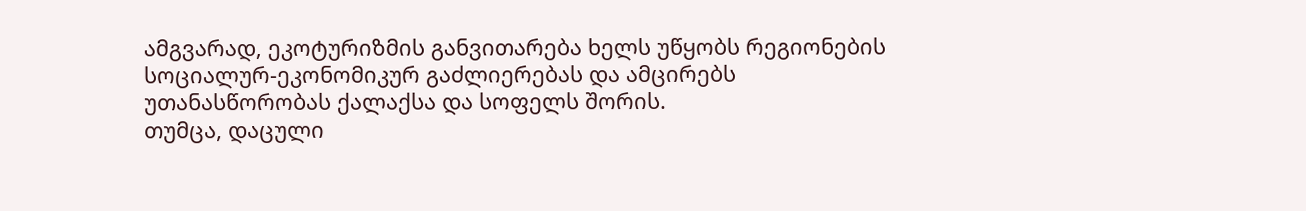ამგვარად, ეკოტურიზმის განვითარება ხელს უწყობს რეგიონების სოციალურ-ეკონომიკურ გაძლიერებას და ამცირებს უთანასწორობას ქალაქსა და სოფელს შორის.
თუმცა, დაცული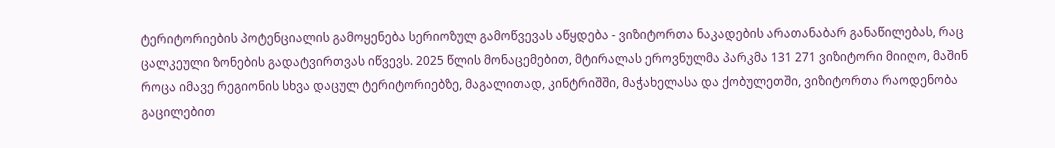ტერიტორიების პოტენციალის გამოყენება სერიოზულ გამოწვევას აწყდება - ვიზიტორთა ნაკადების არათანაბარ განაწილებას, რაც ცალკეული ზონების გადატვირთვას იწვევს. 2025 წლის მონაცემებით, მტირალას ეროვნულმა პარკმა 131 271 ვიზიტორი მიიღო, მაშინ როცა იმავე რეგიონის სხვა დაცულ ტერიტორიებზე, მაგალითად, კინტრიშში, მაჭახელასა და ქობულეთში, ვიზიტორთა რაოდენობა გაცილებით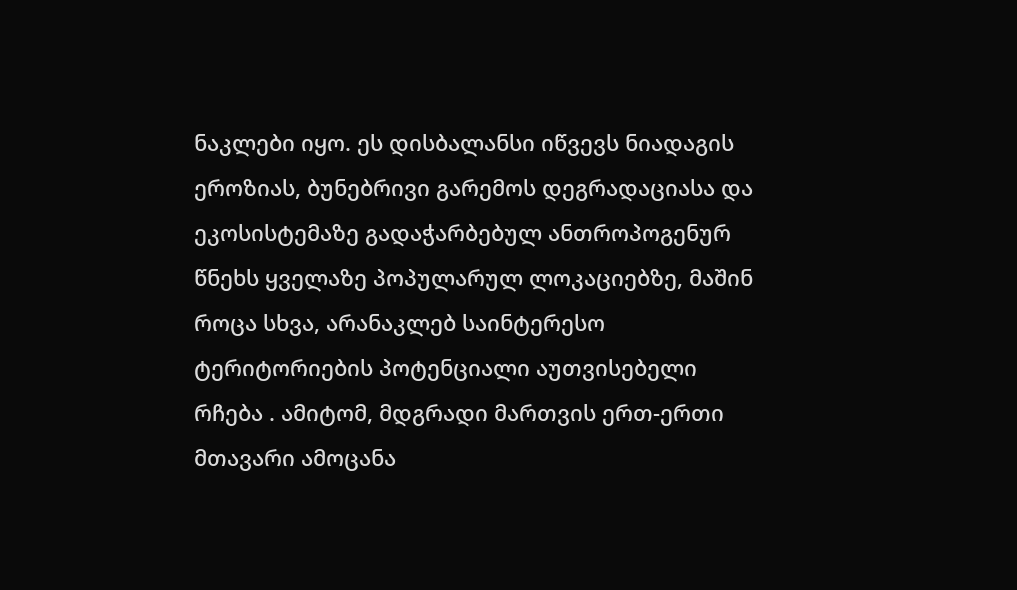ნაკლები იყო. ეს დისბალანსი იწვევს ნიადაგის ეროზიას, ბუნებრივი გარემოს დეგრადაციასა და ეკოსისტემაზე გადაჭარბებულ ანთროპოგენურ წნეხს ყველაზე პოპულარულ ლოკაციებზე, მაშინ როცა სხვა, არანაკლებ საინტერესო ტერიტორიების პოტენციალი აუთვისებელი რჩება . ამიტომ, მდგრადი მართვის ერთ-ერთი მთავარი ამოცანა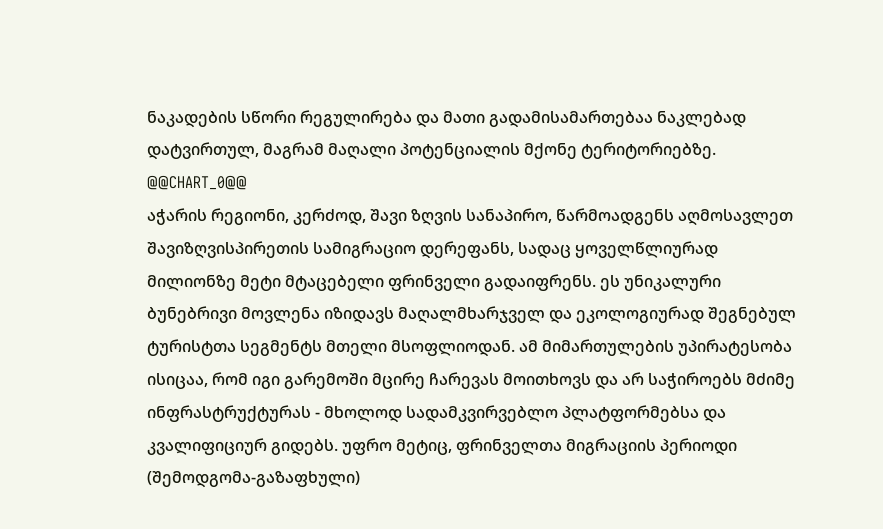ნაკადების სწორი რეგულირება და მათი გადამისამართებაა ნაკლებად დატვირთულ, მაგრამ მაღალი პოტენციალის მქონე ტერიტორიებზე.
@@CHART_0@@
აჭარის რეგიონი, კერძოდ, შავი ზღვის სანაპირო, წარმოადგენს აღმოსავლეთ შავიზღვისპირეთის სამიგრაციო დერეფანს, სადაც ყოველწლიურად მილიონზე მეტი მტაცებელი ფრინველი გადაიფრენს. ეს უნიკალური ბუნებრივი მოვლენა იზიდავს მაღალმხარჯველ და ეკოლოგიურად შეგნებულ ტურისტთა სეგმენტს მთელი მსოფლიოდან. ამ მიმართულების უპირატესობა ისიცაა, რომ იგი გარემოში მცირე ჩარევას მოითხოვს და არ საჭიროებს მძიმე ინფრასტრუქტურას - მხოლოდ სადამკვირვებლო პლატფორმებსა და კვალიფიციურ გიდებს. უფრო მეტიც, ფრინველთა მიგრაციის პერიოდი (შემოდგომა-გაზაფხული)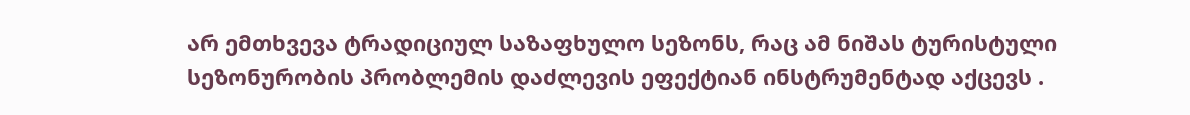არ ემთხვევა ტრადიციულ საზაფხულო სეზონს, რაც ამ ნიშას ტურისტული სეზონურობის პრობლემის დაძლევის ეფექტიან ინსტრუმენტად აქცევს .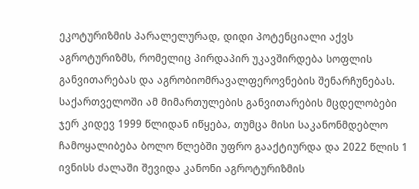ეკოტურიზმის პარალელურად, დიდი პოტენციალი აქვს აგროტურიზმს, რომელიც პირდაპირ უკავშირდება სოფლის განვითარებას და აგრობიომრავალფეროვნების შენარჩუნებას. საქართველოში ამ მიმართულების განვითარების მცდელობები ჯერ კიდევ 1999 წლიდან იწყება, თუმცა მისი საკანონმდებლო ჩამოყალიბება ბოლო წლებში უფრო გააქტიურდა და 2022 წლის 1 ივნისს ძალაში შევიდა კანონი აგროტურიზმის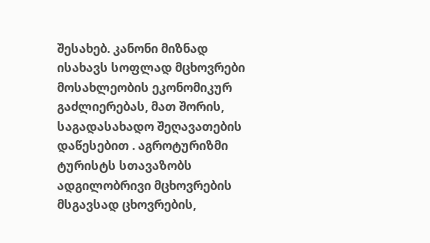შესახებ. კანონი მიზნად ისახავს სოფლად მცხოვრები მოსახლეობის ეკონომიკურ გაძლიერებას, მათ შორის, საგადასახადო შეღავათების დაწესებით . აგროტურიზმი ტურისტს სთავაზობს ადგილობრივი მცხოვრების მსგავსად ცხოვრების,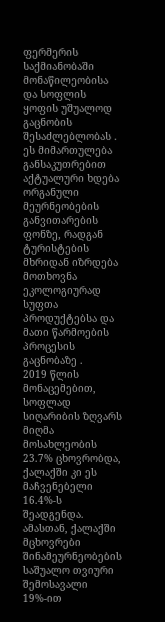ფერმერის საქმიანობაში მონაწილეობისა და სოფლის ყოფის უშუალოდ გაცნობის შესაძლებლობას . ეს მიმართულება განსაკუთრებით აქტუალური ხდება ორგანული მეურნეობების განვითარების ფონზე, რადგან ტურისტების მხრიდან იზრდება მოთხოვნა ეკოლოგიურად სუფთა პროდუქტებსა და მათი წარმოების პროცესის გაცნობაზე .
2019 წლის მონაცემებით, სოფლად სიღარიბის ზღვარს მიღმა მოსახლეობის 23.7% ცხოვრობდა, ქალაქში კი ეს მაჩვენებელი 16.4%-ს შეადგენდა. ამასთან, ქალაქში მცხოვრები შინამეურნეობების საშუალო თვიური შემოსავალი 19%-ით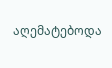აღემატებოდა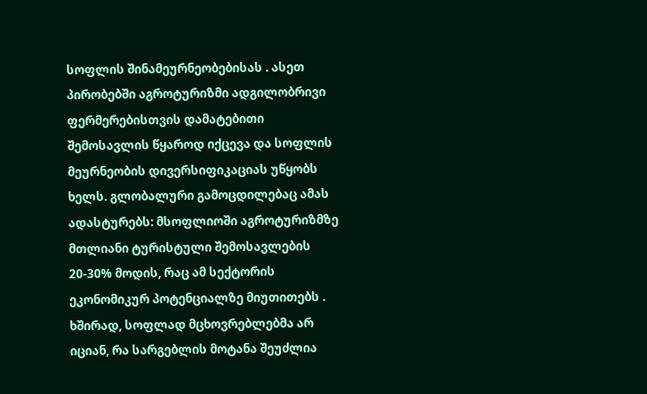სოფლის შინამეურნეობებისას . ასეთ პირობებში აგროტურიზმი ადგილობრივი ფერმერებისთვის დამატებითი შემოსავლის წყაროდ იქცევა და სოფლის მეურნეობის დივერსიფიკაციას უწყობს ხელს. გლობალური გამოცდილებაც ამას ადასტურებს: მსოფლიოში აგროტურიზმზე მთლიანი ტურისტული შემოსავლების 20-30% მოდის, რაც ამ სექტორის ეკონომიკურ პოტენციალზე მიუთითებს .
ხშირად, სოფლად მცხოვრებლებმა არ იციან, რა სარგებლის მოტანა შეუძლია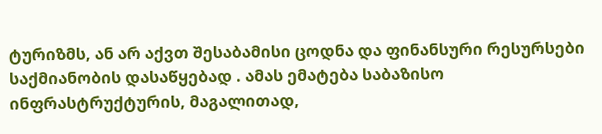ტურიზმს, ან არ აქვთ შესაბამისი ცოდნა და ფინანსური რესურსები საქმიანობის დასაწყებად . ამას ემატება საბაზისო ინფრასტრუქტურის, მაგალითად,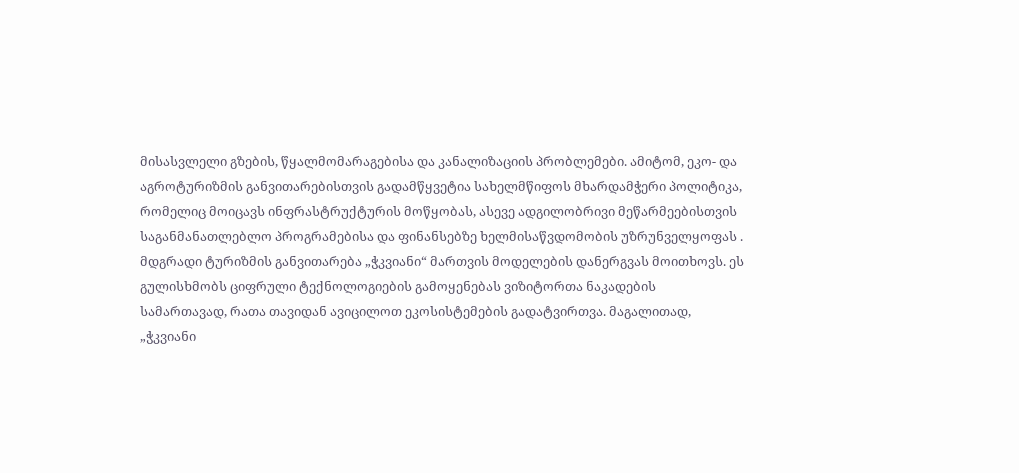მისასვლელი გზების, წყალმომარაგებისა და კანალიზაციის პრობლემები. ამიტომ, ეკო- და აგროტურიზმის განვითარებისთვის გადამწყვეტია სახელმწიფოს მხარდამჭერი პოლიტიკა, რომელიც მოიცავს ინფრასტრუქტურის მოწყობას, ასევე ადგილობრივი მეწარმეებისთვის საგანმანათლებლო პროგრამებისა და ფინანსებზე ხელმისაწვდომობის უზრუნველყოფას .
მდგრადი ტურიზმის განვითარება „ჭკვიანი“ მართვის მოდელების დანერგვას მოითხოვს. ეს გულისხმობს ციფრული ტექნოლოგიების გამოყენებას ვიზიტორთა ნაკადების სამართავად, რათა თავიდან ავიცილოთ ეკოსისტემების გადატვირთვა. მაგალითად, „ჭკვიანი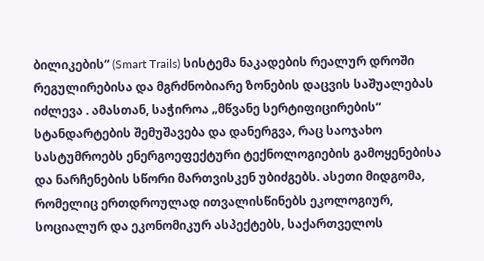ბილიკების“ (Smart Trails) სისტემა ნაკადების რეალურ დროში რეგულირებისა და მგრძნობიარე ზონების დაცვის საშუალებას იძლევა . ამასთან, საჭიროა „მწვანე სერტიფიცირების“ სტანდარტების შემუშავება და დანერგვა, რაც საოჯახო სასტუმროებს ენერგოეფექტური ტექნოლოგიების გამოყენებისა და ნარჩენების სწორი მართვისკენ უბიძგებს. ასეთი მიდგომა, რომელიც ერთდროულად ითვალისწინებს ეკოლოგიურ, სოციალურ და ეკონომიკურ ასპექტებს, საქართველოს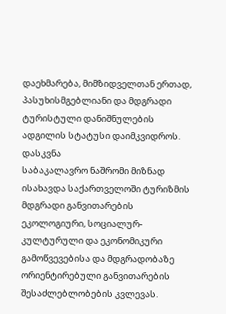დაეხმარება, მიმზიდველთან ერთად, პასუხისმგებლიანი და მდგრადი ტურისტული დანიშნულების ადგილის სტატუსი დაიმკვიდროს.
დასკვნა
საბაკალავრო ნაშრომი მიზნად ისახავდა საქართველოში ტურიზმის მდგრადი განვითარების ეკოლოგიური, სოციალურ-კულტურული და ეკონომიკური გამოწვევებისა და მდგრადობაზე ორიენტირებული განვითარების შესაძლებლობების კვლევას.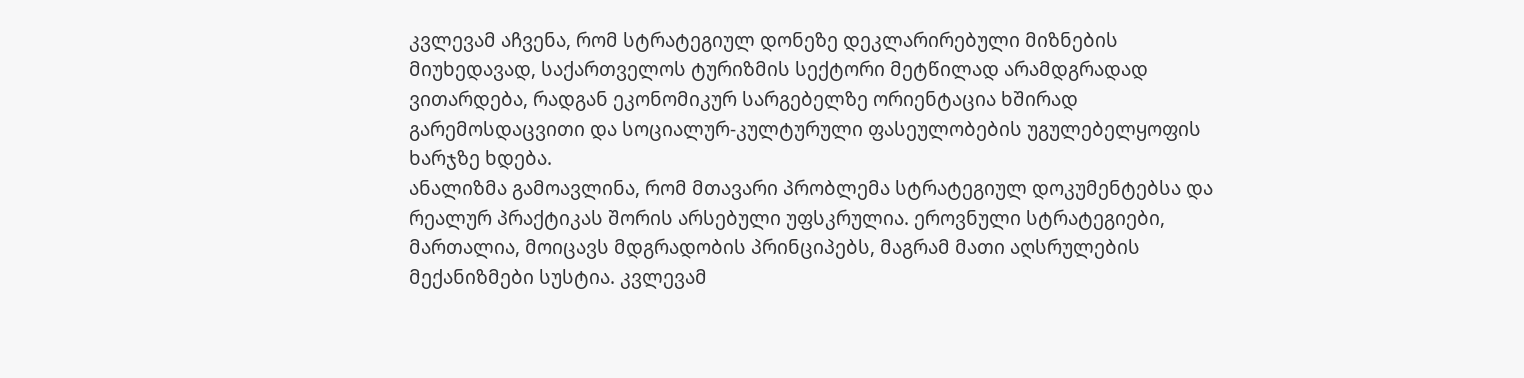კვლევამ აჩვენა, რომ სტრატეგიულ დონეზე დეკლარირებული მიზნების მიუხედავად, საქართველოს ტურიზმის სექტორი მეტწილად არამდგრადად ვითარდება, რადგან ეკონომიკურ სარგებელზე ორიენტაცია ხშირად გარემოსდაცვითი და სოციალურ-კულტურული ფასეულობების უგულებელყოფის ხარჯზე ხდება.
ანალიზმა გამოავლინა, რომ მთავარი პრობლემა სტრატეგიულ დოკუმენტებსა და რეალურ პრაქტიკას შორის არსებული უფსკრულია. ეროვნული სტრატეგიები, მართალია, მოიცავს მდგრადობის პრინციპებს, მაგრამ მათი აღსრულების მექანიზმები სუსტია. კვლევამ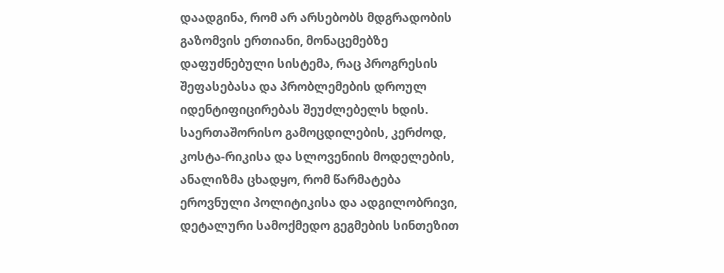დაადგინა, რომ არ არსებობს მდგრადობის გაზომვის ერთიანი, მონაცემებზე დაფუძნებული სისტემა, რაც პროგრესის შეფასებასა და პრობლემების დროულ იდენტიფიცირებას შეუძლებელს ხდის. საერთაშორისო გამოცდილების, კერძოდ, კოსტა-რიკისა და სლოვენიის მოდელების, ანალიზმა ცხადყო, რომ წარმატება ეროვნული პოლიტიკისა და ადგილობრივი, დეტალური სამოქმედო გეგმების სინთეზით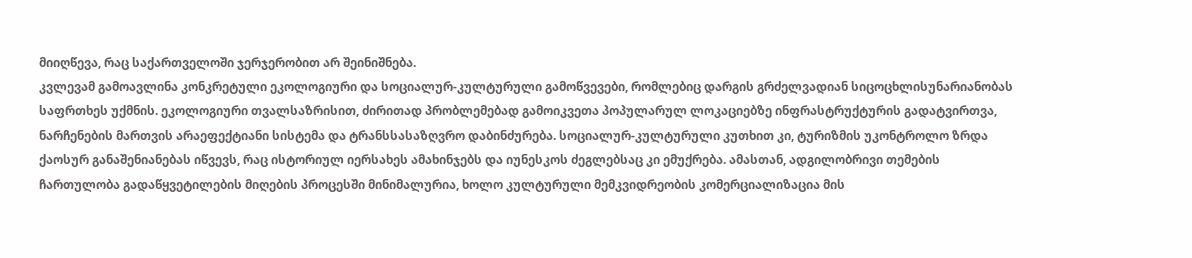მიიღწევა, რაც საქართველოში ჯერჯერობით არ შეინიშნება.
კვლევამ გამოავლინა კონკრეტული ეკოლოგიური და სოციალურ-კულტურული გამოწვევები, რომლებიც დარგის გრძელვადიან სიცოცხლისუნარიანობას საფრთხეს უქმნის. ეკოლოგიური თვალსაზრისით, ძირითად პრობლემებად გამოიკვეთა პოპულარულ ლოკაციებზე ინფრასტრუქტურის გადატვირთვა, ნარჩენების მართვის არაეფექტიანი სისტემა და ტრანსსასაზღვრო დაბინძურება. სოციალურ-კულტურული კუთხით კი, ტურიზმის უკონტროლო ზრდა ქაოსურ განაშენიანებას იწვევს, რაც ისტორიულ იერსახეს ამახინჯებს და იუნესკოს ძეგლებსაც კი ემუქრება. ამასთან, ადგილობრივი თემების ჩართულობა გადაწყვეტილების მიღების პროცესში მინიმალურია, ხოლო კულტურული მემკვიდრეობის კომერციალიზაცია მის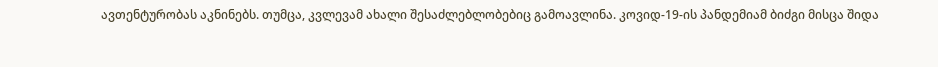ავთენტურობას აკნინებს. თუმცა, კვლევამ ახალი შესაძლებლობებიც გამოავლინა. კოვიდ-19-ის პანდემიამ ბიძგი მისცა შიდა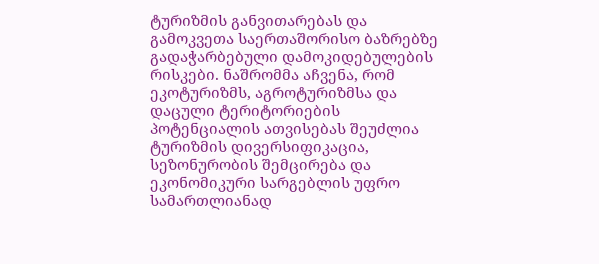ტურიზმის განვითარებას და გამოკვეთა საერთაშორისო ბაზრებზე გადაჭარბებული დამოკიდებულების რისკები. ნაშრომმა აჩვენა, რომ ეკოტურიზმს, აგროტურიზმსა და დაცული ტერიტორიების პოტენციალის ათვისებას შეუძლია ტურიზმის დივერსიფიკაცია, სეზონურობის შემცირება და ეკონომიკური სარგებლის უფრო სამართლიანად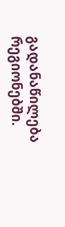გადანაწილება რეგიონებში.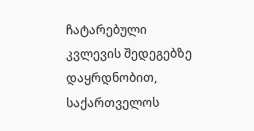ჩატარებული კვლევის შედეგებზე დაყრდნობით, საქართველოს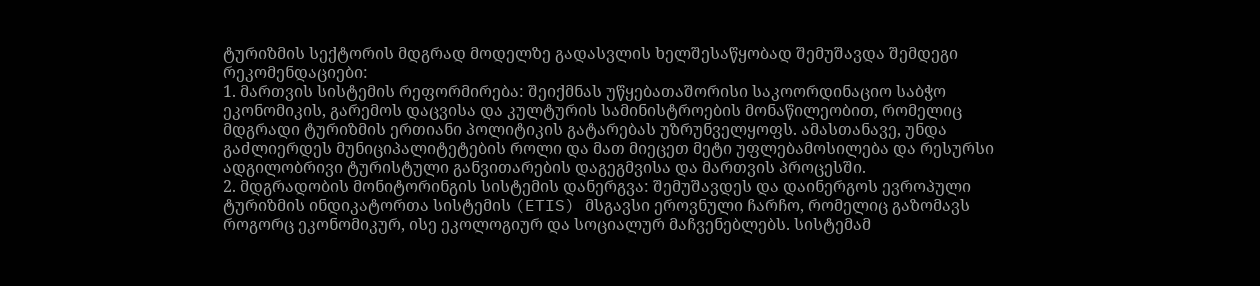ტურიზმის სექტორის მდგრად მოდელზე გადასვლის ხელშესაწყობად შემუშავდა შემდეგი რეკომენდაციები:
1. მართვის სისტემის რეფორმირება: შეიქმნას უწყებათაშორისი საკოორდინაციო საბჭო ეკონომიკის, გარემოს დაცვისა და კულტურის სამინისტროების მონაწილეობით, რომელიც მდგრადი ტურიზმის ერთიანი პოლიტიკის გატარებას უზრუნველყოფს. ამასთანავე, უნდა გაძლიერდეს მუნიციპალიტეტების როლი და მათ მიეცეთ მეტი უფლებამოსილება და რესურსი ადგილობრივი ტურისტული განვითარების დაგეგმვისა და მართვის პროცესში.
2. მდგრადობის მონიტორინგის სისტემის დანერგვა: შემუშავდეს და დაინერგოს ევროპული ტურიზმის ინდიკატორთა სისტემის (ETIS) მსგავსი ეროვნული ჩარჩო, რომელიც გაზომავს როგორც ეკონომიკურ, ისე ეკოლოგიურ და სოციალურ მაჩვენებლებს. სისტემამ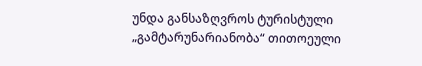უნდა განსაზღვროს ტურისტული „გამტარუნარიანობა“ თითოეული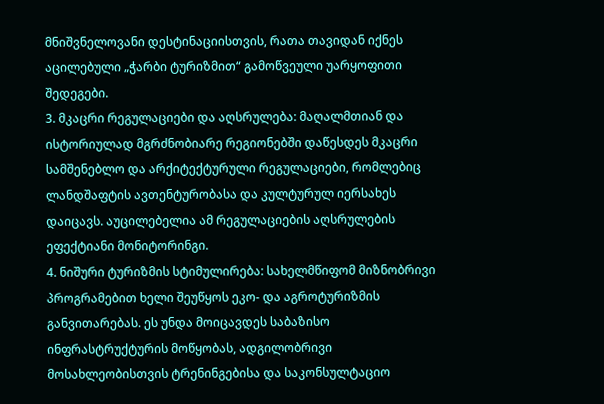მნიშვნელოვანი დესტინაციისთვის, რათა თავიდან იქნეს აცილებული „ჭარბი ტურიზმით“ გამოწვეული უარყოფითი შედეგები.
3. მკაცრი რეგულაციები და აღსრულება: მაღალმთიან და ისტორიულად მგრძნობიარე რეგიონებში დაწესდეს მკაცრი სამშენებლო და არქიტექტურული რეგულაციები, რომლებიც ლანდშაფტის ავთენტურობასა და კულტურულ იერსახეს დაიცავს. აუცილებელია ამ რეგულაციების აღსრულების ეფექტიანი მონიტორინგი.
4. ნიშური ტურიზმის სტიმულირება: სახელმწიფომ მიზნობრივი პროგრამებით ხელი შეუწყოს ეკო- და აგროტურიზმის განვითარებას. ეს უნდა მოიცავდეს საბაზისო ინფრასტრუქტურის მოწყობას, ადგილობრივი მოსახლეობისთვის ტრენინგებისა და საკონსულტაციო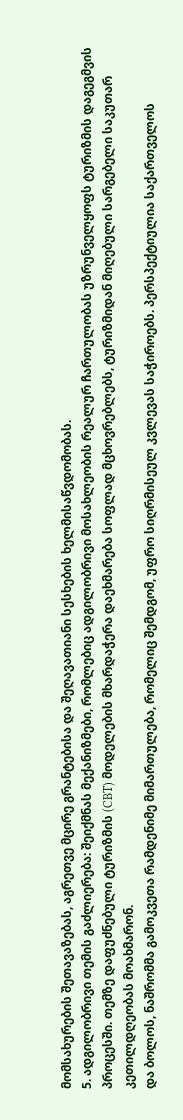მომსახურების შეთავაზებას, აგრეთვე მცირე გრანტებისა და შეღავათიანი სესხების ხელმისაწვდომობას.
5. ადგილობრივი თემის გაძლიერება: შეიქმნას მექანიზმები, რომლებიც ადგილობრივი მოსახლეობის რეალურ ჩართულობას უზრუნველყოფს ტურიზმის დაგეგმვის პროცესში. თემზე დაფუძნებული ტურიზმის (CBT) მოდელების მხარდაჭერა დაეხმარება სოფლად მცხოვრებლებს, ტურიზმიდან მიღებული სარგებელი საკუთარ კეთილდღეობას მოახმარონ.
და ბოლოს, ნაშრომმა გამოკვეთა რამდენიმე მიმართულება, რომელიც შემდგომ, უფრო სიღრმისეულ კვლევას საჭიროებს. პერსპექტიულია საქართველოს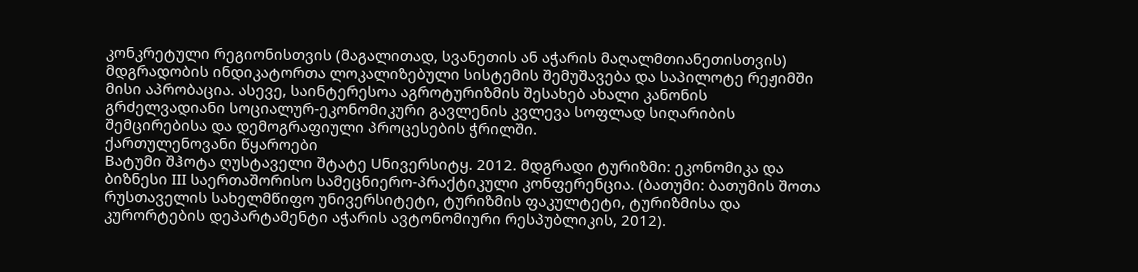კონკრეტული რეგიონისთვის (მაგალითად, სვანეთის ან აჭარის მაღალმთიანეთისთვის) მდგრადობის ინდიკატორთა ლოკალიზებული სისტემის შემუშავება და საპილოტე რეჟიმში მისი აპრობაცია. ასევე, საინტერესოა აგროტურიზმის შესახებ ახალი კანონის გრძელვადიანი სოციალურ-ეკონომიკური გავლენის კვლევა სოფლად სიღარიბის შემცირებისა და დემოგრაფიული პროცესების ჭრილში.
ქართულენოვანი წყაროები
Bატუმი შჰოტა ღუსტაველი შტატე Uნივერსიტყ. 2012. მდგრადი ტურიზმი: ეკონომიკა და ბიზნესი III საერთაშორისო სამეცნიერო-პრაქტიკული კონფერენცია. (ბათუმი: ბათუმის შოთა რუსთაველის სახელმწიფო უნივერსიტეტი, ტურიზმის ფაკულტეტი, ტურიზმისა და კურორტების დეპარტამენტი აჭარის ავტონომიური რესპუბლიკის, 2012).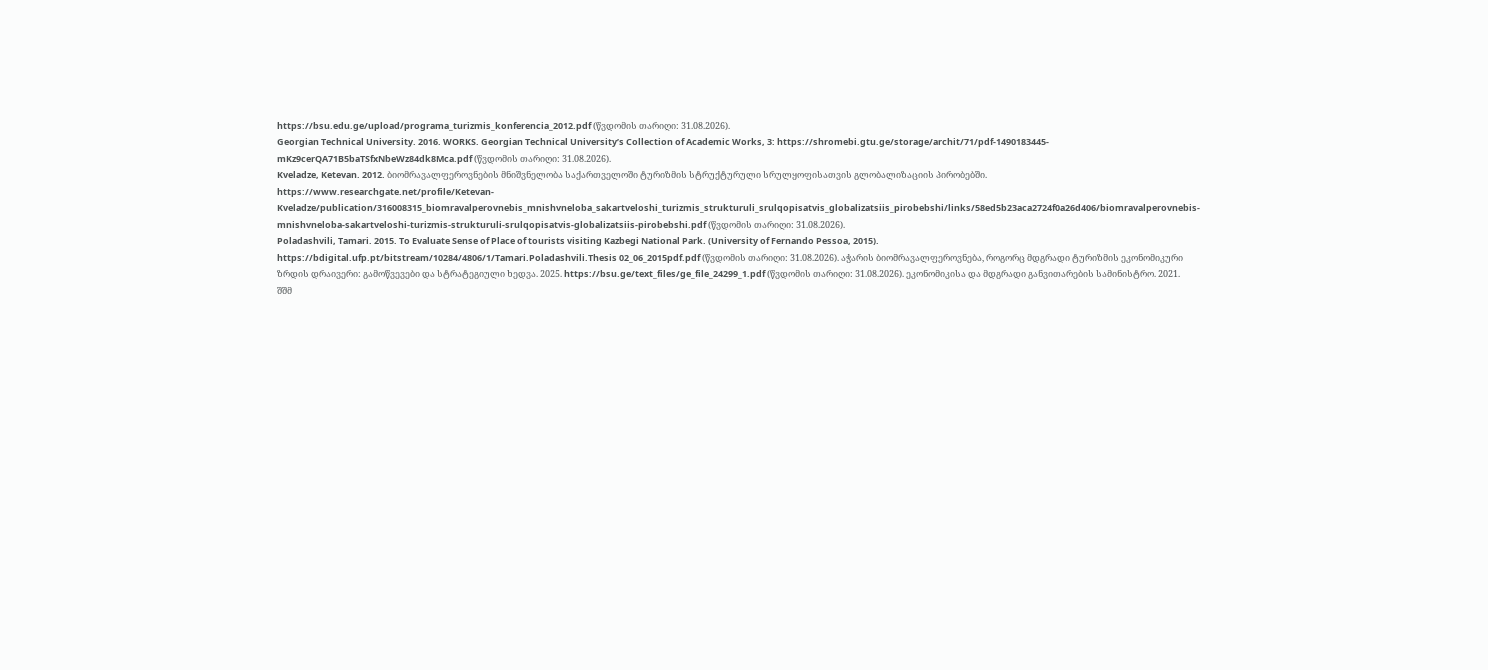https://bsu.edu.ge/upload/programa_turizmis_konferencia_2012.pdf (წვდომის თარიღი: 31.08.2026).
Georgian Technical University. 2016. WORKS. Georgian Technical University’s Collection of Academic Works, 3: https://shromebi.gtu.ge/storage/archit/71/pdf-1490183445-mKz9cerQA71B5baTSfxNbeWz84dk8Mca.pdf (წვდომის თარიღი: 31.08.2026).
Kveladze, Ketevan. 2012. ბიომრავალფეროვნების მნიშვნელობა საქართველოში ტურიზმის სტრუქტურული სრულყოფისათვის გლობალიზაციის პირობებში. https://www.researchgate.net/profile/Ketevan-Kveladze/publication/316008315_biomravalperovnebis_mnishvneloba_sakartveloshi_turizmis_strukturuli_srulqopisatvis_globalizatsiis_pirobebshi/links/58ed5b23aca2724f0a26d406/biomravalperovnebis-mnishvneloba-sakartveloshi-turizmis-strukturuli-srulqopisatvis-globalizatsiis-pirobebshi.pdf (წვდომის თარიღი: 31.08.2026).
Poladashvili, Tamari. 2015. To Evaluate Sense of Place of tourists visiting Kazbegi National Park. (University of Fernando Pessoa, 2015). https://bdigital.ufp.pt/bitstream/10284/4806/1/Tamari.Poladashvili.Thesis 02_06_2015pdf.pdf (წვდომის თარიღი: 31.08.2026). აჭარის ბიომრავალფეროვნება, როგორც მდგრადი ტურიზმის ეკონომიკური ზრდის დრაივერი: გამოწვევები და სტრატეგიული ხედვა. 2025. https://bsu.ge/text_files/ge_file_24299_1.pdf (წვდომის თარიღი: 31.08.2026). ეკონომიკისა და მდგრადი განვითარების სამინისტრო. 2021. შშმ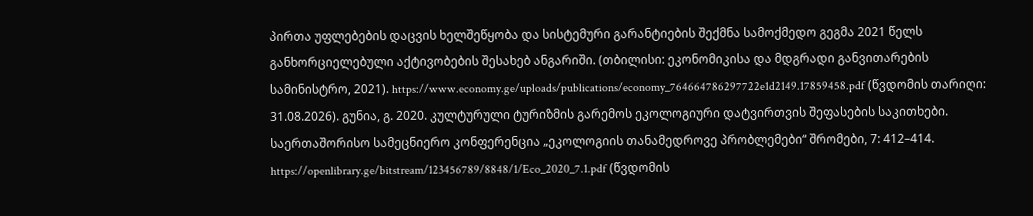პირთა უფლებების დაცვის ხელშეწყობა და სისტემური გარანტიების შექმნა სამოქმედო გეგმა 2021 წელს განხორციელებული აქტივობების შესახებ ანგარიში. (თბილისი: ეკონომიკისა და მდგრადი განვითარების სამინისტრო, 2021). https://www.economy.ge/uploads/publications/economy_764664786297722e1d2149.17859458.pdf (წვდომის თარიღი: 31.08.2026). გუნია, გ. 2020. კულტურული ტურიზმის გარემოს ეკოლოგიური დატვირთვის შეფასების საკითხები. საერთაშორისო სამეცნიერო კონფერენცია „ეკოლოგიის თანამედროვე პრობლემები“ შრომები, 7: 412–414. https://openlibrary.ge/bitstream/123456789/8848/1/Eco_2020_7.1.pdf (წვდომის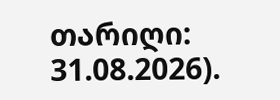თარიღი: 31.08.2026).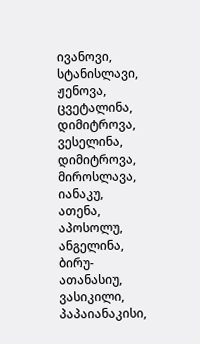ივანოვი, სტანისლავი, ჟენოვა, ცვეტალინა, დიმიტროვა, ვესელინა, დიმიტროვა, მიროსლავა, იანაკუ, ათენა, აპოსოლუ, ანგელინა, ბირუ-ათანასიუ, ვასიკილი, პაპაიანაკისი,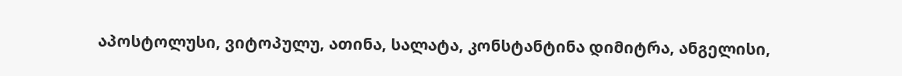აპოსტოლუსი, ვიტოპულუ, ათინა, სალატა, კონსტანტინა დიმიტრა, ანგელისი,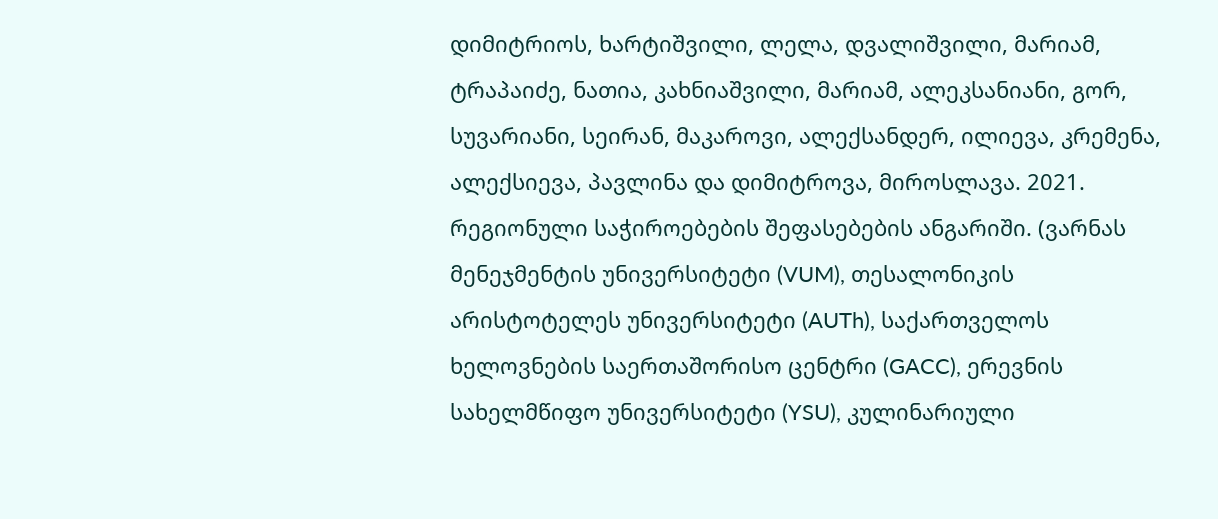დიმიტრიოს, ხარტიშვილი, ლელა, დვალიშვილი, მარიამ, ტრაპაიძე, ნათია, კახნიაშვილი, მარიამ, ალეკსანიანი, გორ, სუვარიანი, სეირან, მაკაროვი, ალექსანდერ, ილიევა, კრემენა, ალექსიევა, პავლინა და დიმიტროვა, მიროსლავა. 2021. რეგიონული საჭიროებების შეფასებების ანგარიში. (ვარნას მენეჯმენტის უნივერსიტეტი (VUM), თესალონიკის არისტოტელეს უნივერსიტეტი (AUTh), საქართველოს ხელოვნების საერთაშორისო ცენტრი (GACC), ერევნის სახელმწიფო უნივერსიტეტი (YSU), კულინარიული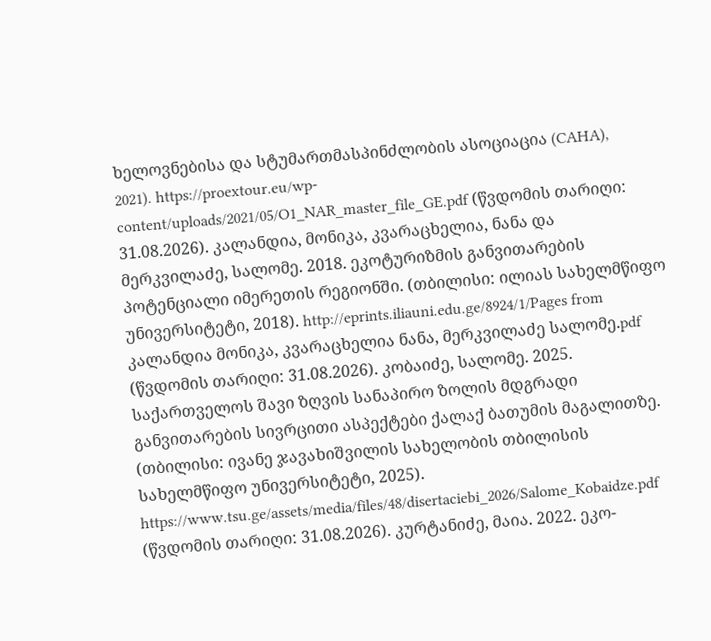ხელოვნებისა და სტუმართმასპინძლობის ასოციაცია (CAHA), 2021). https://proextour.eu/wp-content/uploads/2021/05/O1_NAR_master_file_GE.pdf (წვდომის თარიღი: 31.08.2026). კალანდია, მონიკა, კვარაცხელია, ნანა და მერკვილაძე, სალომე. 2018. ეკოტურიზმის განვითარების პოტენციალი იმერეთის რეგიონში. (თბილისი: ილიას სახელმწიფო უნივერსიტეტი, 2018). http://eprints.iliauni.edu.ge/8924/1/Pages from კალანდია მონიკა, კვარაცხელია ნანა, მერკვილაძე სალომე.pdf (წვდომის თარიღი: 31.08.2026). კობაიძე, სალომე. 2025. საქართველოს შავი ზღვის სანაპირო ზოლის მდგრადი განვითარების სივრცითი ასპექტები ქალაქ ბათუმის მაგალითზე. (თბილისი: ივანე ჯავახიშვილის სახელობის თბილისის სახელმწიფო უნივერსიტეტი, 2025). https://www.tsu.ge/assets/media/files/48/disertaciebi_2026/Salome_Kobaidze.pdf (წვდომის თარიღი: 31.08.2026). კურტანიძე, მაია. 2022. ეკო-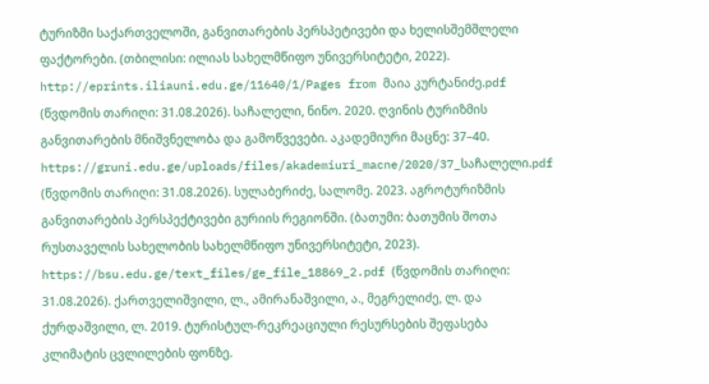ტურიზმი საქართველოში, განვითარების პერსპეტივები და ხელისშემშლელი ფაქტორები. (თბილისი: ილიას სახელმწიფო უნივერსიტეტი, 2022). http://eprints.iliauni.edu.ge/11640/1/Pages from მაია კურტანიძე.pdf (წვდომის თარიღი: 31.08.2026). საჩალელი, ნინო. 2020. ღვინის ტურიზმის განვითარების მნიშვნელობა და გამოწვევები. აკადემიური მაცნე: 37–40. https://gruni.edu.ge/uploads/files/akademiuri_macne/2020/37_საჩალელი.pdf (წვდომის თარიღი: 31.08.2026). სულაბერიძე, სალომე. 2023. აგროტურიზმის განვითარების პერსპექტივები გურიის რეგიონში. (ბათუმი: ბათუმის შოთა რუსთაველის სახელობის სახელმწიფო უნივერსიტეტი, 2023). https://bsu.edu.ge/text_files/ge_file_18869_2.pdf (წვდომის თარიღი: 31.08.2026). ქართველიშვილი, ლ., ამირანაშვილი, ა., მეგრელიძე, ლ. და ქურდაშვილი, ლ. 2019. ტურისტულ-რეკრეაციული რესურსების შეფასება კლიმატის ცვლილების ფონზე.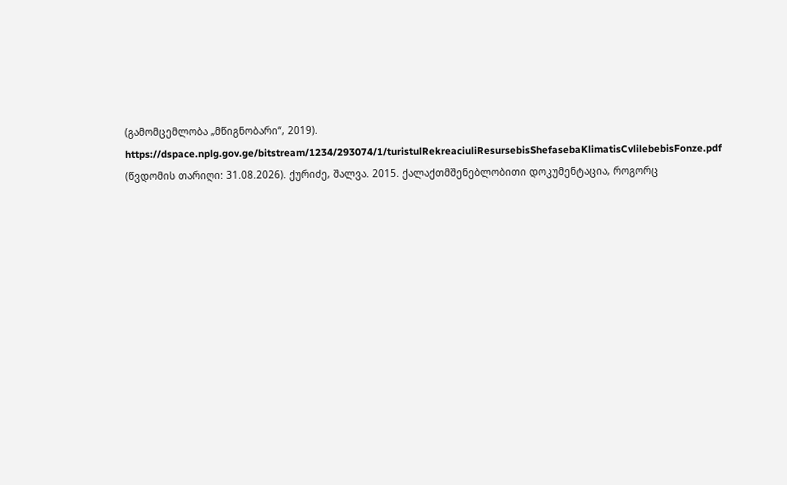(გამომცემლობა „მწიგნობარი“, 2019). https://dspace.nplg.gov.ge/bitstream/1234/293074/1/turistulRekreaciuliResursebisShefasebaKlimatisCvlilebebisFonze.pdf (წვდომის თარიღი: 31.08.2026). ქურიძე, შალვა. 2015. ქალაქთმშენებლობითი დოკუმენტაცია, როგორც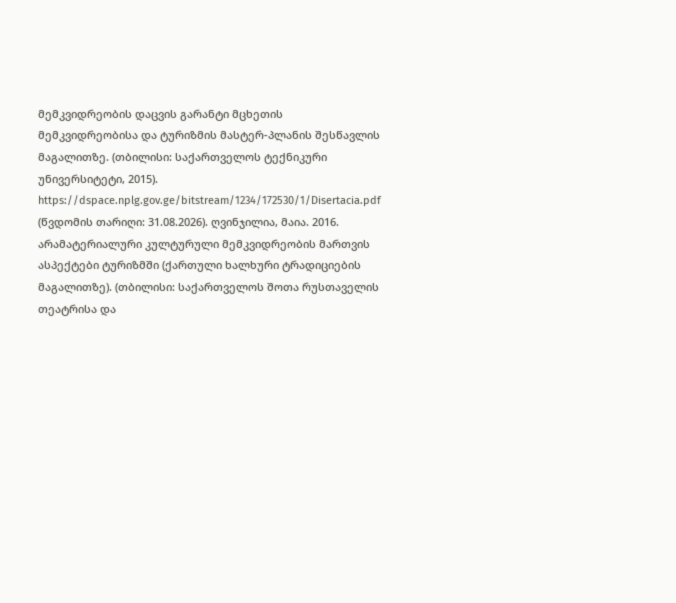მემკვიდრეობის დაცვის გარანტი მცხეთის მემკვიდრეობისა და ტურიზმის მასტერ-პლანის შესწავლის მაგალითზე. (თბილისი: საქართველოს ტექნიკური უნივერსიტეტი, 2015). https://dspace.nplg.gov.ge/bitstream/1234/172530/1/Disertacia.pdf (წვდომის თარიღი: 31.08.2026). ღვინჯილია, მაია. 2016. არამატერიალური კულტურული მემკვიდრეობის მართვის ასპექტები ტურიზმში (ქართული ხალხური ტრადიციების მაგალითზე). (თბილისი: საქართველოს შოთა რუსთაველის თეატრისა და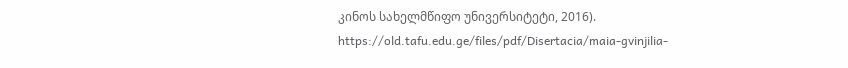კინოს სახელმწიფო უნივერსიტეტი, 2016). https://old.tafu.edu.ge/files/pdf/Disertacia/maia-gvinjilia-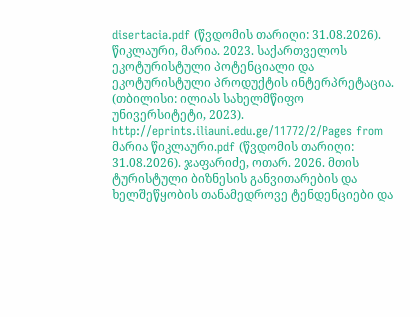disertacia.pdf (წვდომის თარიღი: 31.08.2026). წიკლაური, მარია. 2023. საქართველოს ეკოტურისტული პოტენციალი და ეკოტურისტული პროდუქტის ინტერპრეტაცია. (თბილისი: ილიას სახელმწიფო უნივერსიტეტი, 2023). http://eprints.iliauni.edu.ge/11772/2/Pages from მარია წიკლაური.pdf (წვდომის თარიღი: 31.08.2026). ჯაფარიძე, ოთარ. 2026. მთის ტურისტული ბიზნესის განვითარების და ხელშეწყობის თანამედროვე ტენდენციები და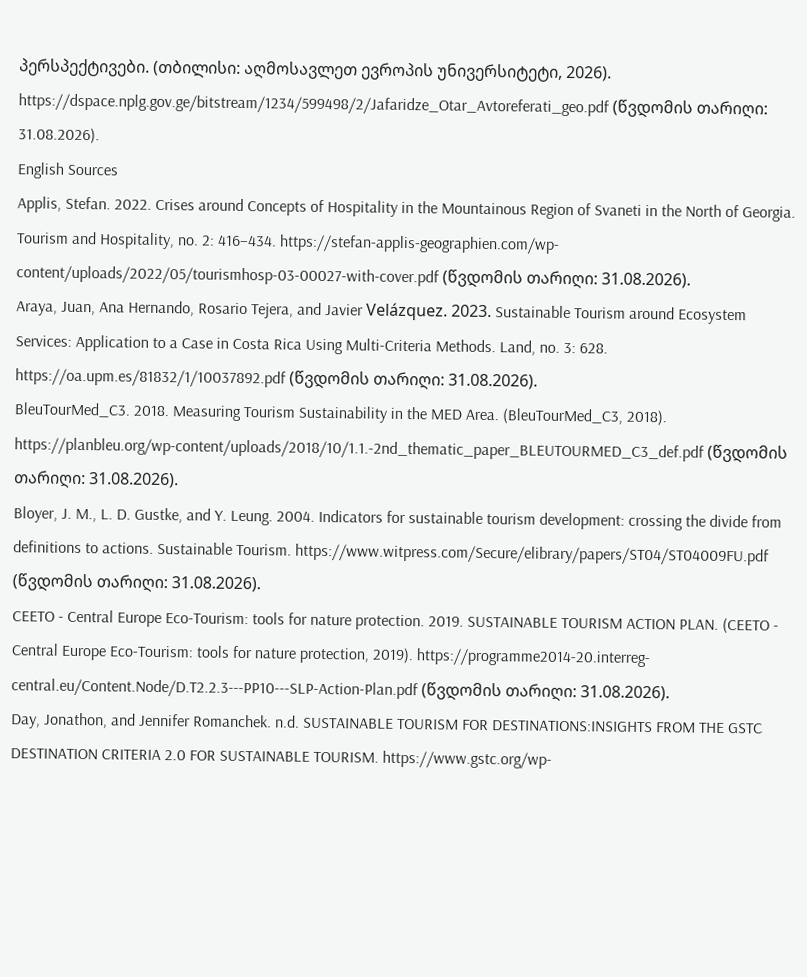პერსპექტივები. (თბილისი: აღმოსავლეთ ევროპის უნივერსიტეტი, 2026). https://dspace.nplg.gov.ge/bitstream/1234/599498/2/Jafaridze_Otar_Avtoreferati_geo.pdf (წვდომის თარიღი: 31.08.2026).
English Sources
Applis, Stefan. 2022. Crises around Concepts of Hospitality in the Mountainous Region of Svaneti in the North of Georgia. Tourism and Hospitality, no. 2: 416–434. https://stefan-applis-geographien.com/wp-content/uploads/2022/05/tourismhosp-03-00027-with-cover.pdf (წვდომის თარიღი: 31.08.2026).
Araya, Juan, Ana Hernando, Rosario Tejera, and Javier Velázquez. 2023. Sustainable Tourism around Ecosystem Services: Application to a Case in Costa Rica Using Multi-Criteria Methods. Land, no. 3: 628. https://oa.upm.es/81832/1/10037892.pdf (წვდომის თარიღი: 31.08.2026).
BleuTourMed_C3. 2018. Measuring Tourism Sustainability in the MED Area. (BleuTourMed_C3, 2018). https://planbleu.org/wp-content/uploads/2018/10/1.1.-2nd_thematic_paper_BLEUTOURMED_C3_def.pdf (წვდომის თარიღი: 31.08.2026).
Bloyer, J. M., L. D. Gustke, and Y. Leung. 2004. Indicators for sustainable tourism development: crossing the divide from definitions to actions. Sustainable Tourism. https://www.witpress.com/Secure/elibrary/papers/ST04/ST04009FU.pdf (წვდომის თარიღი: 31.08.2026).
CEETO - Central Europe Eco-Tourism: tools for nature protection. 2019. SUSTAINABLE TOURISM ACTION PLAN. (CEETO - Central Europe Eco-Tourism: tools for nature protection, 2019). https://programme2014-20.interreg-central.eu/Content.Node/D.T2.2.3---PP10---SLP-Action-Plan.pdf (წვდომის თარიღი: 31.08.2026).
Day, Jonathon, and Jennifer Romanchek. n.d. SUSTAINABLE TOURISM FOR DESTINATIONS:INSIGHTS FROM THE GSTC DESTINATION CRITERIA 2.0 FOR SUSTAINABLE TOURISM. https://www.gstc.org/wp-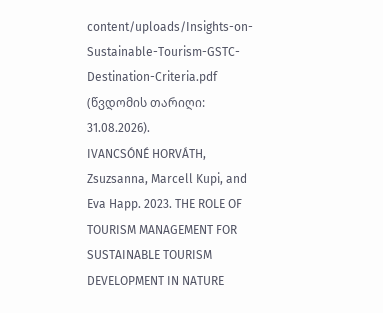content/uploads/Insights-on-Sustainable-Tourism-GSTC-Destination-Criteria.pdf (წვდომის თარიღი: 31.08.2026).
IVANCSÓNÉ HORVÁTH, Zsuzsanna, Marcell Kupi, and Eva Happ. 2023. THE ROLE OF TOURISM MANAGEMENT FOR SUSTAINABLE TOURISM DEVELOPMENT IN NATURE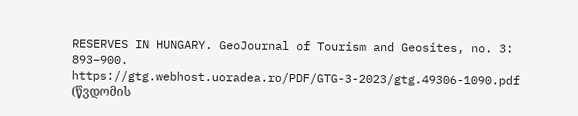RESERVES IN HUNGARY. GeoJournal of Tourism and Geosites, no. 3: 893–900. https://gtg.webhost.uoradea.ro/PDF/GTG-3-2023/gtg.49306-1090.pdf (წვდომის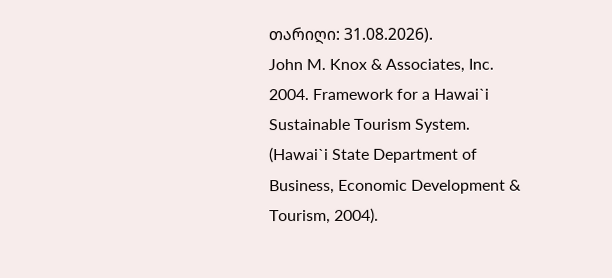თარიღი: 31.08.2026).
John M. Knox & Associates, Inc. 2004. Framework for a Hawai`i Sustainable Tourism System. (Hawai`i State Department of Business, Economic Development & Tourism, 2004).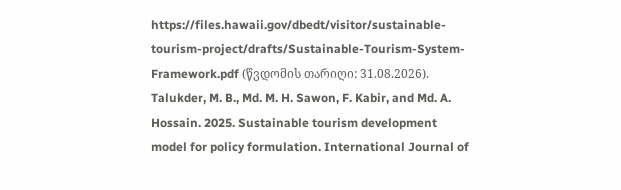https://files.hawaii.gov/dbedt/visitor/sustainable-tourism-project/drafts/Sustainable-Tourism-System-Framework.pdf (წვდომის თარიღი: 31.08.2026).
Talukder, M. B., Md. M. H. Sawon, F. Kabir, and Md. A. Hossain. 2025. Sustainable tourism development model for policy formulation. International Journal of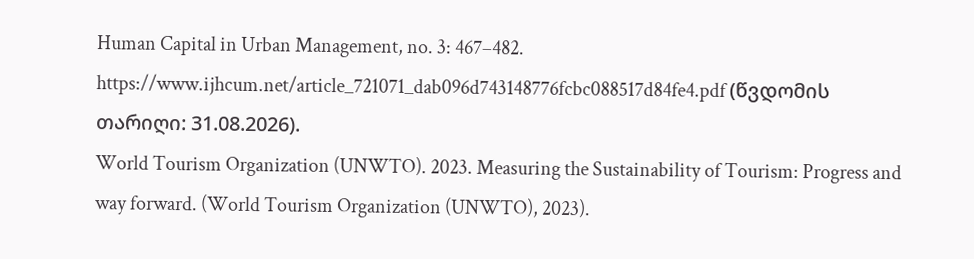Human Capital in Urban Management, no. 3: 467–482. https://www.ijhcum.net/article_721071_dab096d743148776fcbc088517d84fe4.pdf (წვდომის თარიღი: 31.08.2026).
World Tourism Organization (UNWTO). 2023. Measuring the Sustainability of Tourism: Progress and way forward. (World Tourism Organization (UNWTO), 2023).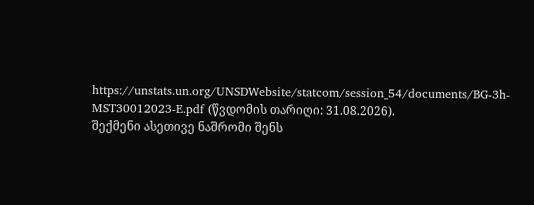https://unstats.un.org/UNSDWebsite/statcom/session_54/documents/BG-3h-MST30012023-E.pdf (წვდომის თარიღი: 31.08.2026).
შექმენი ასეთივე ნაშრომი შენს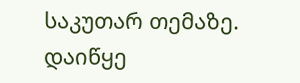საკუთარ თემაზე.
დაიწყე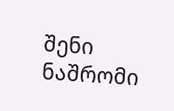შენი ნაშრომი